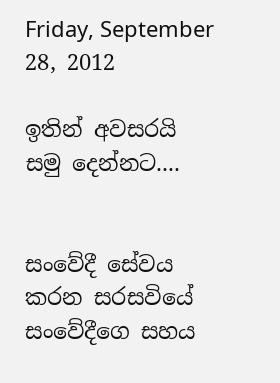Friday, September 28, 2012

ඉතින් අවසරයි සමු දෙන්නට....


සංවේදී සේවය කරන සරසවියේ සංවේදීගෙ සහය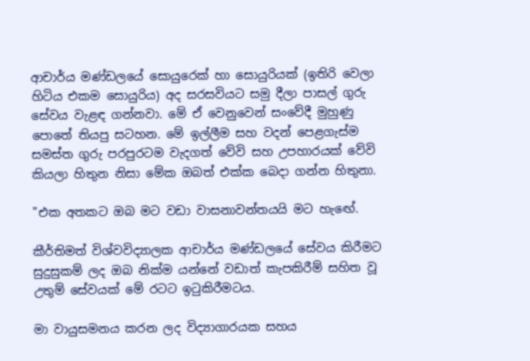ආචාර්ය මණ්ඩලයේ සොයුරෙක් හා සොයුරියක් (ඉතිරි වෙලා හිටිය එකම සොයුරිය) අද සරසවියට සමු දීලා පාසල් ගුරු සේවය වැළඳ ගන්නවා. මේ ඒ වෙනුවෙන් සංවේදී මුහුණු පොතේ තියපු සටහන. මේ ඉල්ලීම සහ වදන් පෙළගැස්ම සමස්ත ගුරු පරපුරටම වැදගත් වේවි සහ උපහාරයක් වේවි කියලා හිතුන නිසා මේක ඔබත් එක්ක බෙදා ගන්න හිතුනා.

"එක අතකට ඔබ මට වඩා වාසනාවන්තයයි මට හැඟේ.

කීර්තිමත් විශ්වවිද්‍යාලක ආචාර්ය මණ්ඩලයේ සේවය කිරීමට සුදුසුකම් ලද ඔබ නික්ම යන්නේ වඩාත් කැපකිරීම් සහිත වූ උතුම් සේවයක් මේ රටට ඉටුකිරීමටය.

මා වායුසමනය කරන ලද විද්‍යාගාරයක සහය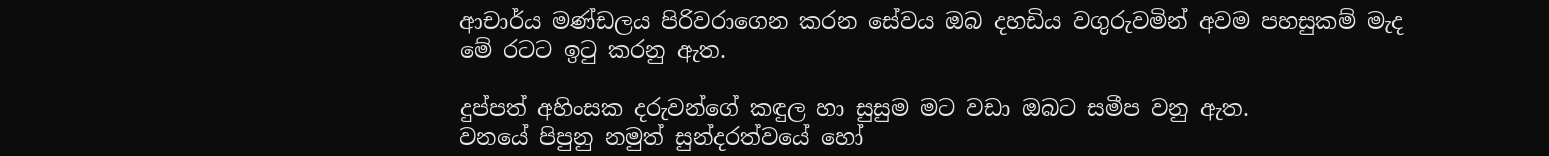ආචාර්ය මණ්ඩලය පිරිවරාගෙන කරන සේවය ඔබ දහඩිය වගුරුවමින් අවම පහසුකම් මැද මේ රටට ඉටු කරනු ඇත.

දුප්පත් අහිංසක දරුවන්ගේ කඳුල හා සුසුම මට වඩා ඔබට සමීප වනු ඇත.
වනයේ පිපුනු නමුත් සුන්දරත්වයේ හෝ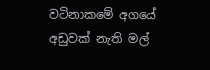වටිනාකමේ අගයේ අඩුවක් නැති මල්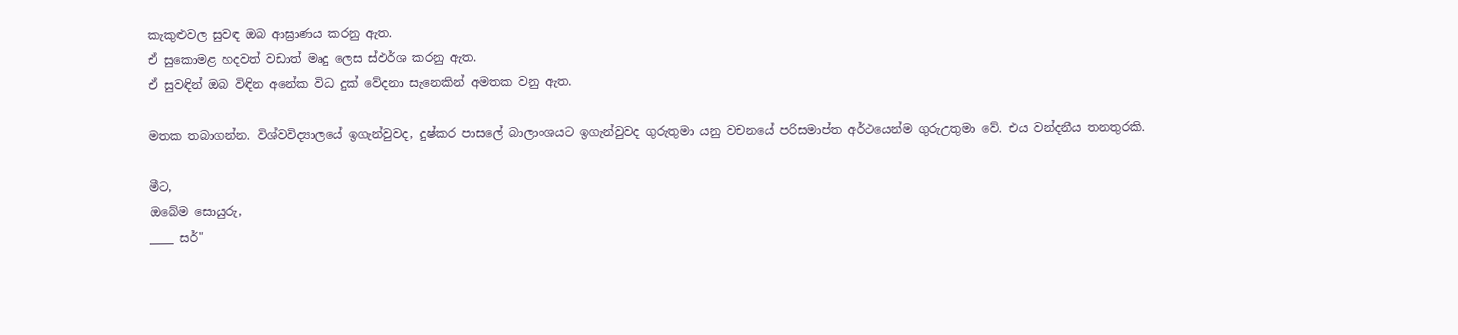කැකුළුවල සුවඳ ඔබ ආඝ්‍රාණය කරනු ඇත.
ඒ සුකොමළ හදවත් වඩාත් මෘදු ලෙස ස්ඵර්ශ කරනු ඇත.
ඒ සුවඳින් ඔබ විඳින අනේක විධ දුක් වේදනා සැනෙකින් අමතක වනු ඇත.

මතක තබාගන්න. විශ්වවිද්‍යාලයේ ඉගැන්වුවද, දුෂ්කර පාසලේ බාලාංශයට ඉගැන්වුවද ගුරුතුමා යනු වචනයේ පරිසමාප්ත අර්ථයෙන්ම ගුරුඋතුමා වේ. එය වන්දනීය තනතුරකි.

මීට,
ඔබේම සොයුරු,
____ සර්"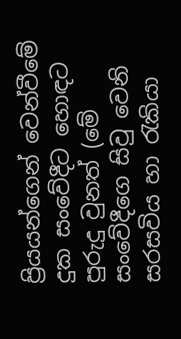ප්‍රියයන්ගෙන් වෙන්වීමේ දුක සංවේදීට හොඳට පුරුදු වුනත් (මේ සංවේදීගෙ සිවු වෙනි සරසවිය හා රැකියා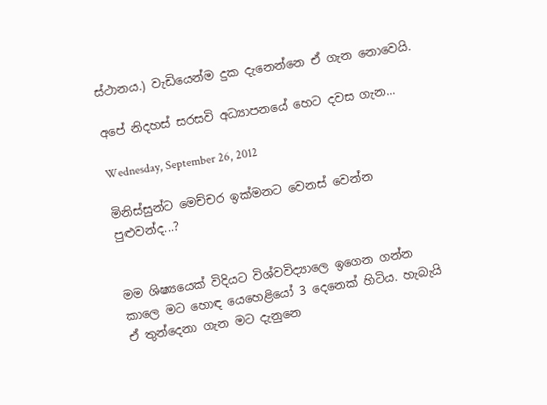ස්ථානය.) වැඩියෙන්ම දුක දැනෙන්නෙ ඒ ගැන නොවෙයි.

අපේ නිදහස් සරසවි අධ්‍යාපනයේ හෙට දවස ගැන...

Wednesday, September 26, 2012

මිනිස්සුන්ට මෙච්චර ඉක්මනට වෙනස් වෙන්න පුළුවන්ද...?


මම ශිෂ්‍යයෙක් විදියට විශ්වවිද්‍යාලෙ ඉගෙන ගන්න කාලෙ මට හොඳ යෙහෙළියෝ 3 දෙනෙක් හිටිය. හැබැයි ඒ තුන්දෙනා ගැන මට දැනුනෙ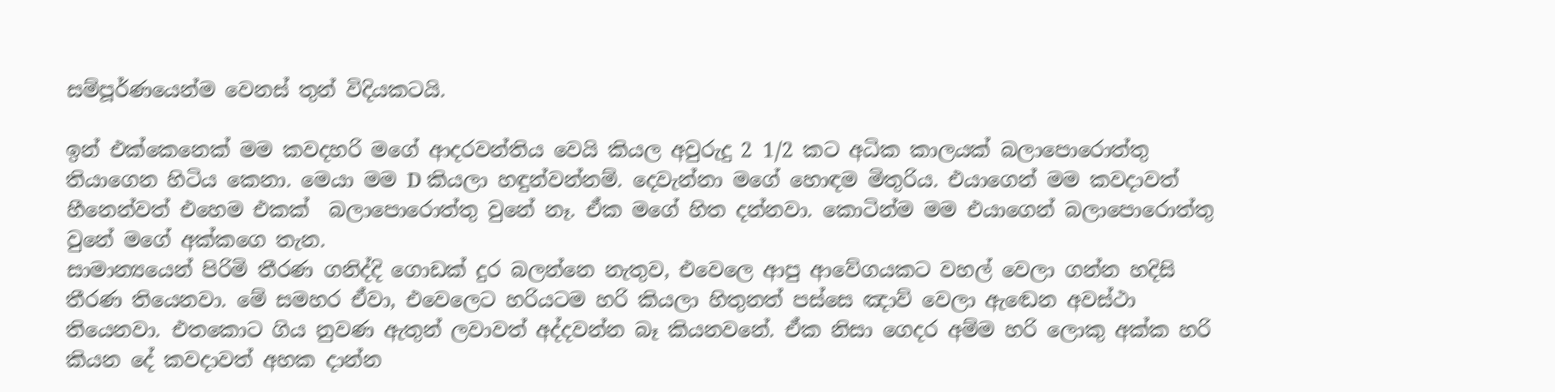සම්පූර්ණයෙන්ම වෙනස් තුන් විදියකටයි.

ඉන් එක්කෙනෙක් මම කවදහරි මගේ ආදරවන්තිය වෙයි කියල අවුරුදු 2 1/2 කට අධික කාලයක් බලාපොරොත්තු තියාගෙන හිටිය කෙනා. මෙයා මම D කියලා හඳුන්වන්නම්. දෙවැන්නා මගේ හොඳම මිතුරිය. එයාගෙන් මම කවදාවත් හීනෙන්වත් එහෙම එකක්  බලාපොරොත්තු වුනේ නෑ. ඒක මගේ හිත දන්නවා. කොටින්ම මම එයාගෙන් බලාපොරොත්තු වුනේ මගේ අක්කගෙ තැන.
සාමාන්‍යයෙන් පිරිමි තීරණ ගනිද්දි ගොඩක් දුර බලන්නෙ නැතුව, එවෙලෙ ආපු ආවේගයකට වහල් වෙලා ගන්න හදිසි තීරණ තියෙනවා. මේ සමහර ඒවා, එවෙලෙට හරියටම හරි කියලා හිතුනත් පස්සෙ ඤාව් වෙලා ඇඬෙන අවස්ථා තියෙනවා. එතකොට ගිය නුවණ ඇතුන් ලවාවත් අද්දවන්න බෑ කියනවනේ. ඒක නිසා ගෙදර අම්ම හරි ලොකු අක්ක හරි කියන දේ කවදාවත් අහක දාන්න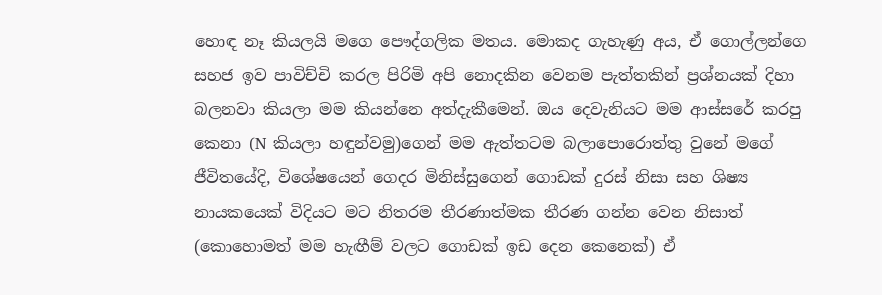හොඳ නෑ කියලයි මගෙ පෞද්ගලික මතය. මොකද ගැහැණු අය, ඒ ගොල්ලන්ගෙ සහජ ඉව පාවිච්චි කරල පිරිමි අපි නොදකින වෙනම පැත්තකින් ප්‍රශ්නයක් දිහා බලනවා කියලා මම කියන්නෙ අත්දැකීමෙන්. ඔය දෙවැනියට මම ආස්සරේ කරපු කෙනා (N කියලා හඳුන්වමු)ගෙන් මම ඇත්තටම බලාපොරොත්තු වුනේ මගේ ජීවිතයේදි, විශේෂයෙන් ගෙදර මිනිස්සුගෙන් ගොඩක් දුරස් නිසා සහ ශිෂ්‍ය නායකයෙක් විදියට මට නිතරම තීරණාත්මක තීරණ ගන්න වෙන නිසාත් (කොහොමත් මම හැඟීම් වලට ගොඩක් ඉඩ දෙන කෙනෙක්) ඒ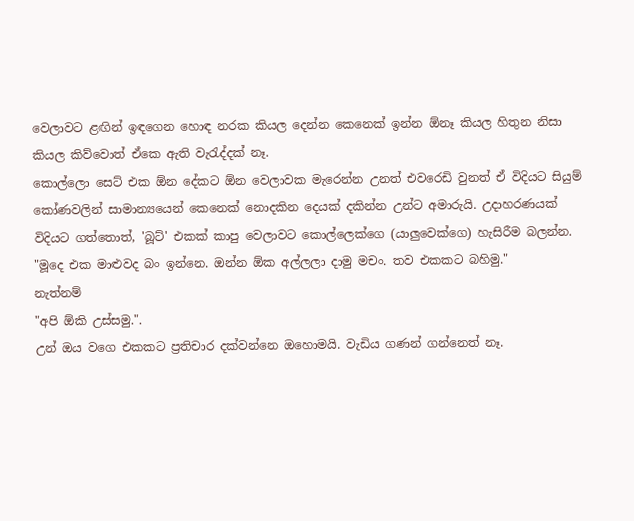වෙලාවට ළඟින් ඉඳගෙන හොඳ නරක කියල දෙන්න කෙනෙක් ඉන්න ඕනෑ කියල හිතුන නිසා කියල කිව්වොත් ඒකෙ ඇති වැරැද්දක් නෑ.
කොල්ලො සෙට් එක ඕන දේකට ඕන වෙලාවක මැරෙන්න උනත් එවරෙඩි වුනත් ඒ විදියට සියුම් කෝණවලින් සාමාන්‍යයෙන් කෙනෙක් නොදකින දෙයක් දකින්න උන්ට අමාරුයි. උදාහරණයක් විදියට ගත්තොත්, 'බූට්' එකක් කාපු වෙලාවට කොල්ලෙක්ගෙ (යාලුවෙක්ගෙ) හැසිරීම බලන්න.
"මූදෙ එක මාළුවද බං ඉන්නෙ. ඔන්න ඕක අල්ලලා දාමු මචං. තව එකකට බහිමු."
නැත්නම්
"අපි ඕකි උස්සමු.".
උන් ඔය වගෙ එකකට ප්‍රතිචාර දක්වන්නෙ ඔහොමයි. වැඩිය ගණන් ගන්නෙත් නෑ.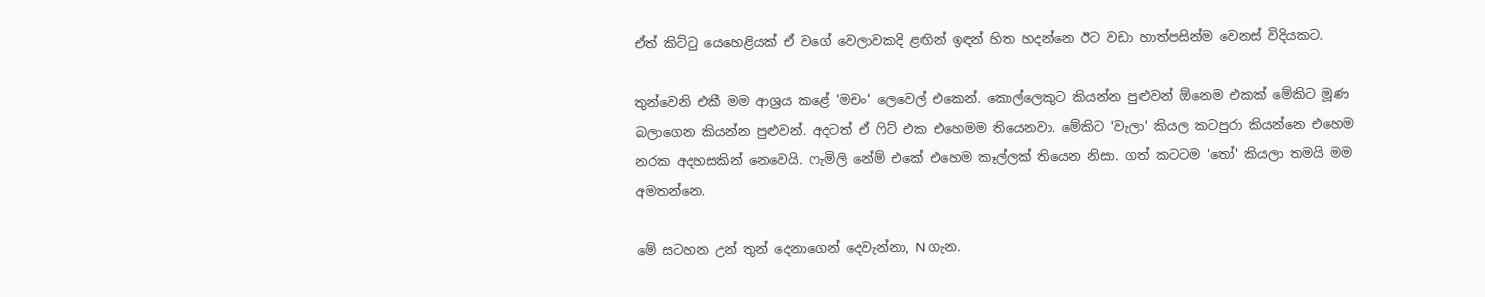ඒත් කිට්ටු යෙහෙළියක් ඒ වගේ වෙලාවකදි ළඟින් ඉඳන් හිත හදන්නෙ ඊට වඩා හාත්පසින්ම වෙනස් විදියකට.

තුන්වෙනි එකී මම ආශ්‍රය කළේ 'මචං' ලෙවෙල් එකෙන්. කොල්ලෙකුට කියන්න පුළුවන් ඕනෙම එකක් මේකිට මූණ බලාගෙන කියන්න පුළුවන්. අදටත් ඒ ෆිට් එක එහෙමම තියෙනවා. මේකිට 'වැලා' කියල කටපුරා කියන්නෙ එහෙම නරක අදහසකින් නෙවෙයි. ෆැමිලි නේම් එකේ එහෙම කෑල්ලක් තියෙන නිසා. ගත් කටටම 'තෝ' කියලා තමයි මම අමතන්නෙ.

මේ සටහන උන් තුන් දෙනාගෙන් දෙවැන්නා, N ගැන.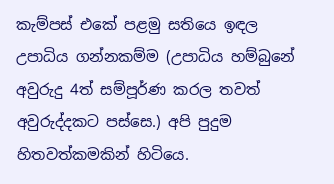කැම්පස් එකේ පළමු සතියෙ ඉඳල උපාධිය ගන්නකම්ම (උපාධිය හම්බුනේ අවුරුදු 4ත් සම්පූර්ණ කරල තවත් අවුරුද්දකට පස්සෙ.) අපි පුදුම හිතවත්කමකින් හිටියෙ.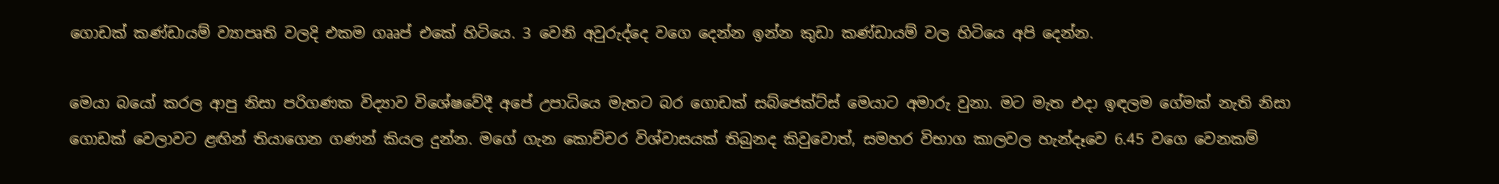ගොඩක් කණ්ඩායම් ව්‍යාපෘති වලදි එකම ගෲප් එකේ හිටියෙ. 3 වෙනි අවුරුද්දෙ වගෙ දෙන්න ඉන්න කුඩා කණ්ඩායම් වල හිටියෙ අපි දෙන්න.

මෙයා බයෝ කරල ආපු නිසා පරිගණක විද්‍යාව විශේෂවේදී අපේ උපාධියෙ මැතට බර ගොඩක් සබ්ජෙක්ට්ස් මෙයාට අමාරු වුනා. මට මැත එදා ඉඳලම ගේමක් නැති නිසා ගොඩක් වෙලාවට ළඟින් තියාගෙන ගණන් කියල දුන්න. මගේ ගැන කොච්චර විශ්වාසයක් තිබුනද කිවුවොත්, සමහර විභාග කාලවල හැන්දෑවෙ 6.45 වගෙ වෙනකම්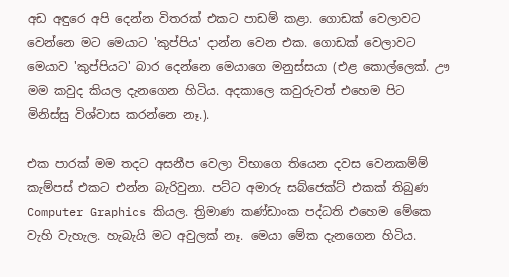අඩ අඳුරෙ අපි දෙන්න විතරක් එකට පාඩම් කළා. ගොඩක් වෙලාවට වෙන්නෙ මට මෙයාට 'කුප්පිය' දාන්න වෙන එක. ගොඩක් වෙලාවට මෙයාව 'කුප්පියට' බාර දෙන්නෙ මෙයාගෙ මනුස්සයා (එළ කොල්ලෙක්. ඌ මම කවුද කියල දැනගෙන හිටිය. අදකාලෙ කවුරුවත් එහෙම පිට මිනිස්සු විශ්වාස කරන්නෙ නෑ.).

එක පාරක් මම තදට අසනීප වෙලා විභාගෙ තියෙන දවස වෙනකම්ම් කැම්පස් එකට එන්න බැරිවුනා. පට්ට අමාරු සබ්ජෙක්ට් එකක් තිබුණ Computer Graphics කියල. ත්‍රිමාණ කණ්ඩාංක පද්ධති එහෙම මේකෙ වැහි වැහැල. හැබැයි මට අවුලක් නෑ. මෙයා මේක දැනගෙන හිටිය.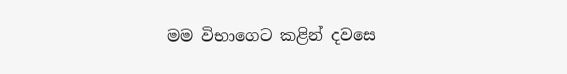මම විභාගෙට කළින් දවසෙ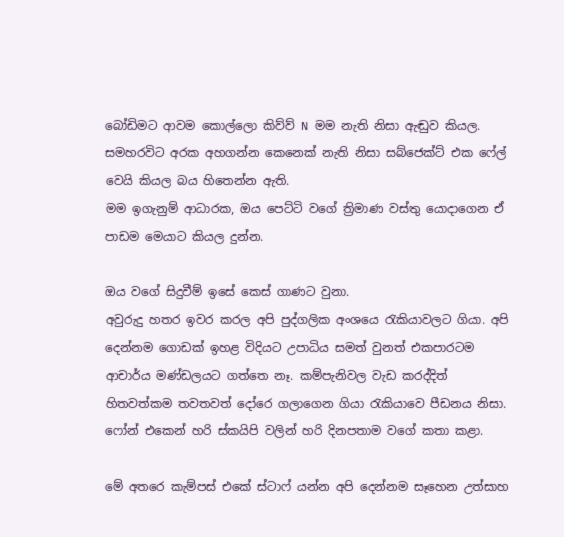බෝඩිමට ආවම කොල්ලො කිව්ව් N මම නැති නිසා ඇඬුව කියල. සමහරවිට අරක අහගන්න කෙනෙක් නැති නිසා සබ්ජෙක්ට් එක ෆේල් වෙයි කියල බය හිතෙන්න ඇති.
මම ඉගැනුම් ආධාරක, ඔය පෙට්ටි වගේ ත්‍රිමාණ වස්තු යොදාගෙන ඒ පාඩම මෙයාට කියල දුන්න.

ඔය වගේ සිදුවීම් ඉසේ කෙස් ගාණට වුනා.
අවුරුදු හතර ඉවර කරල අපි පුද්ගලික අංශයෙ රැකියාවලට ගියා. අපි දෙන්නම ගොඩක් ඉහළ විදියට උපාධිය සමත් වුනත් එකපාරටම ආචාර්ය මණ්ඩලයට ගත්තෙ නෑ. කම්පැනිවල වැඩ කරද්දිත් හිතවත්කම තවතවත් දෝරෙ ගලාගෙන ගියා රැකියාවෙ පීඩනය නිසා. ෆෝන් එකෙන් හරි ස්කයිපි වලින් හරි දිනපතාම වගේ කතා කළා.

මේ අතරෙ කැම්පස් එකේ ස්ටාෆ් යන්න අපි දෙන්නම සෑහෙන උත්සාහ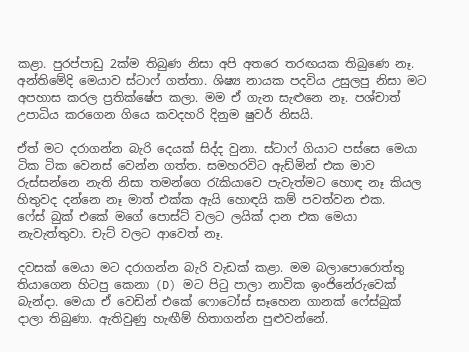කළා. පුරප්පාඩු 2ක්ම තිබුණ නිසා අපි අතරෙ තරඟයක තිබුණෙ නෑ.
අන්තිමේදි මෙයාව ස්ටාෆ් ගත්තා. ශිෂ්‍ය නායක පදවිය උසුලපු නිසා මට අපහාස කරල ප්‍රතික්ෂේප කලා. මම ඒ ගැන සැළුනෙ නෑ. පශ්චාත් උපාධිය කරගෙන ගියෙ කවදහරි දිනුම ෂුවර් නිසයි.

ඒත් මට දරාගන්න බැරි දෙයක් සිද්ද වුනා. ස්ටාෆ් ගියාට පස්සෙ මෙයා ටික ටික වෙනස් වෙන්න ගත්ත. සමහරවිට ඇඩ්මින් එක මාව රුස්සන්නෙ නැති නිසා තමන්ගෙ රැකියාවෙ පැවැත්මට හොඳ නෑ කියල හිතුවද දන්නෙ නෑ මාත් එක්ක ඇයි හොඳයි කම් පවත්වන එක.
ෆේස් බුක් එකේ මගේ පොස්ට් වලට ලයික් දාන එක මෙයා නැවැත්තුවා. චැට් වලට ආවෙත් නෑ.

දවසක් මෙයා මට දරාගන්න බැරි වැඩක් කළා. මම බලාපොරොත්තු තියාගෙන හිටපු කෙනා (D) මට පිටු පාලා නාවික ඉංජිනේරුවෙක් බැන්දා. මෙයා ඒ වෙඩින් එකේ ෆොටෝස් සෑහෙන ගානක් ෆේස්බුක් දාලා තිබුණා. ඇතිවුණු හැඟීම් හිතාගන්න පුළුවන්නේ.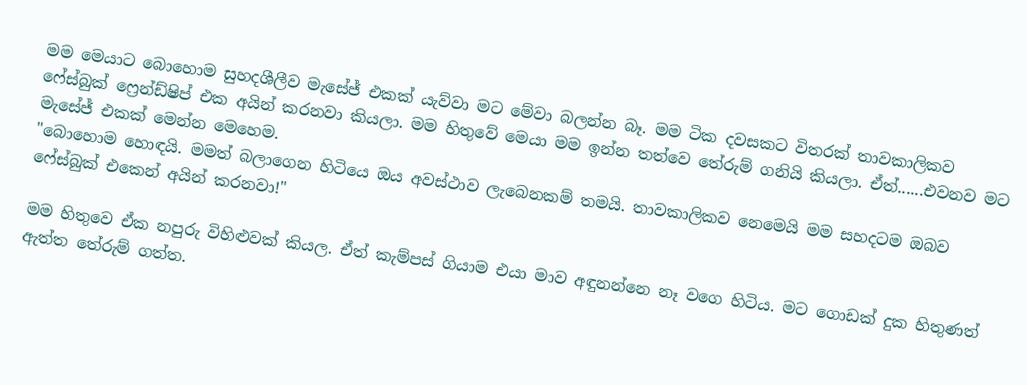මම මෙයාට බොහොම සුහදශීලීව මැසේජ් එකක් යැව්වා මට මේවා බලන්න බෑ. මම ටික දවසකට විතරක් තාවකාලිකව ෆේස්බුක් ෆ්‍රෙන්ඩ්ෂිප් එක අයින් කරනවා කියලා. මම හිතුවේ මෙයා මම ඉන්න තත්වෙ තේරුම් ගනියි කියලා. ඒත්......එවනව මට මැසේජ් එකක් මෙන්න මෙහෙම.
"බොහොම හොඳයි. මමත් බලාගෙන හිටියෙ ඔය අවස්ථාව ලැබෙනකම් තමයි. තාවකාලිකව නෙමෙයි මම සහදටම ඔබව ෆේස්බුක් එකෙන් අයින් කරනවා!"

මම හිතුවෙ ඒක නපුරු විහිළුවක් කියල. ඒත් කැම්පස් ගියාම එයා මාව අඳුනන්නෙ නෑ වගෙ හිටිය. මට ගොඩක් දුක හිතුණත් ඇත්ත තේරුම් ගත්ත.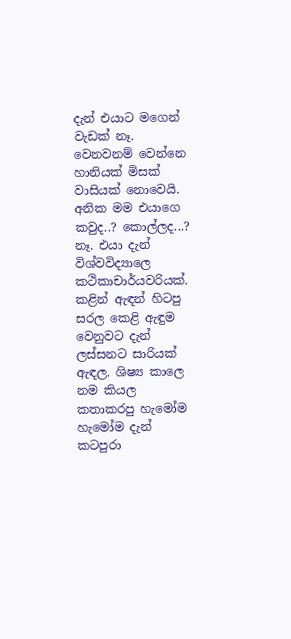දැන් එයාට මගෙන් වැඩක් නෑ. වෙනවනම් වෙන්නෙ හානියක් මිසක් වාසියක් නොවෙයි. අනික මම එයාගෙ කවුද..? කොල්ලද...? නෑ. එයා දැන් විශ්වවිද්‍යාලෙ කථිකාචාර්යවරියක්. කළින් ඇඳන් හිටපු සරල කෙළි ඇඳුම වෙනුවට දැන් ලස්සනට සාරියක්  ඇඳල. ශිෂ්‍ය කාලෙ නම කියල කතාකරපු හැමෝම හැමෝම දැන් කටපුරා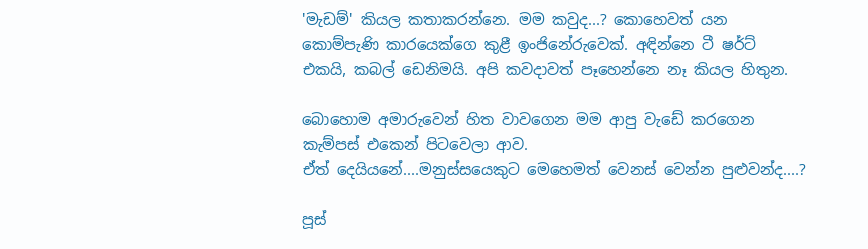'මැඩම්' කියල කතාකරන්නෙ. මම කවුද...? කොහෙවත් යන කොම්පැණි කාරයෙක්ගෙ කුළී ඉංජිනේරුවෙක්. අඳින්නෙ ටී ෂර්ට් එකයි, කබල් ඩෙනිමයි. අපි කවදාවත් පෑහෙන්නෙ නෑ කියල හිතුන.

බොහොම අමාරුවෙන් හිත වාවගෙන මම ආපු වැඩේ කරගෙන කැම්පස් එකෙන් පිටවෙලා ආව.
ඒත් දෙයියනේ....මනුස්සයෙකුට මෙහෙමත් වෙනස් වෙන්න පුළුවන්ද....?

පූස්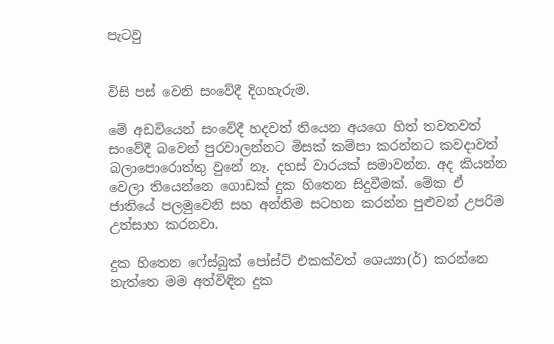පැටවු


විසි පස් වෙනි සංවේදී දිගහැරුම.

මේ අඩවියෙන් සංවේදී හදවත් තියෙන අයගෙ හිත් තවතවත් සංවේදී බවෙන් පුරවාලන්නට මිසක් කම්පා කරන්නට කවදාවත් බලාපොරොත්තු වුනේ නෑ. දහස් වාරයක් සමාවන්න. අද කියන්න වෙලා තියෙන්නෙ ගොඩක් දුක හිතෙන සිදුවීමක්. මේක ඒ ජාතියේ පලමුවෙනි සහ අන්තිම සටහන කරන්න පුළුවන් උපරිම උත්සාහ කරනවා.

දුක හිතෙන ෆේස්බුක් පෝස්ට් එකක්වත් ශෙය්‍යා(ර්) කරන්නෙ නැත්තෙ මම අත්විඳින දුක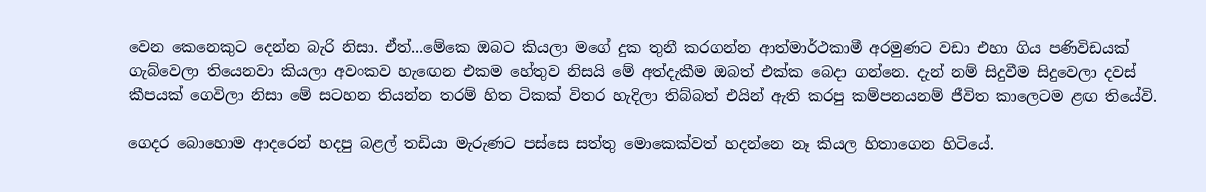වෙන කෙනෙකුට දෙන්න බැරි නිසා. ඒත්...මේකෙ ඔබට කියලා මගේ දුක තුනී කරගන්න ආත්මාර්ථකාමී අරමුණට වඩා එහා ගිය පණිවිඩයක් ගැබ්වෙලා තියෙනවා කියලා අවංකව හැඟෙන එකම හේතුව නිසයි මේ අත්දැකීම ඔබත් එක්ක බෙදා ගන්නෙ. දැන් නම් සිදුවීම සිදුවෙලා දවස් කීපයක් ගෙවිලා නිසා මේ සටහන තියන්න තරම් හිත ටිකක් විතර හැදිලා තිබ්බත් එයින් ඇති කරපු කම්පනයනම් ජීවිත කාලෙටම ළඟ තියේවි.

ගෙදර බොහොම ආදරෙන් හදපු බළල් තඩියා මැරුණට පස්සෙ සත්තු මොකෙක්වත් හදන්නෙ නෑ කියල හිතාගෙන හිටියේ.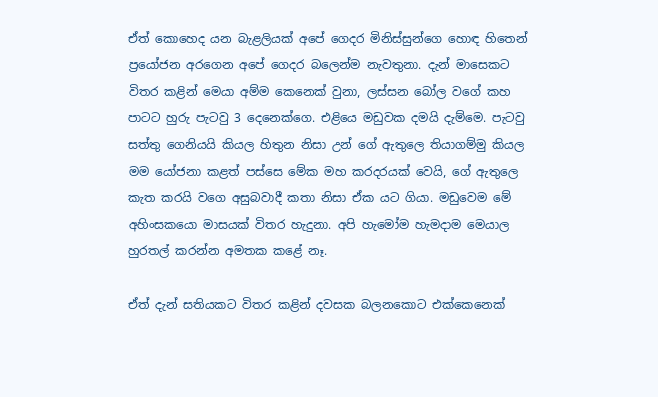ඒත් කොහෙද යන බැළලියක් අපේ ගෙදර මිනිස්සුන්ගෙ හොඳ හිතෙන් ප්‍රයෝජන අරගෙන අපේ ගෙදර බලෙන්ම නැවතුනා. දැන් මාසෙකට විතර කළින් මෙයා අම්ම කෙනෙක් වුනා, ලස්සන බෝල වගේ කහ පාටට හුරු පැටවු 3 දෙනෙක්ගෙ. එළියෙ මඩුවක දමයි දැම්මෙ. පැටවු සත්තු ගෙනියයි කියල හිතුන නිසා උන් ගේ ඇතුලෙ තියාගම්මු කියල මම යෝජනා කළත් පස්සෙ මේක මහ කරදරයක් වෙයි, ගේ ඇතුලෙ කැත කරයි වගෙ අසුබවාදී කතා නිසා ඒක යට ගියා. මඩුවෙම මේ අහිංසකයො මාසයක් විතර හැදුනා. අපි හැමෝම හැමදාම මෙයාල හුරතල් කරන්න අමතක කළේ නෑ.

ඒත් දැන් සතියකට විතර කළින් දවසක බලනකොට එක්කෙනෙක්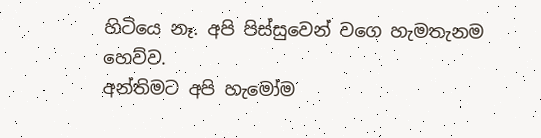හිටියෙ නෑ. අපි පිස්සුවෙන් වගෙ හැමතැනම හෙව්ව.
අන්තිමට අපි හැමෝම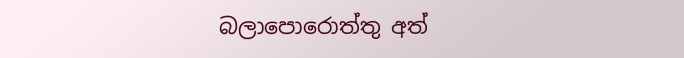බලාපොරොත්තු අත්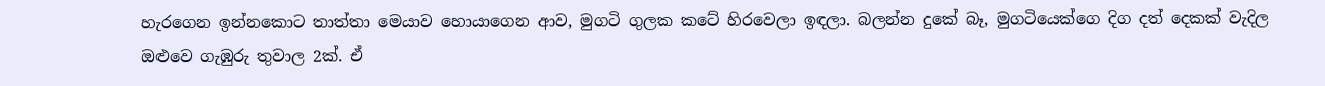හැරගෙන ඉන්නකොට තාත්තා මෙයාව හොයාගෙන ආව, මුගටි ගුලක කටේ හිරවෙලා ඉඳලා. බලන්න දුකේ බෑ, මුගටියෙක්ගෙ දිග දත් දෙකක් වැදිල ඔළුවෙ ගැඹුරු තුවාල 2ක්. ඒ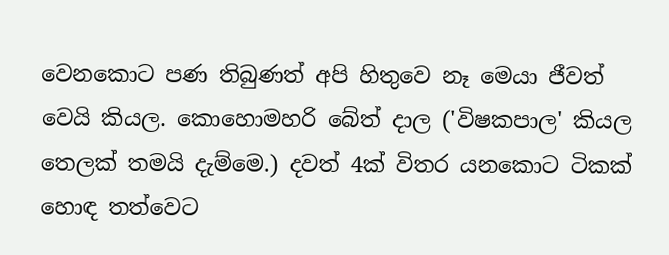වෙනකොට පණ තිබුණත් අපි හිතුවෙ නෑ මෙයා ජීවත් වෙයි කියල. කොහොමහරි බේත් දාල ('විෂකපාල' කියල තෙලක් තමයි දැම්මෙ.) දවත් 4ක් විතර යනකොට ටිකක් හොඳ තත්වෙට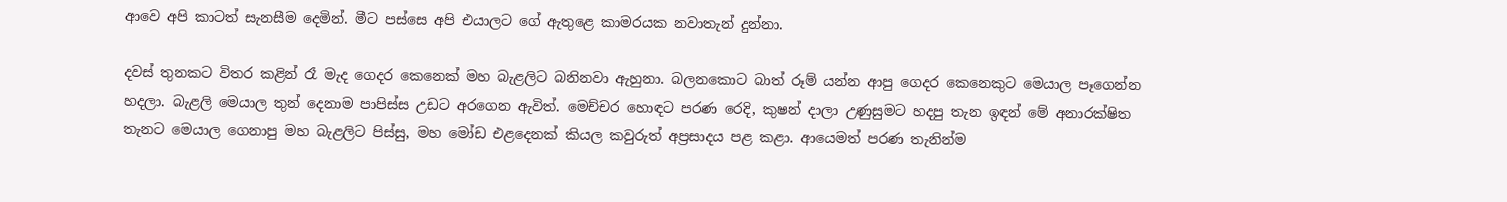ආවෙ අපි කාටත් සැනසීම දෙමින්. මීට පස්සෙ අපි එයාලට ගේ ඇතුළෙ කාමරයක නවාතැන් දුන්නා.

දවස් තුනකට විතර කළින් රෑ මැද ගෙදර කෙනෙක් මහ බැළලිට බනිනවා ඇහුනා. බලනකොට බාත් රූම් යන්න ආපු ගෙදර කෙනෙකුට මෙයාල පෑගෙන්න හදලා. බැළලි මෙයාල තුන් දෙනාම පාපිස්ස උඩට අරගෙන ඇවිත්. මෙච්චර හොඳට පරණ රෙදි, කුෂන් දාලා උණුසුමට හදපු තැන ඉඳන් මේ අනාරක්ෂිත තැනට මෙයාල ගෙනාපු මහ බැළලිට පිස්සු, මහ මෝඩ එළදෙනක් කියල කවුරුත් අප්‍රසාදය පළ කළා. ආයෙමත් පරණ තැනින්ම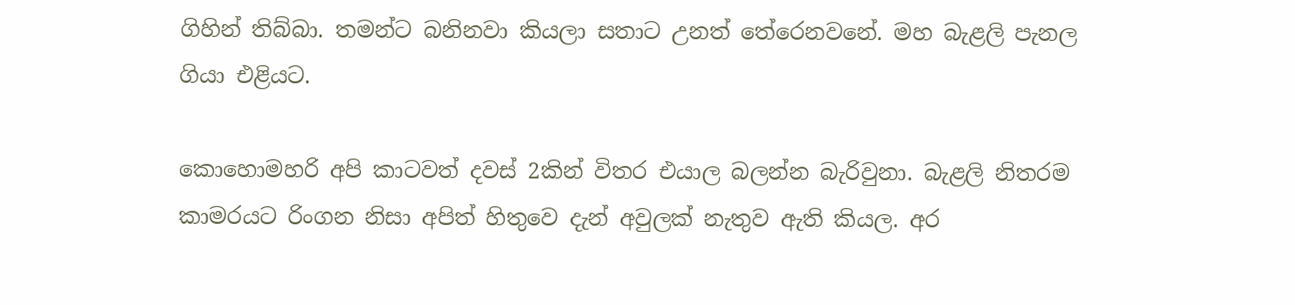ගිහින් තිබ්බා. තමන්ට බනිනවා කියලා සතාට උනත් තේරෙනවනේ. මහ බැළලි පැනල ගියා එළියට.

කොහොමහරි අපි කාටවත් දවස් 2කින් විතර එයාල බලන්න බැරිවුනා. බැළලි නිතරම කාමරයට රිංගන නිසා අපිත් හිතුවෙ දැන් අවුලක් නැතුව ඇති කියල. අර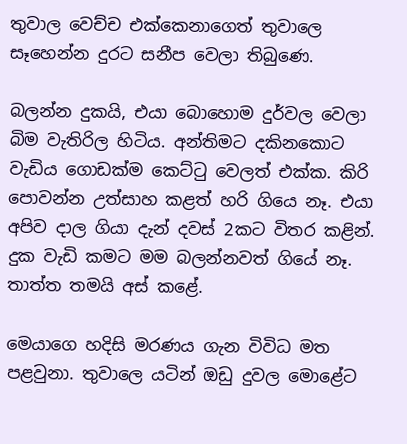තුවාල වෙච්ච එක්කෙනාගෙත් තුවාලෙ සෑහෙන්න දුරට සනීප වෙලා තිබුණෙ.

බලන්න දුකයි, එයා බොහොම දුර්වල වෙලා බිම වැතිරිල හිටිය. අන්තිමට දකිනකොට වැඩිය ගොඩක්ම කෙට්ටු වෙලත් එක්ක. කිරි පොවන්න උත්සාහ කළත් හරි ගියෙ නෑ. එයා අපිව දාල ගියා දැන් දවස් 2කට විතර කළින්. දුක වැඩි කමට මම බලන්නවත් ගියේ නෑ. තාත්ත තමයි අස් කළේ.

මෙයාගෙ හදිසි මරණය ගැන විවිධ මත පළවුනා. තුවාලෙ යටින් ඔඩු දුවල මොළේට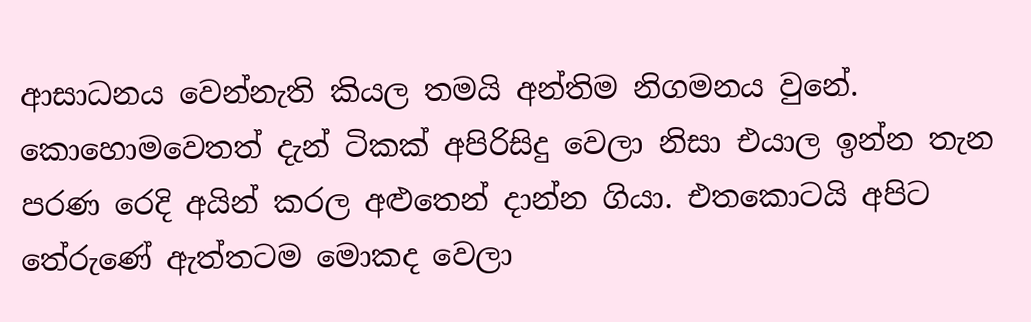ආසාධන‍ය වෙන්නැති කියල තමයි අන්තිම නිගමනය වුනේ. කොහොමවෙතත් දැන් ටිකක් අපිරිසිදු වෙලා නිසා එයාල ඉන්න තැන පරණ රෙදි අයින් කරල අළුතෙන් දාන්න ගියා. එතකොටයි අපිට තේරුණේ ඇත්තටම මොකද වෙලා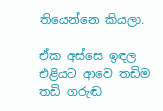තියෙන්නෙ කියලා.

ඒක අස්සෙ ඉඳල එළියට ආවෙ තඩිම තඩි ගරුඬ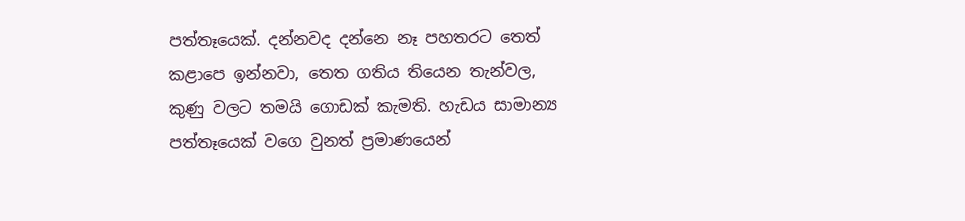පත්තෑයෙක්. දන්නවද දන්නෙ නෑ පහතරට තෙත් කළාපෙ ඉන්නවා, තෙත ගතිය තියෙන තැන්වල, කුණු වලට තමයි ගොඩක් කැමති. හැඩය සාමාන්‍ය පත්තෑයෙක් වගෙ වුනත් ප්‍රමාණයෙන්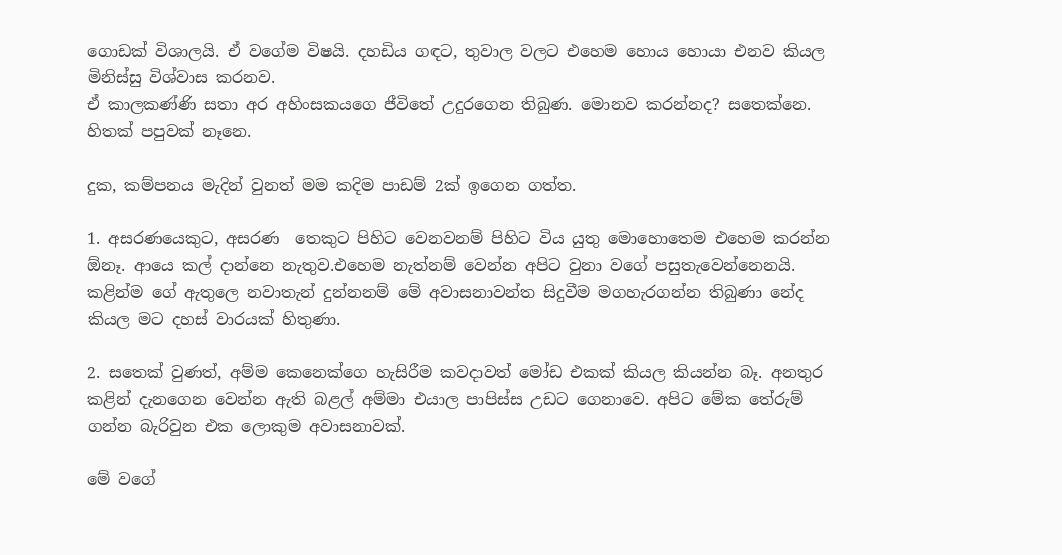ගොඩක් විශාලයි. ඒ වගේම විෂයි. දහඩිය ගඳට, තුවාල වලට එහෙම හොය හොයා එනව කියල මිනිස්සු විශ්වාස කරනව.
ඒ කාලකණ්ණි සතා අර අහිංසකයගෙ ජීවිතේ උදුරගෙන තිබුණ. මොනව කරන්නද? සතෙක්නෙ. හිතක් පපුවක් නෑනෙ.

දුක, කම්පනය මැදින් වුනත් මම කදිම පාඩම් 2ක් ඉගෙන ගත්ත.

1. අසරණයෙකුට, අසරණ  තෙකුට පිහිට වෙනවනම් පිහිට විය යුතු මොහොතෙම එහෙම කරන්න ඕනෑ. ආයෙ කල් දාන්නෙ නැතුව.එහෙම නැත්නම් වෙන්න අපිට වුනා වගේ පසුතැවෙන්නෙනයි. කළින්ම ගේ ඇතුලෙ නවාතැන් දුන්නනම් මේ අවාසනාවන්ත සිදුවීම මගහැරගන්න තිබුණා නේද කියල මට දහස් වාරයක් හිතුණා.

2. සතෙක් වුණත්, අම්ම කෙනෙක්ගෙ හැසිරීම කවදාවත් මෝඩ එකක් කියල කියන්න බෑ. අනතුර කළින් දැනගෙන වෙන්න ඇති බළල් අම්මා එයාල පාපිස්ස උඩට ගෙනාවෙ. අපිට මේක තේරුම් ගන්න බැරිවුන එක ලොකුම අවාසනාවක්.

මේ වගේ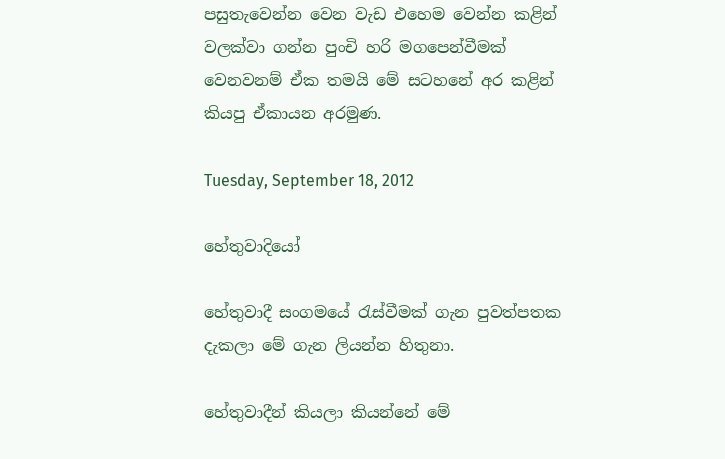පසුතැවෙන්න වෙන වැඩ එහෙම වෙන්න කළින් වලක්වා ගන්න පුංචි හරි මගපෙන්වීමක් වෙනවනම් ඒක තමයි මේ සටහනේ අර කළින් කියපු ඒකායන අරමුණ.

Tuesday, September 18, 2012

හේතුවාදියෝ

හේතුවාදී සංගමයේ රැස්වීමක් ගැන පුවත්පතක දැකලා මේ ගැන ලියන්න හිතුනා.

හේතුවාදීන් කියලා කියන්නේ මේ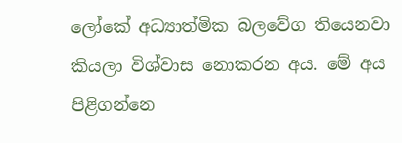ලෝකේ අධ්‍යාත්මික බලවේග තියෙනවා කියලා විශ්වාස නොකරන අය. මේ අය පිළිගන්නෙ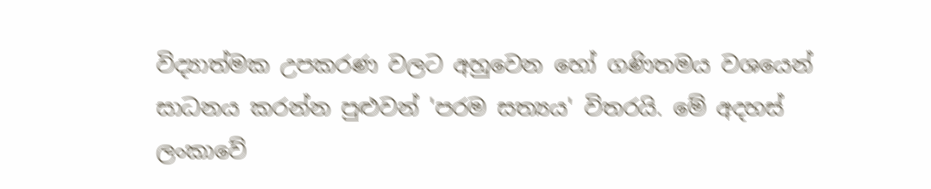විද්‍යාත්මක උපකරණ වලට අහුවෙන හෝ ගණිතමය වශයෙන් සාධනය කරන්න පුළුවන් 'පරම සත්‍යය' විතරයි. මේ අදහස් ලංකාවේ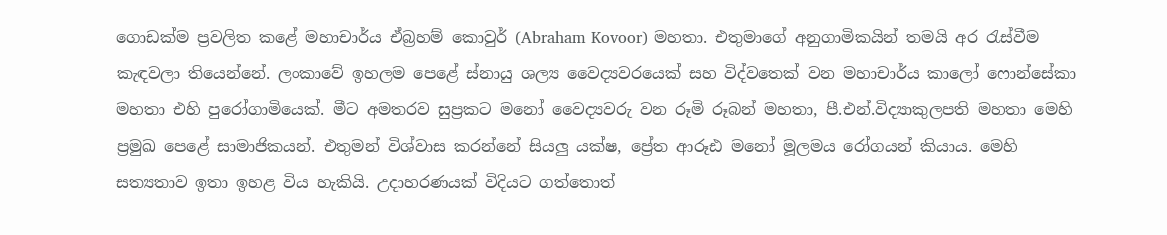ගොඩක්ම ප්‍රවලිත කළේ මහාචාර්ය ඒබ්‍රහම් කොවුර් (Abraham Kovoor) මහතා. එතුමාගේ අනුගාමිකයින් තමයි අර රැස්වීම කැඳවලා තියෙන්නේ. ලංකාවේ ඉහලම පෙළේ ස්නායු ශල්‍ය වෛද්‍යවරයෙක් සහ විද්වතෙක් වන මහාචාර්ය කාලෝ ෆොන්සේකා මහතා එහි පුරෝගාමියෙක්. මීට අමතරව සුප්‍රකට මනෝ වෛද්‍යවරු වන රූමි රූබන් මහතා, පී.එන්.විද්‍යාකුලපති මහතා මෙහි ප්‍රමුඛ පෙළේ සාමාජිකයන්. එතුමන් විශ්වාස කරන්නේ සියලු යක්ෂ, ප්‍රේත ආරූඪ මනෝ මූලමය රෝගයන් කියාය. මෙහි සත්‍යතාව ඉතා ඉහළ විය හැකියි. උදාහරණයක් විදියට ගත්තොත්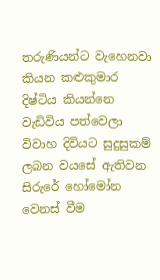තරුණියන්ට වැහෙනවා කියන කළුකුමාර දිෂ්ටිය කියන්නෙ වැඩිවිය පත්වෙලා විවාහ දිවියට සුදුසුකම් ලබන වයසේ ඇතිවන සිරුරේ හෝමෝන වෙනස් වීම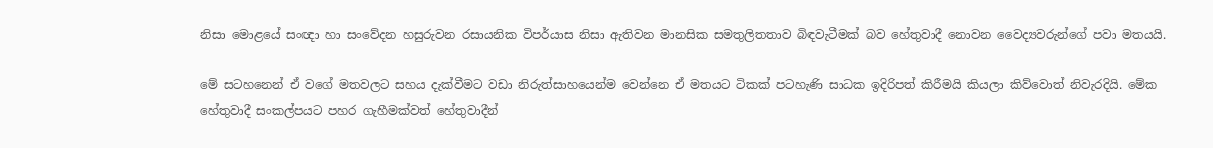නිසා මොළයේ සංඥා හා සංවේදන හසුරුවන රසායනික විපර්යාස නිසා ඇතිවන මානසික සමතුලිතතාව බිඳවැටීමක් බව හේතුවාදී නොවන වෛද්‍යවරුන්ගේ පවා මතයයි.

මේ සටහනෙන් ඒ වගේ මතවලට සහය දැක්වීමට වඩා නිරුත්සාහයෙන්ම වෙන්නෙ ඒ මතයට ටිකක් පටහැණි සාධක ඉදිරිපත් කිරීමයි කියලා කිව්වොත් නිවැරදියි. මේක හේතුවාදී සංකල්පයට පහර ගැහීමක්වත් හේතුවාදීන්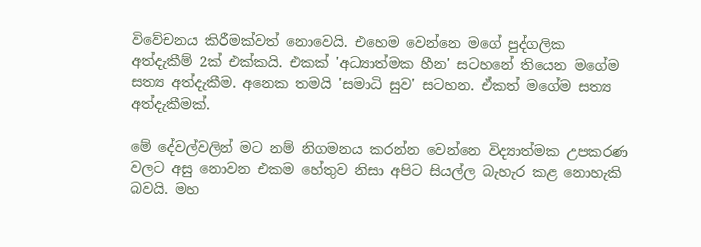විවේචනය කිරීමක්වත් නොවෙයි. එහෙම වෙන්නෙ මගේ පුද්ගලික අත්දැකීම් 2ක් එක්කයි. එකක් 'අධ්‍යාත්මක හීන' සටහනේ තියෙන මගේම සත්‍ය අත්දැකීම. අනෙක තමයි 'සමාධි සුව' සටහන. ඒකත් මගේම සත්‍ය අත්දැකීමක්.

මේ දේවල්වලින් මට නම් නිගමනය කරන්න වෙන්නෙ විද්‍යාත්මක උපකරණ වලට අසු නොවන එකම හේතුව නිසා අපිට සියල්ල බැහැර කළ නොහැකි බවයි. මහ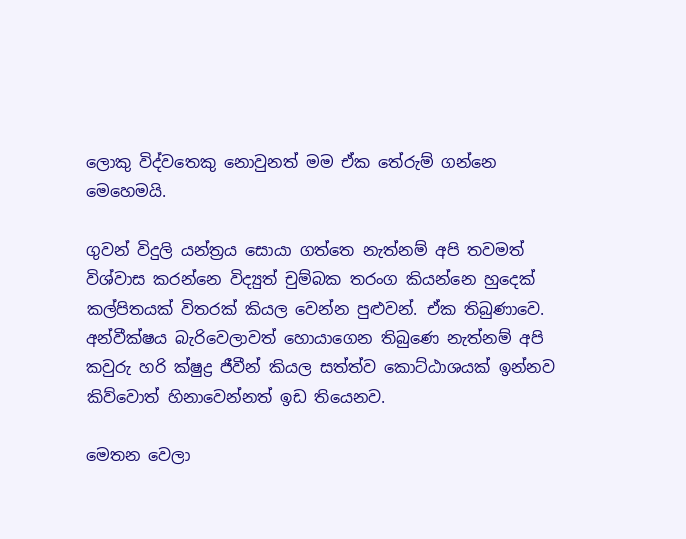ලොකු විද්වතෙකු නොවුනත් මම ඒක තේරුම් ගන්නෙ මෙහෙමයි.

ගුවන් විදුලි යන්ත්‍රය සොයා ගත්තෙ නැත්නම් අපි තවමත් විශ්වාස කරන්නෙ විද්‍යුත් චුම්බක තරංග කියන්නෙ හුදෙක් කල්පිතයක් විතරක් කියල වෙන්න පුළුවන්. ඒක තිබුණාවෙ. අන්වීක්ෂය බැරිවෙලාවත් හොයාගෙන තිබුණෙ නැත්නම් අපි කවුරු හරි ක්ෂුද්‍ර ජීවීන් කියල සත්ත්ව කොට්ඨාශයක් ඉන්නව කිව්වොත් හිනාවෙන්නත් ඉඩ තියෙනව.

මෙතන වෙලා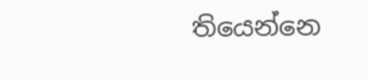තියෙන්නෙ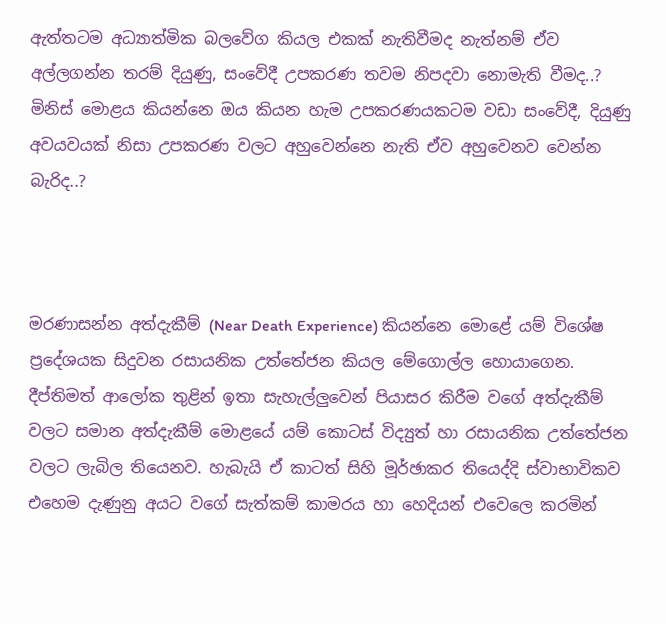ඇත්තටම අධ්‍යාත්මික බලවේග කියල එකක් නැතිවීමද නැත්නම් ඒව අල්ලගන්න තරම් දියුණු, සංවේදී උපකරණ තවම නිපදවා නොමැති වීමද..? මිනිස් මොළය කියන්නෙ ඔය කියන හැම උපකරණයකටම වඩා සංවේදී, දියුණු අවයවයක් නිසා උපකරණ වලට අහුවෙන්නෙ නැති ඒව අහුවෙනව වෙන්න බැරිද..?



මරණාසන්න අත්දැකීම් (Near Death Experience) කියන්නෙ මොළේ යම් විශේෂ ප්‍රදේශයක සිදුවන රසායනික උත්තේජන කියල මේගොල්ල හොයාගෙන. දීප්තිමත් ආලෝක තුළින් ඉතා සැහැල්ලුවෙන් පියාසර කිරීම වගේ අත්දැකීම් වලට සමාන අත්දැකීම් මොළයේ යම් කොටස් විද්‍යුත් හා රසායනික උත්තේජන වලට ලැබිල තියෙනව. හැබැයි ඒ කාටත් සිහි මූර්ඡාකර තියෙද්දි ස්වාභාවිකව එහෙම දැණුනු අයට වගේ සැත්කම් කාමරය හා හෙදියන් එවෙලෙ කරමින්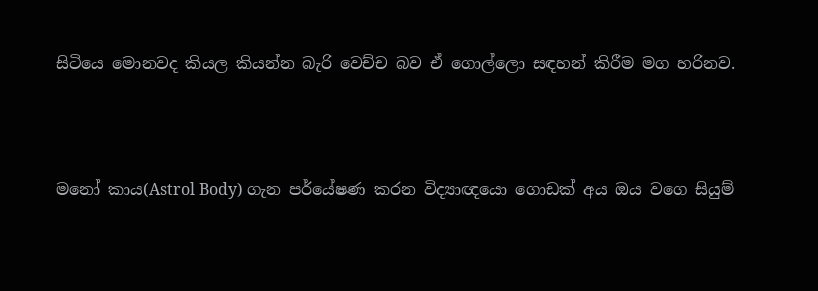සිටියෙ මොනවද කියල කියන්න බැරි වෙච්ච බව ඒ ගොල්ලො සඳහන් කිරීම මග හරිනව.



මනෝ කාය(Astrol Body) ගැන පර්යේෂණ කරන විද්‍යාඥයො ගොඩක් අය ඔය වගෙ සියුම්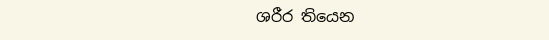ශරීර තියෙන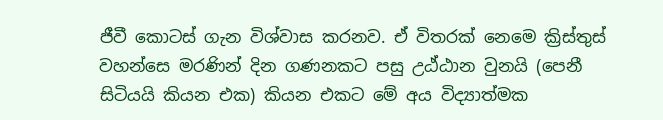ජීවී කොටස් ගැන විශ්වාස කරනව. ඒ විතරක් නෙමෙ ක්‍රිස්තුස් වහන්සෙ මරණින් දින ගණනකට පසු උඨ්ඨාන වුනයි (පෙනී සිටියයි කියන එක) කියන එකට මේ අය විද්‍යාත්මක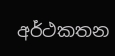අර්ථකතන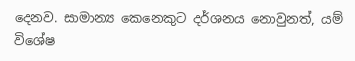දෙනව. සාමාන්‍ය කෙනෙකුට දර්ශනය නොවුනත්, යම් විශේෂ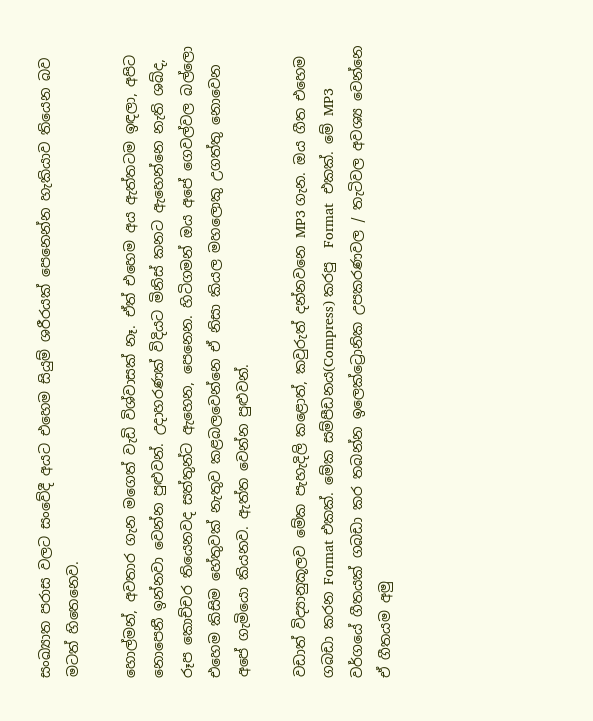සංඛ්‍යාත පරාස වලට සංවේදී අයට එහෙම සියුම් ශරීරයක් පෙනෙන්න හැකියාව තියෙන බව මටත් හිතෙනෙව.

හොල්මන්, අවතාර ගැන මගෙත් වැඩි විශ්වාසක් නෑ. ඒත් එහෙම අය ඇත්තටම ඉඳලා, අපිට නොපෙනී ඉන්නවා වෙන්න පුළුවන්. උදාහරණක් විදියට මිනිස් කනට ඇහෙන්නෙ නැති ශබ්ද, රූප කොච්චර තියෙනවද සත්තුන්ට ඇහෙන, පෙනෙන. හිටිගමන් ඔය අපේ ගෙවල්වල බල්ලො එහෙම කිසිම හේතුවක් නැතුව කළබලවෙන්නෙ ඒ නිසා කියල මහලොකු උගත්තු නොවෙන අපේ ගැමියො කියනව. ඇත්ත වෙන්න පුළුවන්.

වඩාත් විද්‍යානුකූලව මේක පැහැදිලි කළොත්, කවුරුත් දන්නවනෙ MP3 ගැන. ඔය ගීත එහෙම ගබඩා කරන Format එකක්. මේක සම්පීඩනය(Compress) කරපු  Format  එකක්. මේ MP3 වර්ගයේ ගීතයක් ගබඩා කර තබන්න ඉලෙක්ට්‍රොනික උපකරණවල / තැටිවල අවශ්‍ය වෙන්නෙ ඒ ගීතයම අමු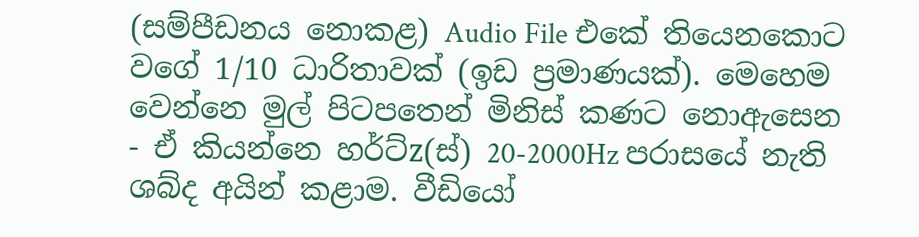(සම්පීඩනය නොකළ) Audio File එකේ තියෙනකොට වගේ 1/10 ධාරිතාවක් (ඉඩ ප්‍රමාණයක්). මෙහෙම වෙන්නෙ මුල් පිටපතෙන් මිනිස් කණට නොඇසෙන - ඒ කියන්නෙ හර්ට්z(ස්) 20-2000Hz පරාසයේ නැති ශබ්ද අයින් කළාම. වීඩියෝ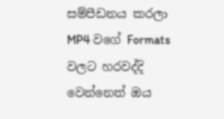සම්පීඩනය කරලා MP4 වගේ Formats වලට හරවද්දි වෙන්නෙත් ඔය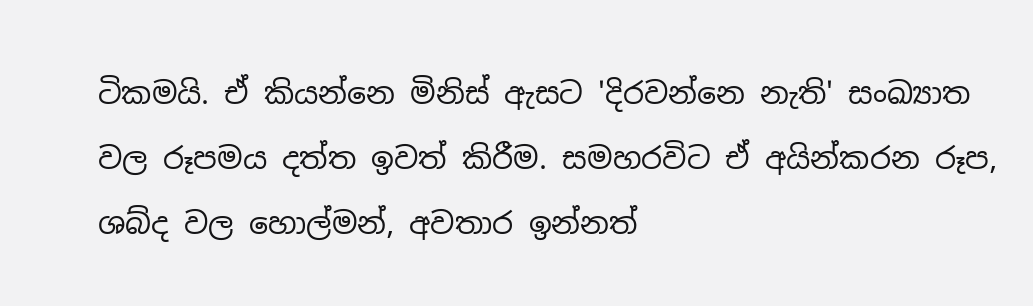ටිකමයි. ඒ කියන්නෙ මිනිස් ඇසට 'දිරවන්නෙ නැති' සංඛ්‍යාත වල රූපමය දත්ත ඉවත් කිරීම. සමහරවිට ඒ අයින්කරන රූප, ශබ්ද වල හොල්මන්, අවතාර ඉන්නත්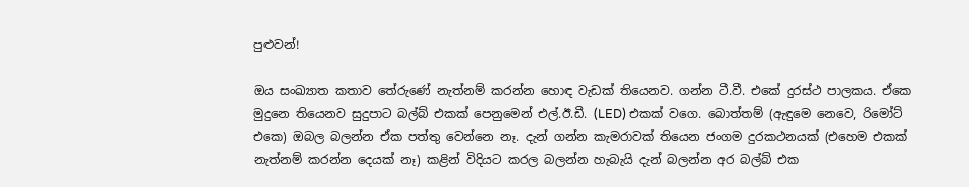පුළුවන්!

ඔය සංඛ්‍යාත කතාව තේරුණේ නැත්නම් කරන්න හොඳ වැඩක් තියෙනව. ගන්න ටී.වී. එකේ දුරස්ථ පාලකය. ඒකෙ මුදුනෙ තියෙනව සුදුපාට බල්බ් එකක් පෙනුමෙන් එල්.ඊ.ඩී. (LED) එකක් වගෙ. බොත්තම් (ඇඳුමෙ නෙවෙ, රිමෝට් එකෙ) ඔබල බලන්න ඒක පත්තු වෙන්නෙ නෑ. දැන් ගන්න කැමරාවක් තියෙන ජංගම දුරකථනයක් (එහෙම එකක් නැත්නම් කරන්න දෙයක් නෑ) කළින් විදියට කරල බලන්න හැබැයි දැන් බලන්න අර බල්බ් එක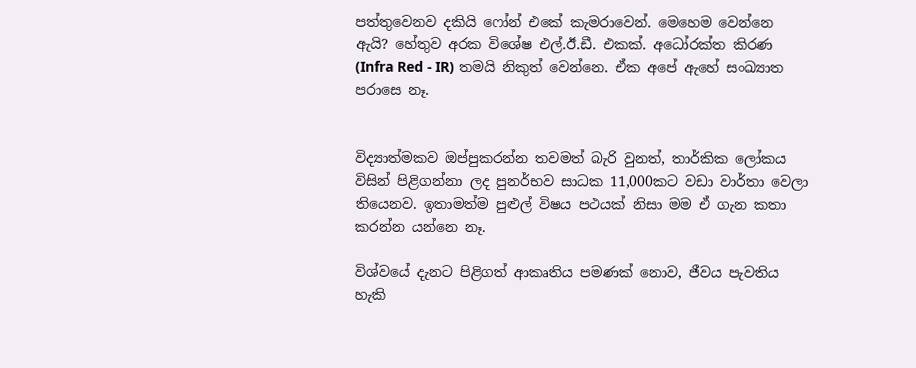පත්තුවෙනව දකියි ෆෝන් එකේ කැමරාවෙන්. මෙහෙම වෙන්නෙ ඇයි? හේතුව අරක විශේෂ එල්.ඊ.ඩී. එකක්. අධෝරක්ත කිරණ (Infra Red - IR) තමයි නිකුත් වෙන්නෙ. ඒක අපේ ඇහේ සංඛ්‍යාත පරාසෙ නෑ.


විද්‍යාත්මකව ඔප්පුකරන්න තවමත් බැරි වුනත්, තාර්කික ලෝකය විසින් පිළිගන්නා ලද පුනර්භව සාධක 11,000කට වඩා වාර්තා වෙලා තියෙනව. ඉතාමත්ම පුළුල් විෂය පථයක් නිසා මම ඒ ගැන කතා කරන්න යන්නෙ නෑ.

විශ්වයේ දැනට පිළිගත් ආකෘතිය පමණක් නොව, ජීවය පැවතිය හැකි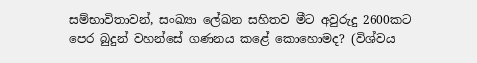සම්භාවිතාවන්, සංඛ්‍යා ලේඛන සහිතව මීට අවුරුදු 2600කට පෙර බුදුන් වහන්සේ ගණනය කළේ කොහොමද? (විශ්වය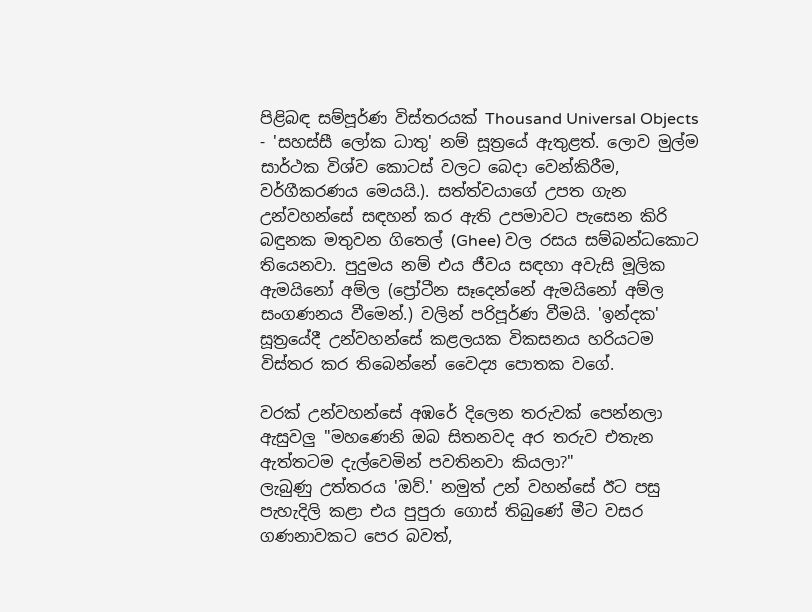පිළිබඳ සම්පූර්ණ විස්තරයක් Thousand Universal Objects - 'සහස්සී ලෝක ධාතු' නම් සූත්‍රයේ ඇතුළත්. ලොව මුල්ම සාර්ථක විශ්ව කොටස් වලට බෙදා වෙන්කිරීම, වර්ගීකරණය මෙයයි.). සත්ත්වයාගේ උපත ගැන උන්වහන්සේ සඳහන් කර ඇති උපමාවට පැසෙන කිරි බඳුනක මතුවන ගිතෙල් (Ghee) වල රසය සම්බන්ධකොට තියෙනවා. පුදුමය නම් එය ජීවය සඳහා අවැසි මූලික ඇමයිනෝ අම්ල (ප්‍රෝටීන සෑදෙන්නේ ඇමයිනෝ අම්ල සංගණනය වීමෙන්.) වලින් පරිපූර්ණ වීමයි. 'ඉන්දක' සූත්‍රයේදී උන්වහන්සේ කළලයක විකසනය හරියටම විස්තර කර තිබෙන්නේ වෛද්‍ය පොතක වගේ.

වරක් උන්වහන්සේ අඹරේ දිලෙන තරුවක් පෙන්නලා ඇසුවලු "මහණෙනි ඔබ සිතනවද අර තරුව එතැන ඇත්තටම දැල්වෙමින් පවතිනවා කියලා?"
ලැබුණු උත්තරය 'ඔව්.' නමුත් උන් වහන්සේ ඊට පසු පැහැදිලි කළා එය පුපුරා ගොස් තිබුණේ මීට වසර ගණනාවකට පෙර බවත්,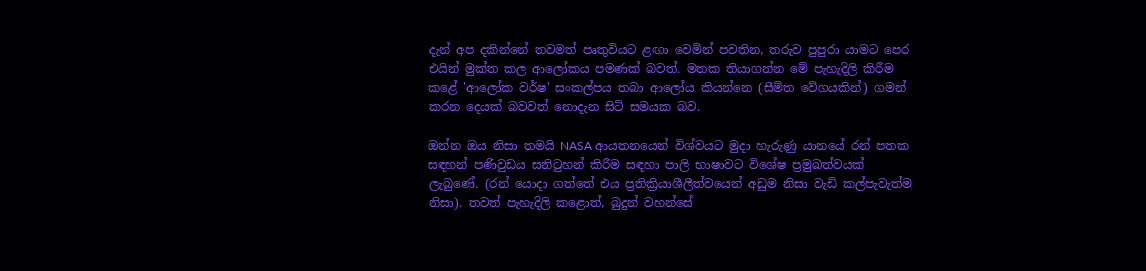දැන් අප දකින්නේ තවමත් පෘතුවියට ළඟා වෙමින් පවතින, තරුව පුපුරා යාමට පෙර එයින් මුක්ත කල ආලෝකය පමණක් බවත්. මතක තියාගන්න මේ පැහැදිලි කිරීම කළේ 'ආලෝක වර්ෂ' සංකල්පය තබා ආලෝය කියන්නෙ (සීමිත වේගයකින්) ගමන් කරන දෙයක් බවවත් නොදැන සිටි සමයක බව.

ඔන්න ඔය නිසා තමයි NASA ආයතනයෙන් විශ්වයට මුදා හැරුණු යානයේ රන් පතක සඳහන් පණිවුඩය සනිටුහන් කිරීම සඳහා පාලි භාෂාවට විශේෂ ප්‍රමුඛත්වයක් ලැබුණේ. (රන් යොදා ගත්තේ එය ප්‍රතික්‍රියාශීලීත්වයෙන් අඩුම නිසා වැඩි කල්පැවැත්ම නිසා). තවත් පැහැදිලි කළොත්, බුදුන් වහන්සේ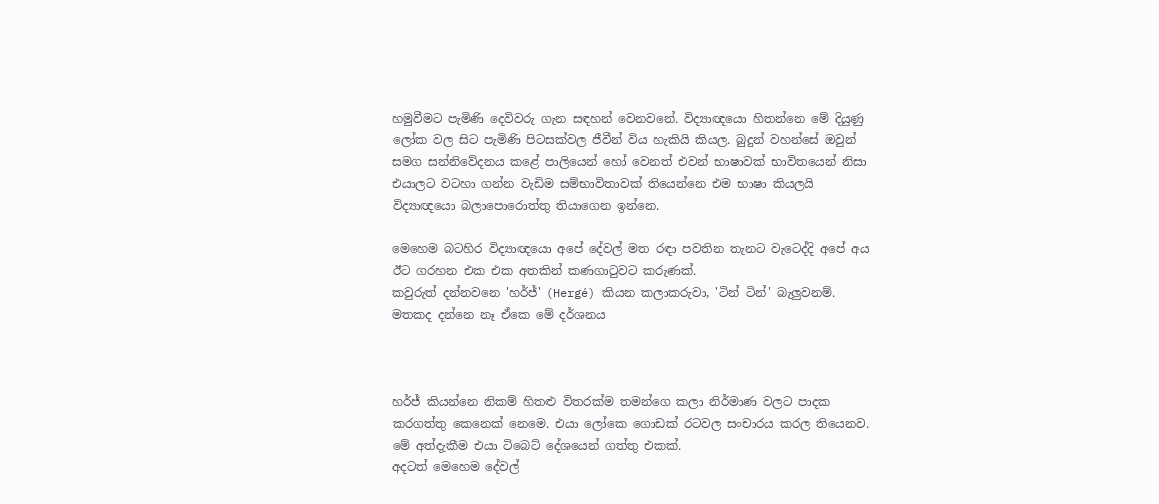හමුවීමට පැමිණි දෙවිවරු ගැන සඳහන් වෙනවනේ. විද්‍යාඥයො හිතන්නෙ මේ දියුණු ලෝක වල සිට පැමිණි පිටසක්වල ජීවීන් විය හැකියි කියල. බුදුන් වහන්සේ ඔවුන් සමග සන්නිවේදනය කළේ පාලියෙන් හෝ වෙනත් එවන් භාෂාවක් භාවිතයෙන් නිසා එයාලට වටහා ගන්න වැඩිම සම්භාවිතාවක් තියෙන්නෙ එම භාෂා කියලයි විද්‍යාඥයො බලාපොරොත්තු තියාගෙන ඉන්නෙ.

මෙහෙම බටහිර විද්‍යාඥයො අපේ දේවල් මත රඳා පවතින තැනට වැටෙද්දි අපේ අය ඊට ගරහන එක එක අතකින් කණගාටුවට කරුණක්.
කවුරුත් දන්නවනෙ 'හර්ජ්' (Hergé) කියන කලාකරුවා, 'ටින් ටින්' බැලුවනම්. මතකද දන්නෙ නෑ ඒකෙ මේ දර්ශනය



හර්ජ් කියන්නෙ නිකම් හිතළු විතරක්ම තමන්ගෙ කලා නිර්මාණ වලට පාදක කරගත්තු කෙනෙක් නෙමෙ. එයා ලෝකෙ ගොඩක් රටවල සංචාරය කරල තියෙනව. මේ අත්දැකීම එයා ටිබෙට් දේශයෙන් ගත්තු එකක්.
අදටත් මෙහෙම දේවල්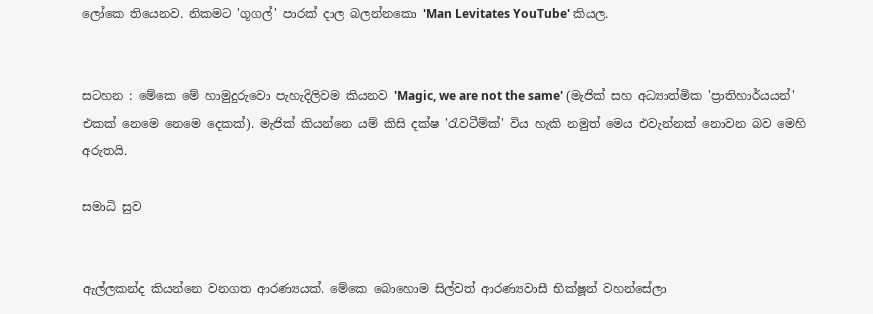ලෝකෙ තියෙනව. නිකමට 'ගූගල්' පාරක් දාල බලන්නකො 'Man Levitates YouTube' කියල.


සටහන : මේකෙ මේ හාමුදුරුවො පැහැදිලිවම කියනව 'Magic, we are not the same' (මැජික් සහ අධ්‍යාත්මික 'ප්‍රාතිහාර්යයන්' එකක් නෙමෙ නෙමෙ දෙකක්). මැජික් කියන්නෙ යම් කිසි දක්ෂ 'රැවටීම්ක්' විය හැකි නමුත් මෙය එවැන්නක් නොවන බව මෙහි අරුතයි.

සමාධි සුව


ඇල්ලකන්ද කියන්නෙ වනගත ආරණ්‍යයක්. මේකෙ බොහොම සිල්වත් ආරණ්‍යවාසී භික්ෂූන් වහන්සේලා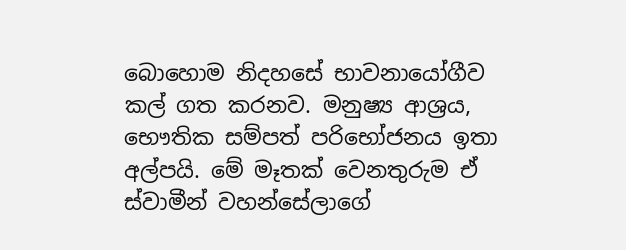බොහොම නිදහසේ භාවනායෝගීව කල් ගත කරනව. මනුෂ්‍ය ආශ්‍රය, භෞතික සම්පත් පරිභෝජනය ඉතා අල්පයි. මේ මෑතක් වෙනතුරුම ඒ ස්වාමීන් වහන්සේලාගේ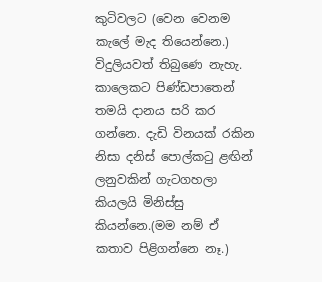කුටිවලට (වෙන වෙනම කැලේ මැද තියෙන්නෙ.) විදුලියවත් තිබුණෙ නැහැ. කාලෙකට පිණ්ඩපාතෙන් තමයි දානය සරි කර ගන්නෙ. දැඩි විනයක් රකින නිසා දනිස් පොල්කටු ළඟින් ලනුවකින් ගැටගහලා කියලයි මිනිස්සු කියන්නෙ.(මම නම් ඒ කතාව පිළිගන්නෙ නෑ.)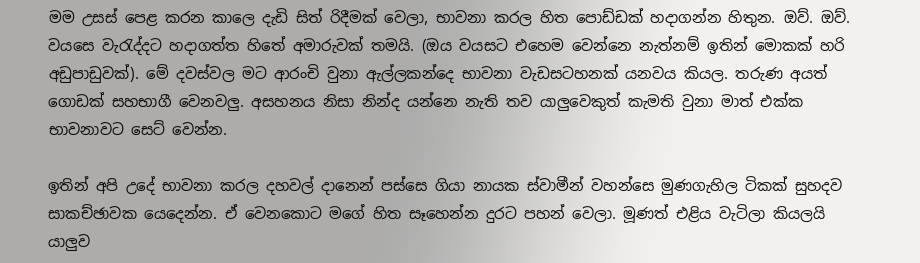මම උසස් පෙළ කරන කාලෙ දැඩි සිත් රිදීමක් වෙලා, භාවනා කරල හිත පොඩ්ඩක් හදාගන්න හිතුන. ඔව්. ඔව්. වයසෙ වැරැද්දට හදාගත්ත හිතේ අමාරුවක් තමයි. (ඔය වයසට එහෙම වෙන්නෙ නැත්නම් ඉතින් මොකක් හරි අඩුපාඩුවක්). මේ දවස්වල මට ආරංචි වුනා ඇල්ලකන්දෙ භාවනා වැඩසටහනක් යනවය කියල. තරුණ අයත් ගොඩක් සහභාගී වෙනවලු. අසහනය නිසා නින්ද යන්නෙ නැති තව යාලුවෙකුත් කැමති වුනා මාත් එක්ක භාවනාවට සෙට් වෙන්න.

ඉතින් අපි උදේ භාවනා කරල දහවල් දානෙන් පස්සෙ ගියා නායක ස්වාමීන් වහන්සෙ මුණගැහිල ටිකක් සුහදව සාකච්ඡාවක යෙදෙන්න. ඒ වෙනකොට මගේ හිත සෑහෙන්න දුරට පහන් වෙලා. මූණත් එළිය වැටිලා කියලයි යාලුව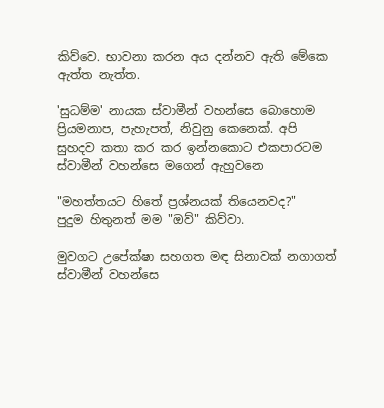කිව්වෙ. භාවනා කරන අය දන්නව ඇති මේකෙ ඇත්ත නැත්ත.

'සුධම්ම' නායක ස්වාමීන් වහන්සෙ බොහොම ප්‍රියමනාප, පැහැපත්, නිවුනු කෙනෙක්. අපි සුහදව කතා කර කර ඉන්නකොට එකපාරටම ස්වාමීන් වහන්සෙ මගෙන් ඇහුවනෙ

"මහත්තයට හිතේ ප්‍රශ්නයක් තියෙනවද?"
පුදුම හිතුනත් මම "ඔව්" කිව්වා.

මුවගට උපේක්ෂා සහගත මඳ සිනාවක් නගාගත් ස්වාමීන් වහන්සෙ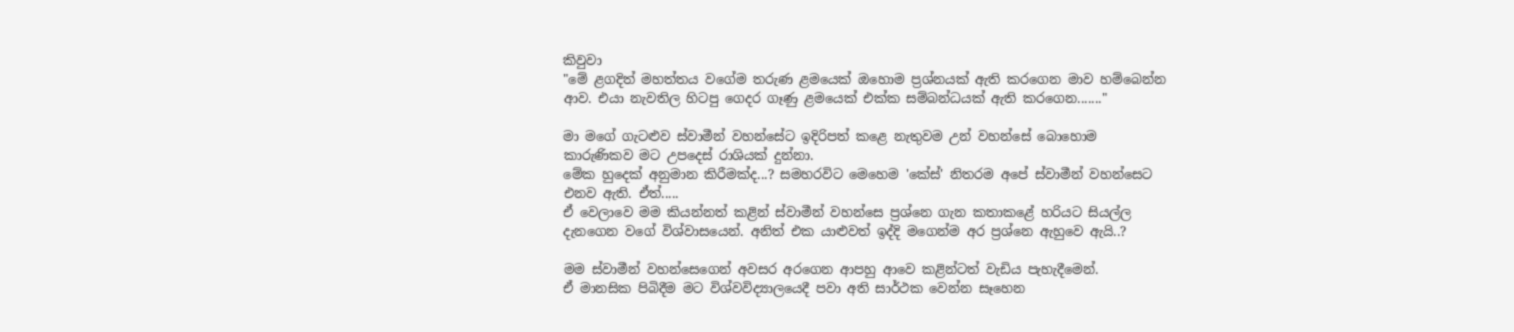කිවුවා
"මේ ළගදිත් මහත්තය වගේම තරුණ ළමයෙක් ඔහොම ප්‍රශ්නයක් ඇති කරගෙන මාව හම්බෙන්න ආව. එයා නැවතිල හිටපු ගෙදර ගෑණු ළමයෙක් එක්ක සම්බන්ධයක් ඇති කරගෙන......."

මා මගේ ගැටළුව ස්වාමීන් වහන්සේට ඉදිරිපත් කළෙ නැතුවම උන් වහන්සේ බොහොම කාරුණිකව මට උපදෙස් රාශියක් දුන්නා.
මේක හුදෙක් අනුමාන කිරීමක්ද...? සමහරවිට මෙහෙම 'කේස්' නිතරම අපේ ස්වාමීන් වහන්සෙට එනව ඇති. ඒත්.....
ඒ වෙලාවෙ මම කියන්නත් කළින් ස්වාමීන් වහන්සෙ ප්‍රශ්නෙ ගැන කතාකළේ හරියට සියල්ල දැනගෙන වගේ විශ්වාසයෙන්. අනිත් එක යාළුවත් ඉද්දි මගෙන්ම අර ප්‍රශ්නෙ ඇහුවෙ ඇයි..?

මම ස්වාමීන් වහන්සෙගෙන් අවසර අරගෙන ආපහු ආවෙ කළින්ටත් වැඩිය පැහැදීමෙන්.
ඒ මානසික පිබිදීම මට විශ්වවිද්‍යාලයෙදී පවා අති සාර්ථක වෙන්න සෑහෙන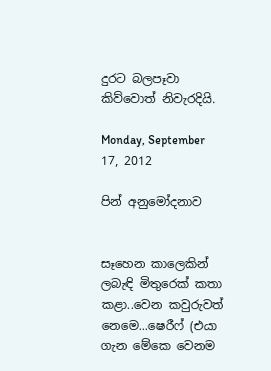දුරට බලපෑවා කිව්වොත් නිවැරදියි.

Monday, September 17, 2012

පින් අනුමෝදනාව


සෑහෙන කාලෙකින් ලබැඳි මිතුරෙක් කතා කළා..වෙන කවුරුවත් නෙමෙ...ෂෙරීෆ් (එයා ගැන මේකෙ වෙනම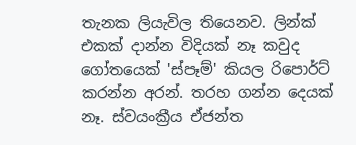තැනක ලියැවිල තියෙනව. ලින්ක් එකක් දාන්න විදියක් නෑ කවුද ගෝතයෙක් 'ස්පෑම්' කියල රිපොර්ට් කරන්න අරන්. තරහ ගන්න දෙයක් නෑ. ස්වයංක්‍රීය ඒජන්ත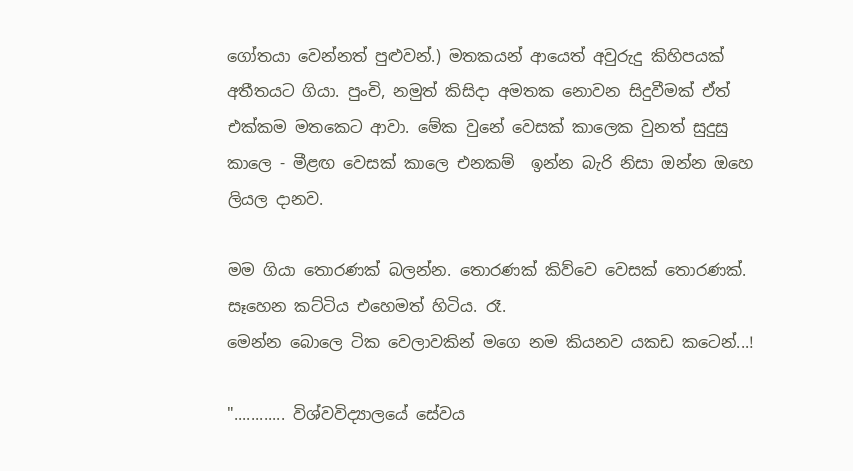ගෝතයා වෙන්නත් පුළුවන්.) මතකයන් ආයෙත් අවුරුදු කිහිපයක් අතීතයට ගියා. පුංචි, නමුත් කිසිදා අමතක නොවන සිදුවීමක් ඒත් එක්කම මතකෙට ආවා. මේක වුනේ වෙසක් කාලෙක වුනත් සුදුසු කාලෙ - මීළඟ වෙසක් කාලෙ එනකම්  ඉන්න බැරි නිසා ඔන්න ඔහෙ ලියල දානව.

මම ගියා තොරණක් බලන්න. තොරණක් කිව්වෙ වෙසක් තොරණක්. සෑහෙන කට්ටිය එහෙමත් හිටිය. රෑ.
මෙන්න බොලෙ ටික වෙලාවකින් මගෙ නම කියනව යකඩ කටෙන්...!

"............ විශ්වවිද්‍යාලයේ සේවය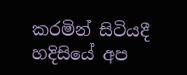කරමින් සිටියදී හදිසියේ අප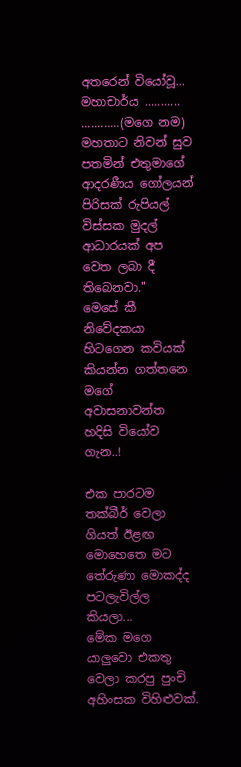අතරෙන් වියෝවූ...
මහාචාර්ය ........... ............(මගෙ නම) මහතාට නිවන් සුව පතමින් එතුමාගේ ආදරණීය ගෝලයන් පිරිසක් රුපියල් විස්සක මුදල් ආධාරයක් අප වෙත ලබා දී තිබෙනවා."
මෙසේ කී නිවේදකයා හිටගෙන කවියක් කියන්න ගත්තනෙ මගේ අවාසනාවන්ත හදිසි වියෝව ගැන..!

එක පාරටම තක්බීර් වෙලා ගියත් ඊළඟ මොහෙතෙ මට තේරුණා මොකද්ද පටලැවිල්ල කියලා...
මේක මගෙ යාලුවො එකතු වෙලා කරපු පුංචි අහිංසක විහිළුවක්.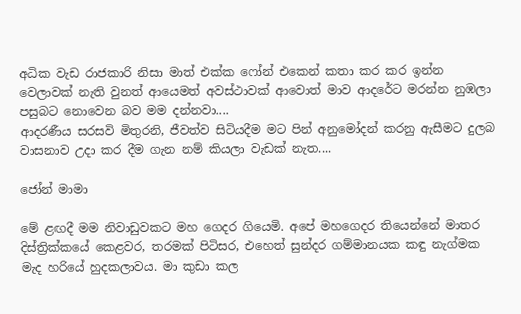අධික වැඩ රාජකාරි නිසා මාත් එක්ක ෆෝන් එකෙන් කතා කර කර ඉන්න වෙලාවක් නැති වුනත් ආයෙමත් අවස්ථාවක් ආවොත් මාව ආදරේට මරන්න නුඹලා පසුබට නොවෙන බව මම දන්නවා....
ආදරණීය සරසවි මිතුරනි, ජීවත්ව සිටියදීම මට පින් අනුමෝදන් කරනු ඇසීමට දුලබ වාසනාව උදා කර දීම ගැන නම් කියලා වැඩක් නැත....

ජෝන් මාමා

මේ ළඟදී මම නිවාඩුවකට මහ ගෙදර ගියෙමි. අපේ මහගෙදර තියෙන්නේ මාතර දිස්ත්‍රික්කයේ කෙළවර, තරමක් පිටිසර, එහෙත් සුන්දර ගම්මානයක කඳු නැග්මක මැද හරියේ හුදකලාවය. මා කුඩා කල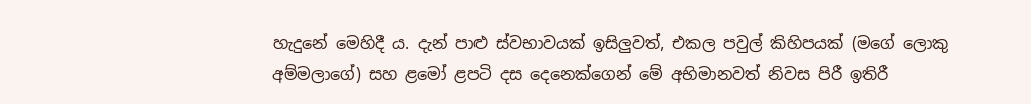හැදුනේ මෙහිදී ය. දැන් පාළු ස්වභාවයක් ඉසිලුවත්, එකල පවුල් කිහිපයක් (මගේ ලොකු අම්මලාගේ) සහ ළමෝ ළපටි දස දෙනෙක්ගෙන් මේ අභිමානවත් නිවස පිරී ඉතිරී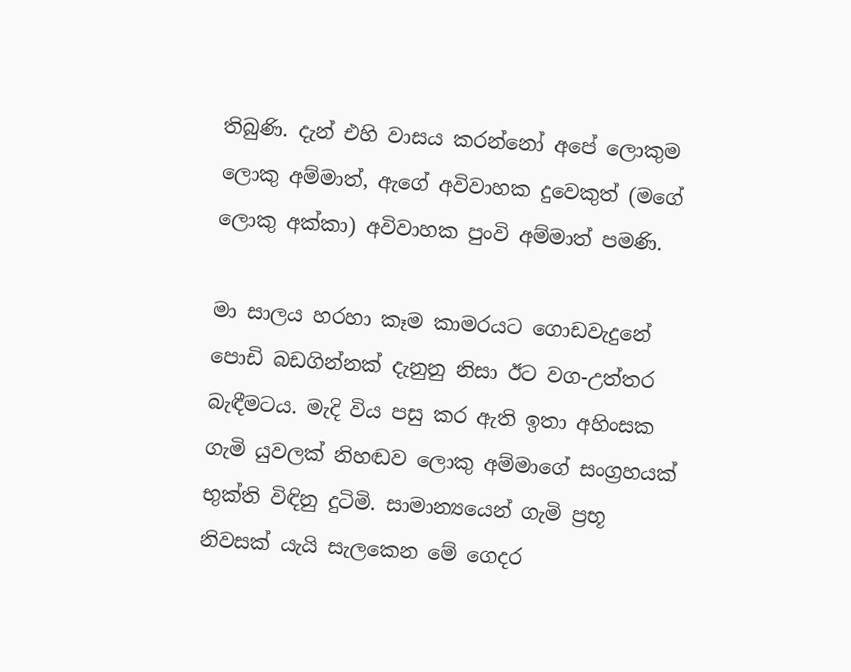තිබුණි. දැන් එහි වාසය කරන්නෝ අපේ ලොකුම ලොකු අම්මාත්, ඇගේ අවිවාහක දුවෙකුත් (මගේ ලොකු අක්කා) අවිවාහක පුංවි අම්මාත් පමණි.

මා සාලය හරහා කෑම කාමරයට ගොඩවැදුනේ පොඩි බඩගින්නක් දැනුනු නිසා ඊට වග-උත්තර බැඳීමටය. මැදි විය පසු කර ඇති ඉතා අහිංසක ගැමි යුවලක් නිහඬව ලොකු අම්මාගේ සංග්‍රහයක් භුක්ති විඳිනු දුටිමි. සාමාන්‍යයෙන් ගැමි ප්‍රභූ නිවසක් යැයි සැලකෙන මේ ගෙදර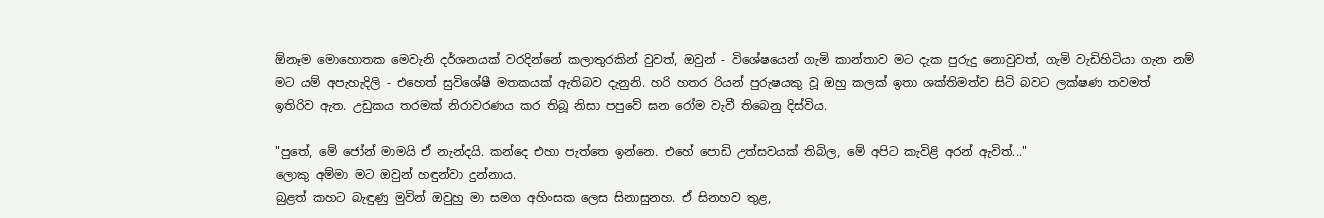ඕනෑම මොහොතක මෙවැනි දර්ශනයක් වරදින්නේ කලාතුරකින් වුවත්, ඔවුන් - විශේෂයෙන් ගැමි කාන්තාව මට දැක පුරුදු නොවුවත්, ගැමි වැඩිහිටියා ගැන නම් මට යම් අපැහැදිලි - එහෙත් සුවිශේෂී මතකයක් ඇතිබව දැනුනි. හරි හතර රියන් පුරුෂයකු වූ ඔහු කලක් ඉතා ශක්තිමත්ව සිටි බවට ලක්ෂණ තවමත් ඉතිරිව ඇත. උඩුකය තරමක් නිරාවරණය කර තිබූ නිසා පපුවේ ඝන රෝම වැවී තිබෙනු දිස්විය.

"පුතේ, මේ ජෝන් මාමයි ඒ නැන්දයි. කන්දෙ එහා පැත්තෙ ඉන්නෙ. එහේ පොඩි උත්සවයක් තිබිල, මේ අපිට කැවිළි අරන් ඇවිත්..."
ලොකු අම්මා මට ඔවුන් හඳුන්වා දුන්නාය.
බුළත් කහට බැඳුණු මුවින් ඔවුහු මා සමග අහිංසක ලෙස සිනාසුනහ. ඒ සිනහව තුළ,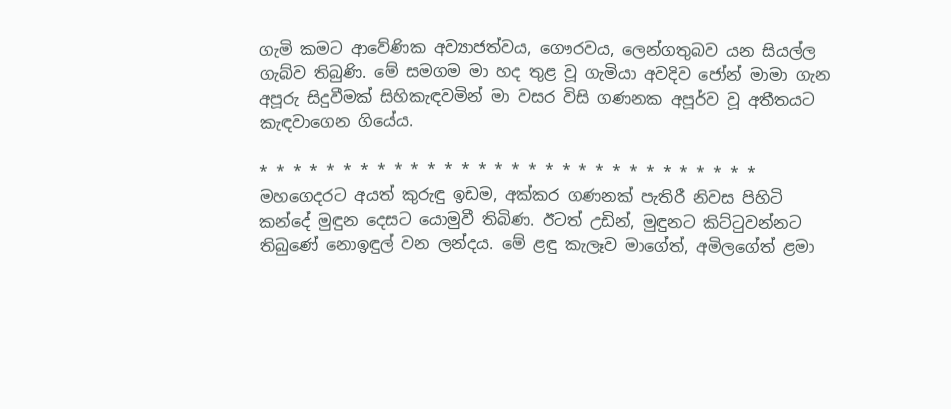ගැමි කමට ආවේණික අව්‍යාජත්වය, ගෞරවය, ලෙන්ගතුබව යන සියල්ල ගැබ්ව තිබුණි. මේ සමගම මා හද තුළ වූ ගැමියා අවදිව ජෝන් මාමා ගැන අපූරු සිදුවීමක් සිහිකැඳවමින් මා වසර විසි ගණනක අපූර්ව වූ අතීතයට කැඳවාගෙන ගියේය.

* * * * * * * * * * * * * * * * * * * * * * * * * * * * * *
මහගෙදරට අයත් කුරුඳු ඉඩම, අක්කර ගණනක් පැතිරී නිවස පිහිටි කන්දේ මුඳුන දෙසට යොමුවී තිබිණ. ඊටත් උඩින්, මුඳුනට කිට්ටුවන්නට තිබුණේ නොඉඳුල් වන ලන්දය. මේ ළඳු කැලෑව මාගේත්, අමිලගේත් ළමා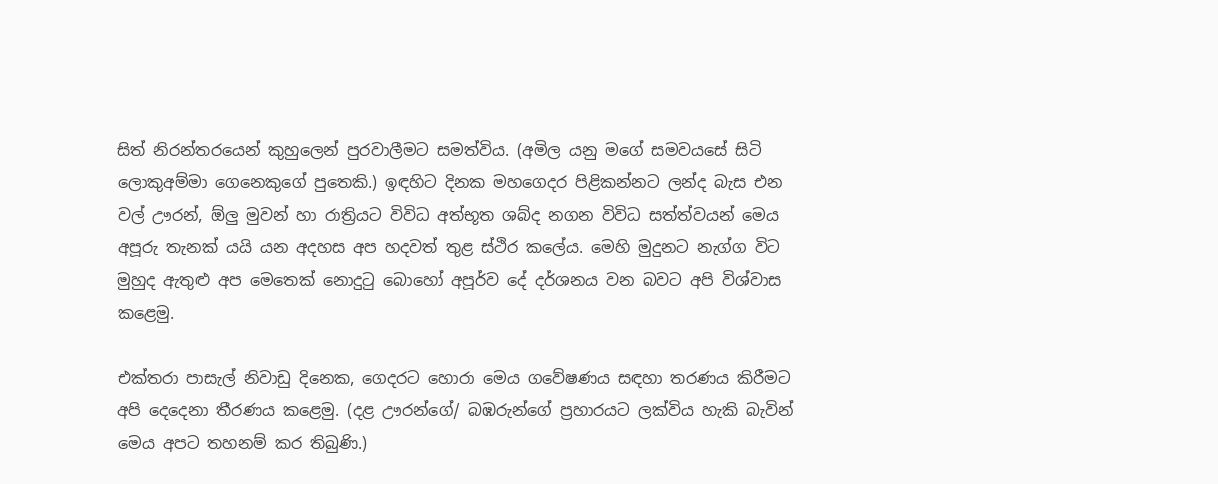සිත් නිරන්තරයෙන් කුහුලෙන් පුරවාලීමට සමත්විය. (අමිල යනු මගේ සමවයසේ සිටි ලොකුඅම්මා ගෙනෙකුගේ පුතෙකි.) ඉඳහිට දිනක මහගෙදර පිළිකන්නට ලන්ද බැස එන වල් ඌරන්, ඕලු මුවන් හා රාත්‍රියට විවිධ අත්භූත ශබ්ද නගන විවිධ සත්ත්වයන් මෙය අපූරු තැනක් යයි යන අදහස අප හදවත් තුළ ස්ථිර කලේය. මෙහි මුදුනට නැග්ග විට මුහුද ඇතුළු අප මෙතෙක් නොදුටු බොහෝ අපූර්ව දේ දර්ශනය වන බවට අපි විශ්වාස කළෙමු.

එක්තරා පාසැල් නිවාඩු දිනෙක, ගෙදරට හොරා මෙය ගවේෂණය සඳහා තරණය කිරීමට අපි දෙදෙනා තීරණය කළෙමු. (දළ ඌරන්ගේ/ බඹරුන්ගේ ප්‍රහාරයට ලක්විය හැකි බැවින් මෙය අපට තහනම් කර තිබුණි.)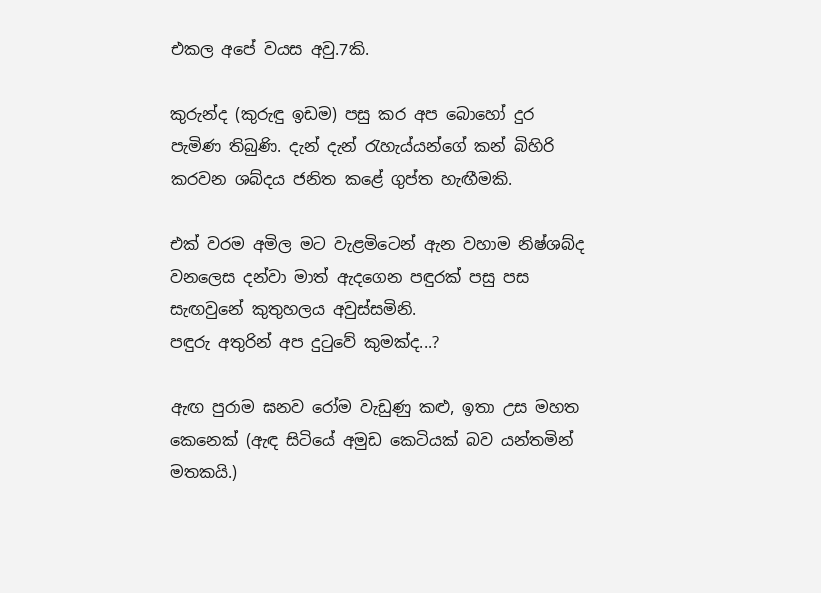එකල අපේ වයස අවු.7කි.

කුරුන්ද (කුරුඳු ඉඩම) පසු කර අප බොහෝ දුර පැමිණ තිබුණි. දැන් දැන් රැහැය්යන්ගේ කන් බිහිරි කරවන ශබ්දය ජනිත කළේ ගුප්ත හැඟීමකි.

එක් වරම අමිල මට වැළමිටෙන් ඇන වහාම නිෂ්ශබ්ද වනලෙස දන්වා මාත් ඇදගෙන පඳුරක් පසු පස සැඟවුනේ කුතුහලය අවුස්සමිනි.
පඳුරු අතුරින් අප දුටුවේ කුමක්ද...?

ඇඟ පුරාම ඝනව රෝම වැඩුණු කළු, ඉතා උස මහත කෙනෙක් (ඇඳ සිටියේ අමුඩ කෙටියක් බව යන්තමින් මතකයි.)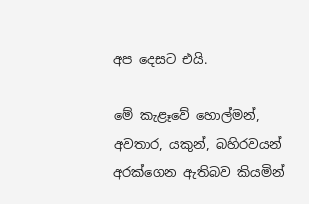අප දෙසට එයි.

මේ කැළෑවේ හොල්මන්, අවතාර, යකුන්, බහිරවයන් අරක්ගෙන ඇතිබව කියමින්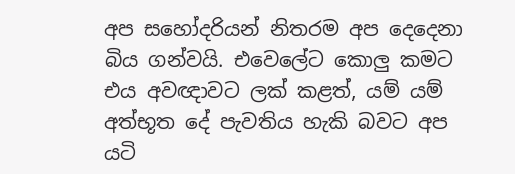අප සහෝදරියන් නිතරම අප දෙදෙනා බිය ගන්වයි. එවෙලේට කොලු කමට එය අවඥාවට ලක් කළත්, යම් යම් අත්භූත දේ පැවතිය හැකි බවට අප යටි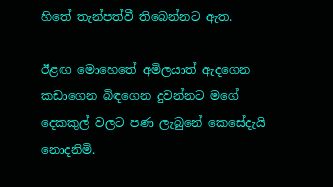හිතේ තැන්පත්වී තිබෙන්නට ඇත.

ඊළඟ මොහෙතේ අමිලයාත් ඇදගෙන කඩාගෙන බිඳගෙන දුවන්නට මගේ දෙකකුල් වලට පණ ලැබුනේ කෙසේදැයි නොදනිමි.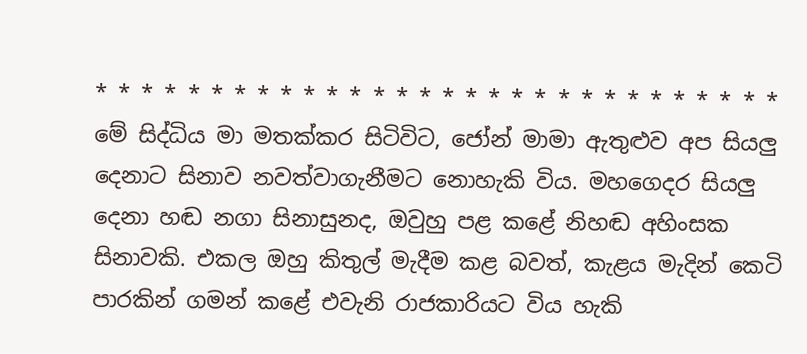* * * * * * * * * * * * * * * * * * * * * * * * * * * * * *
මේ සිද්ධිය මා මතක්කර සිටිවිට, ජෝන් මාමා ඇතුළුව අප සියලු දෙනාට සිනාව නවත්වාගැනීමට නොහැකි විය. මහගෙදර සියලු දෙනා හඬ නගා සිනාසුනද, ඔවුහු පළ කළේ නිහඬ අහිංසක සිනාවකි. එකල ඔහු කිතුල් මැදීම කළ බවත්, කැළය මැදින් කෙටි පාරකින් ගමන් කළේ එවැනි රාජකාරියට විය හැකි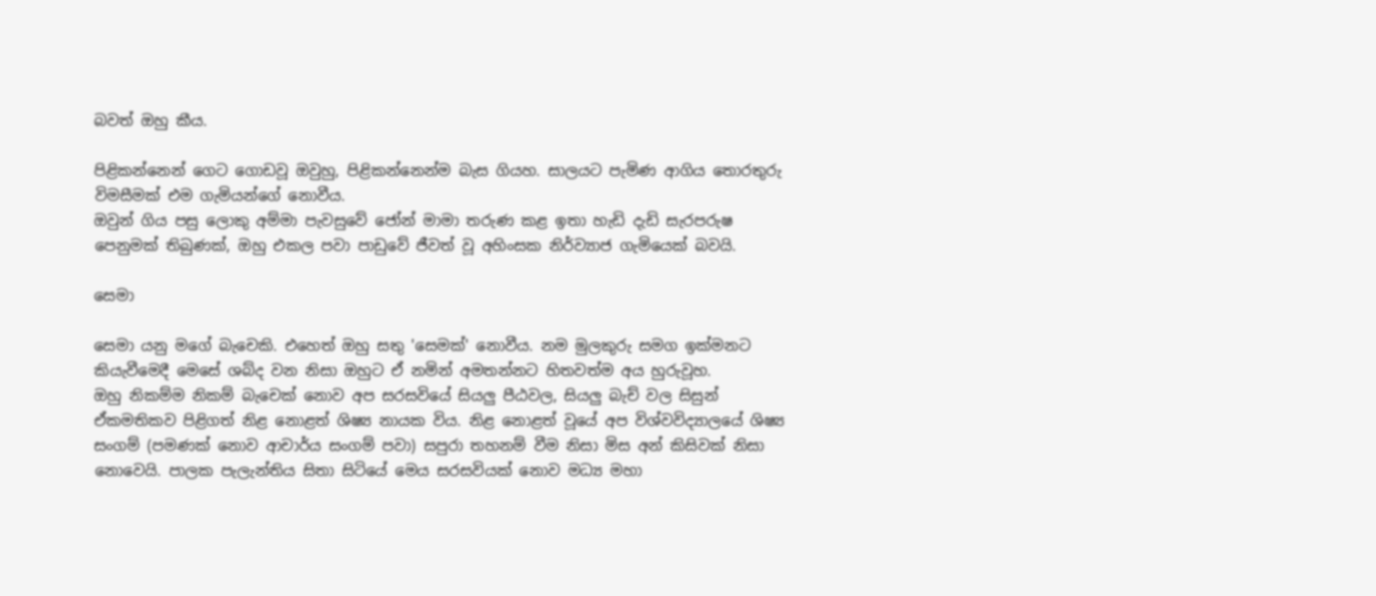බවත් ඔහු කීය.

පිළිකන්නෙන් ගෙට ගොඩවූ ඔවුහු, පිළිකන්නෙන්ම බැස ගියහ. සාලයට පැමිණ ආගිය තොරතුරු විමසීමක් එම ගැමියන්ගේ නොවීය.
ඔවුන් ගිය පසු ලොකු අම්මා පැවසුවේ ජෝන් මාමා තරුණ කළ ඉතා හැඩි දැඩි සැරපරුෂ පෙනුමක් තිබුණක්, ඔහු එකල පවා පාඩුවේ ජීවත් වූ අහිංසක නිර්ව්‍යාජ ගැමියෙක් බවයි.

සෙමා

සෙමා යනු මගේ බැචෙකි. එහෙත් ඔහු සතු 'සෙමක්' නොවීය. නම මුලකුරු සමග ඉක්මනට කියැවීමෙදී මෙසේ ශබ්ද වන නිසා ඔහුට ඒ නමින් අමතන්නට හිතවත්ම අය හුරුවූහ.
ඔහු නිකම්ම නිකම් බැචෙක් නොව අප සරසවියේ සියලු පීඨවල, සියලු බැච් වල සිසුන් ඒකමතිකව පිළිගත් නිළ නොළත් ශිෂ්‍ය නායක විය. නිළ නොළත් වූයේ අප විශ්වවිද්‍යාලයේ ශිෂ්‍ය සංගම් (පමණක් නොව ආචාර්ය සංගම් පවා) සපුරා තහනම් වීම නිසා මිස අන් කිසිවක් නිසා නොවෙයි. පාලක පැලැන්තිය සිතා සිටියේ මෙය සරසවියක් නොව මධ්‍ය මහා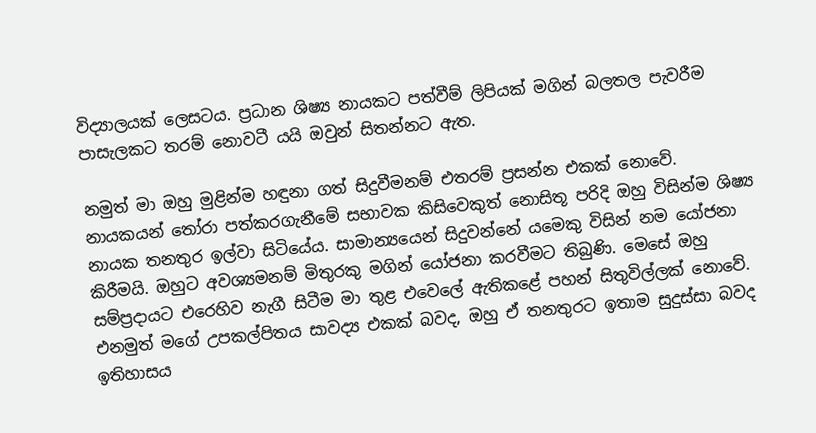විද්‍යාලයක් ලෙසටය. ප්‍රධාන ශිෂ්‍ය නායකට පත්වීම් ලිපියක් මගින් බලතල පැවරීම පාසැලකට තරම් නොවටී යයි ඔවුන් සිතන්නට ඇත.

නමුත් මා ඔහු මුළින්ම හඳුනා ගත් සිදුවීමනම් එතරම් ප්‍රසන්න එකක් නොවේ. නායකයන් තෝරා පත්කරගැනීමේ සභාවක කිසිවෙකුත් නොසිතූ පරිදි ඔහු විසින්ම ශිෂ්‍ය නායක තනතුර ඉල්වා සිටියේය. සාමාන්‍යයෙන් සිදුවන්නේ යමෙකු විසින් නම යෝජනා කිරීමයි. ඔහුට අවශ්‍යමනම් මිතුරකු මගින් යෝජනා කරවීමට තිබුණි. මෙසේ ඔහු සම්ප්‍රදායට එරෙහිව නැගී සිටීම මා තුළ එවෙලේ ඇතිකළේ පහන් සිතුවිල්ලක් නොවේ. එනමුත් මගේ උපකල්පිතය සාවද්‍ය එකක් බවද, ඔහු ඒ තනතුරට ඉතාම සුදුස්සා බවද ඉතිහාසය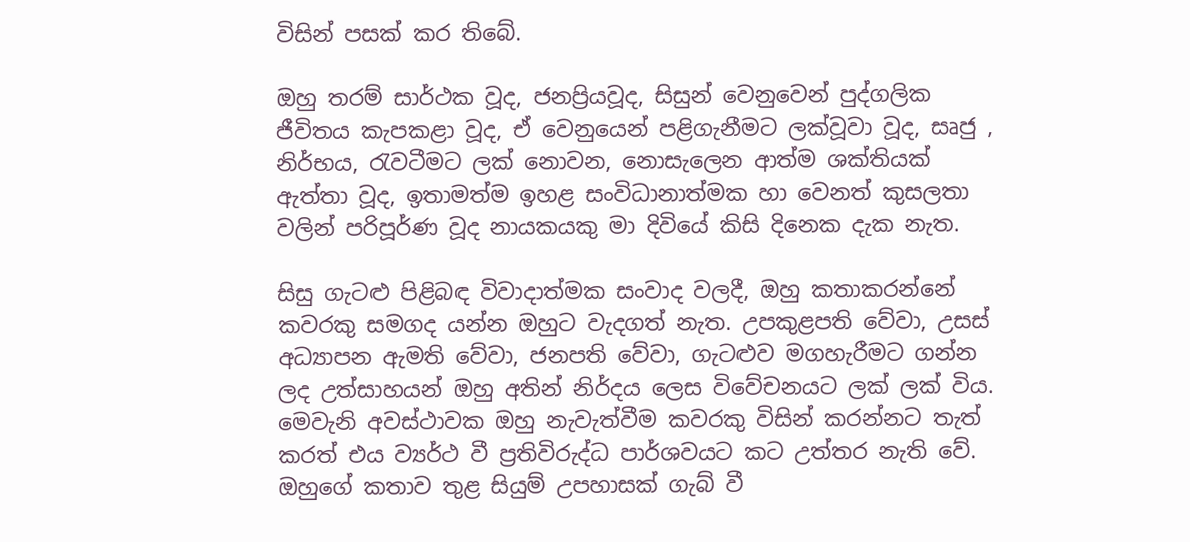විසින් පසක් කර තිබේ.

ඔහු තරම් සාර්ථක වූද, ජනප්‍රියවූද, සිසුන් වෙනුවෙන් පුද්ගලික ජීවිතය කැපකළා වූද, ඒ වෙනුයෙන් පළිගැනීමට ලක්වූවා වූද, සෘජු , නිර්භය, රැවටීමට ලක් නොවන, නොසැලෙන ආත්ම ශක්තියක් ඇත්තා වූද, ඉතාමත්ම ඉහළ සංවිධානාත්මක හා වෙනත් කුසලතා වලින් පරිපූර්ණ වූද නායකයකු මා දිවියේ කිසි දිනෙක දැක නැත.

සිසු ගැටළු පිළිබඳ විවාදාත්මක සංවාද වලදී, ඔහු කතාකරන්නේ කවරකු සමගද යන්න ඔහුට වැදගත් නැත. උපකුළපති වේවා, උසස් අධ්‍යාපන ඇමති වේවා, ජනපති වේවා, ගැටළුව මගහැරීමට ගන්න ලද උත්සාහයන් ඔහු අතින් නිර්දය ලෙස විවේචනයට ලක් ලක් විය. මෙවැනි අවස්ථාවක ඔහු නැවැත්වීම කවරකු විසින් කරන්නට තැත් කරත් එය ව්‍යර්ථ වී ප්‍රතිවිරුද්ධ පාර්ශවයට කට උත්තර නැති වේ. ඔහුගේ කතාව තුළ සියුම් උපහාසක් ගැබ් වී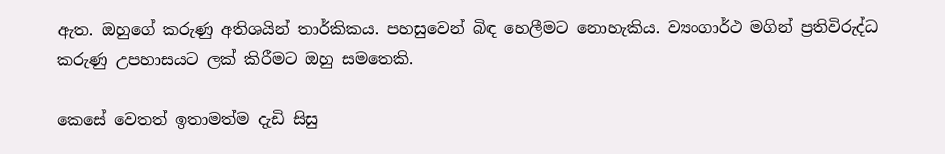ඇත. ඔහුගේ කරුණු අතිශයින් තාර්කිකය. පහසුවෙන් බිඳ හෙලීමට නොහැකිය. ව්‍යංගාර්ථ මගින් ප්‍රතිවිරුද්ධ කරුණු උපහාසයට ලක් කිරීමට ඔහු සමතෙකි.

කෙසේ වෙතත් ඉතාමත්ම දැඩි සිසු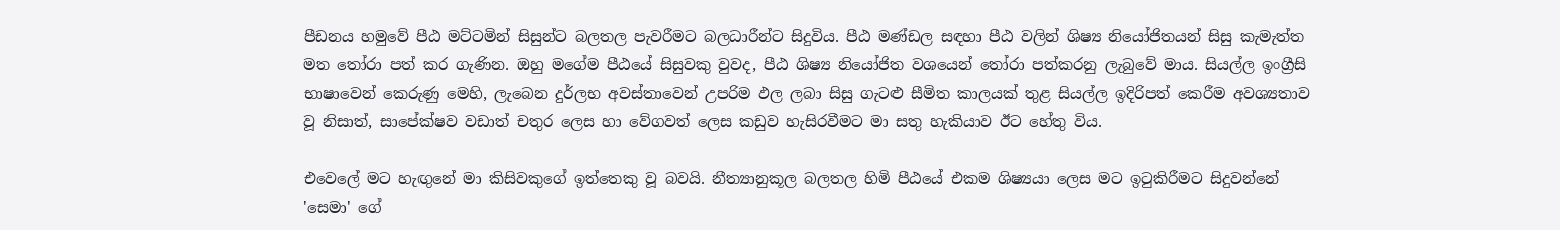පීඩනය හමුවේ පීඨ මට්ටමින් සිසුන්ට බලතල පැවරීමට බලධාරීන්ට සිදුවිය. පීඨ මණ්ඩල සඳහා පීඨ වලින් ශිෂ්‍ය නියෝජිතයන් සිසු කැමැත්ත මත තෝරා පත් කර ගැණින. ඔහු මගේම පීඨයේ සිසුවකු වුවද, පීඨ ශිෂ්‍ය නියෝජිත වශයෙන් තෝරා පත්කරනු ලැබුවේ මාය. සියල්ල ඉංග්‍රීසි භාෂාවෙන් කෙරුණු මෙහි, ලැබෙන දුර්ලභ අවස්තාවෙන් උපරිම ඵල ලබා සිසු ගැටළු සීමිත කාලයක් තුළ සියල්ල ඉදිරිපත් කෙරීම අවශ්‍යතාව වූ නිසාත්, සාපේක්ෂව වඩාත් චතුර ලෙස හා වේගවත් ලෙස කඩුව හැසිරවීමට මා සතු හැකියාව ඊට හේතු විය.

එවෙලේ මට හැඟුනේ මා කිසිවකුගේ ඉත්තෙකු වූ බවයි. නීත්‍යානුකූල බලතල හිමි පීඨයේ එකම ශිෂ්‍යයා ලෙස මට ඉටුකිරීමට සිදුවන්නේ 'සෙමා' ගේ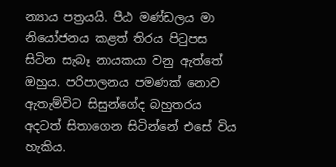න්‍යාය පත්‍රයයි. පීඨ මණ්ඩලය මා නියෝජනය කළත් තිරය පිටුපස සිටින සැබෑ නායකයා වනු ඇත්තේ ඔහුය. පරිපාලනය පමණක් නොව ඇතැම්විට සිසුන්ගේද බහුතරය අදටත් සිතාගෙන සිටින්නේ එසේ විය හැකිය.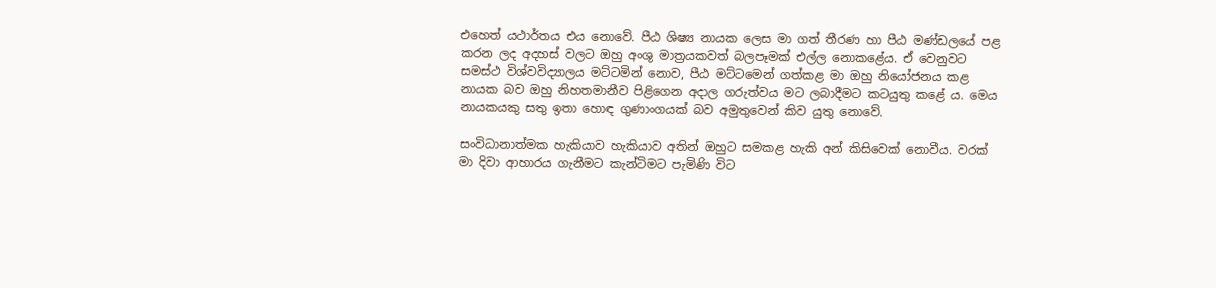එහෙත් යථාර්තය එය නොවේ. පීඨ ශිෂ්‍ය නායක ලෙස මා ගත් තීරණ හා පීඨ මණ්ඩලයේ පළ කරන ලද අදහස් වලට ඔහු අංශු මාත්‍රයකවත් බලපෑමක් එල්ල නොකළේය. ඒ වෙනුවට සමස්ථ විශ්වවිද්‍යාලය මට්ටමින් නොව, පීඨ මට්ටමෙන් ගත්කළ මා ඔහු නියෝජනය කළ නායක බව ඔහු නිහතමානීව පිළිගෙන අදාල ගරුත්වය මට ලබාදීමට කටයුතු කළේ ය. මෙය නායකයකු සතු ඉතා හොඳ ගුණාංගයක් බව අමුතුවෙන් කිව යුතු නොවේ.

සංවිධානාත්මක හැකියාව හැකියාව අතින් ඔහුට සමකළ හැකි අන් කිසිවෙක් නොවීය. වරක් මා දිවා ආහාරය ගැනීමට කැන්ටිමට පැමිණි විට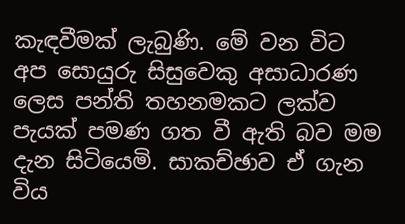කැඳවීමක් ලැබුණි. මේ වන විට අප සොයුරු සිසුවෙකු අසාධාරණ ලෙස පන්ති තහනමකට ලක්ව පැයක් පමණ ගත වී ඇති බව මම දැන සිටියෙමි. සාකච්ඡාව ඒ ගැන විය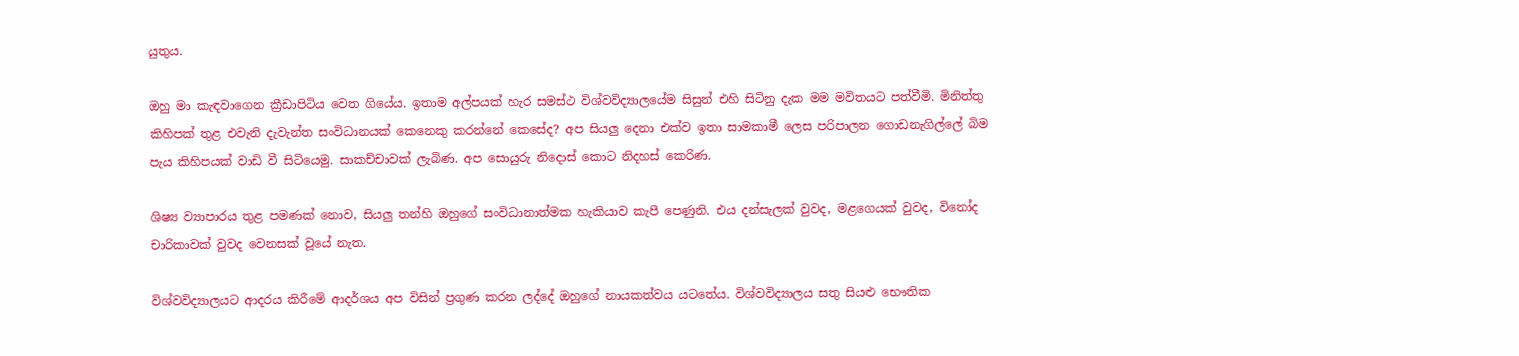යුතුය.

ඔහු මා කැඳවාගෙන ක්‍රීඩාපිටිය වෙත ගියේය. ඉතාම අල්පයක් හැර සමස්ථ විශ්වවිද්‍යාලයේම සිසුන් එහි සිටිනු දැක මම මවිතයට පත්වීමි. මිනිත්තු කිහිපක් තුළ එවැනි දැවැන්ත සංවිධානයක් කෙනෙකු කරන්නේ කෙසේද? අප සියලු දෙනා එක්ව ඉතා සාමකාමී ලෙස පරිපාලන ගොඩනැගිල්ලේ බිම පැය කිහිපයක් වාඩි වී සිටියෙමු. සාකච්චාවක් ලැබිණ. අප සොයුරු නිදොස් කොට නිදහස් කෙරිණ.

ශිෂ්‍ය ව්‍යාපාරය තුළ පමණක් නොව, සියලු තන්හි ඔහුගේ සංවිධානාත්මක හැකියාව කැපී පෙණුනි. එය දන්සැලක් වුවද, මළගෙයක් වුවද, විනෝද චාරිකාවක් වුවද වෙනසක් වූයේ නැත.

විශ්වවිද්‍යාලයට ආදරය කිරීමේ ආදර්ශය අප විසින් ප්‍රගුණ කරන ලද්දේ ඔහුගේ නායකත්වය යටතේය. විශ්වවිද්‍යාලය සතු සියළු භෞතික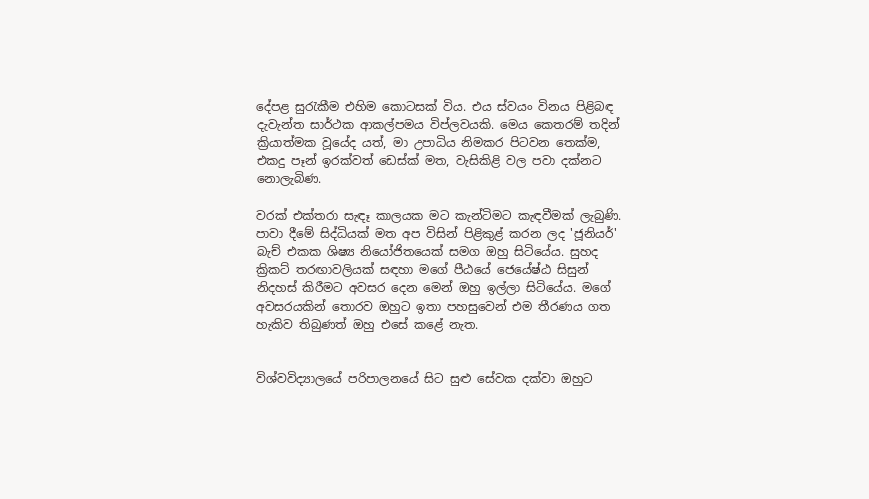දේපළ සුරැකීම එහිම කොටසක් විය. එය ස්වයං විනය පිළිබඳ දැවැන්ත සාර්ථක ආකල්පමය විප්ලවයකි. මෙය කෙතරම් තදින් ක්‍රියාත්මක වූයේද යත්, මා උපාධිය නිමකර පිටවන තෙක්ම, එකදු පෑන් ඉරක්වත් ඩෙස්ක් මත, වැසිකිළි වල පවා දක්නට නොලැබිණ.

වරක් එක්තරා සැඳෑ කාලයක මට කැන්ටිමට කැඳවීමක් ලැබුණි. පාවා දීමේ සිද්ධියක් මත අප විසින් පිළිකුළ් කරන ලද 'ජූනියර්' බැච් එකක ශිෂ්‍ය නියෝජිතයෙක් සමග ඔහු සිටියේය. සුහද ක්‍රිකට් තරඟාවලියක් සඳහා මගේ පීඨයේ ජෙයේෂ්ඨ සිසුන් නිදහස් කිරීමට අවසර දෙන මෙන් ඔහු ඉල්ලා සිටියේය. මගේ අවසරයකින් තොරව ඔහුට ඉතා පහසුවෙන් එම තීරණය ගත හැකිව තිබුණත් ඔහු එසේ කළේ නැත.


විශ්වවිද්‍යාලයේ පරිපාලනයේ සිට සුළු සේවක දක්වා ඔහුට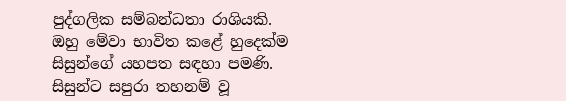පුද්ගලික සම්බන්ධතා රාශියකි. ඔහු මේවා භාවිත කළේ හුදෙක්ම සිසුන්ගේ යහපත සඳහා පමණි. සිසුන්ට සපුරා තහනම් වූ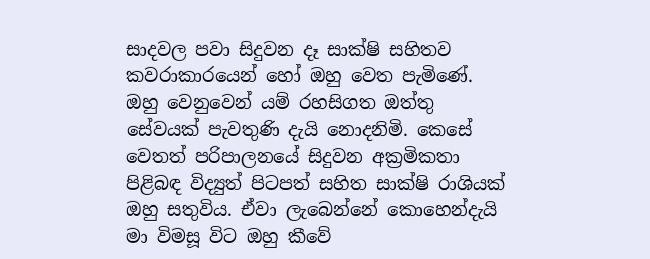සාදවල පවා සිදුවන දෑ සාක්ෂි සහිතව කවරාකාරයෙන් හෝ ඔහු වෙත පැමිණේ. ඔහු වෙනුවෙන් යම් රහසිගත ඔත්තු සේවයක් පැවතුණි දැයි නොදනිමි. කෙසේ වෙතත් පරිපාලනයේ සිදුවන අක්‍රමිකතා පිළිබඳ විද්‍යුත් පිටපත් සහිත සාක්ෂි රාශියක් ඔහු සතුවිය. ඒවා ලැබෙන්නේ කොහෙන්දැයි මා විමසූ විට ඔහු කීවේ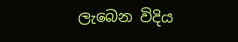ලැබෙන විදිය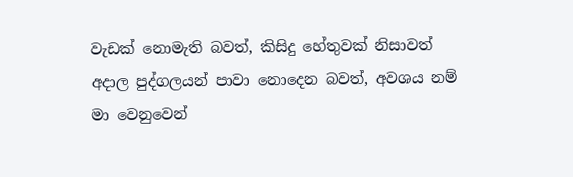වැඩක් නොමැති බවත්, කිසිදු හේතුවක් නිසාවත් අදාල පුද්ගලයන් පාවා නොදෙන බවත්, අවශ‍ය නම් මා වෙනුවෙන්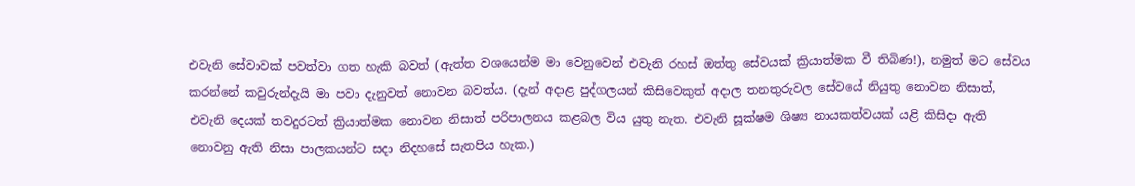එවැනි සේවාවක් පවත්වා ගත හැකි බවත් (ඇත්ත වශයෙන්ම මා වෙනුවෙන් එවැනි රහස් ඔත්තු සේවයක් ක්‍රියාත්මක වී තිබිණ!), නමුත් මට සේවය කරන්නේ කවුරුන්දැයි මා පවා දැනුවත් නොවන බවත්ය. (දැන් අදාළ පුද්ගලයන් කිසිවෙකුත් අදාල තනතුරුවල සේවයේ නියුතු නොවන නිසාත්, එවැනි දෙයක් තවදුරටත් ක්‍රියාත්මක නොවන නිසාත් පරිපාලනය කළබල විය යුතු නැත. එවැනි සූක්ෂම ශිෂ්‍ය නායකත්වයක් යළි කිසිදා ඇති නොවනු ඇති නිසා පාලකයන්ට සදා නිදහසේ සැතපිය හැක.)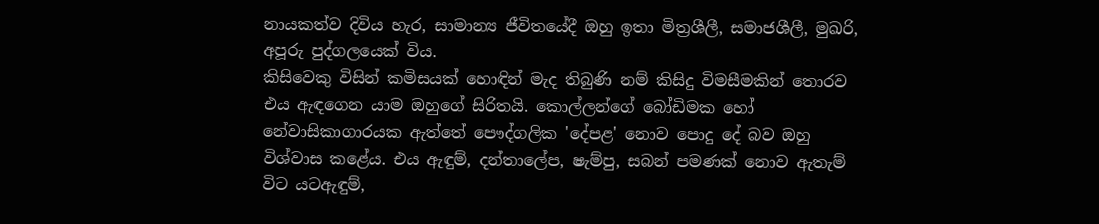නායකත්ව දිවිය හැර, සාමාන්‍ය ජීවිතයේදී ඔහු ඉතා මිත්‍රශීලී, සමාජශීලී, මුඛරි, අපූරු පුද්ගලයෙක් විය.
කිසිවෙකු විසින් කමිසයක් හොඳින් මැද තිබුණි නම් කිසිදු විමසීමකින් තොරව එය ඇඳගෙන යාම ඔහුගේ සිරිතයි. කොල්ලන්ගේ බෝඩිමක හෝ නේවාසිකාගාරයක ඇත්තේ පෞද්ගලික 'දේපළ' නොව පොදු දේ බව ඔහු විශ්වාස කළේය. එය ඇඳුම්, දන්තාලේප, ෂැම්පු, සබන් පමණක් නොව ඇතැම් විට යටඇඳුම්,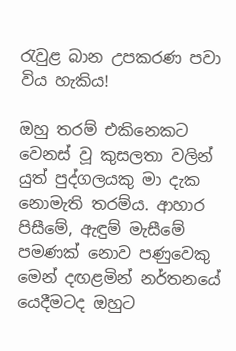රැවුළ බාන උපකරණ පවා විය හැකිය!

ඔහු තරම් එකිනෙකට වෙනස් වූ කුසලතා වලින් යුත් පුද්ගලයකු මා දැක නොමැති තරම්ය. ආහාර පිසීමේ, ඇඳුම් මැසීමේ පමණක් නොව පණුවෙකු මෙන් දඟළමින් නර්තනයේ යෙදීමටද ඔහුට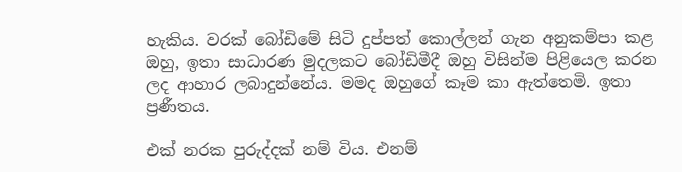හැකිය. වරක් බෝඩිමේ සිටි දුප්පත් කොල්ලන් ගැන අනුකම්පා කළ ඔහු, ඉතා සාධාරණ මුදලකට බෝඩිමීදී ඔහු විසින්ම පිළියෙල කරන ලද ආහාර ලබාදුන්නේය. මමද ඔහුගේ කෑම කා ඇත්තෙමි. ඉතා ප්‍රණීතය.

එක් නරක පුරුද්දක් නම් විය. එනම්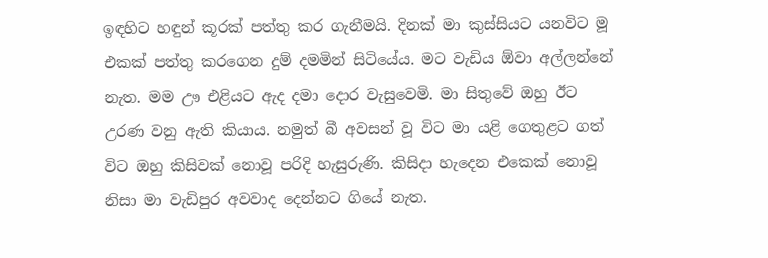ඉඳහිට හඳුන් කූරක් පත්තු කර ගැනීමයි. දිනක් මා කුස්සියට යනවිට මූ එකක් පත්තු කරගෙන දුම් දමමින් සිටියේය. මට වැඩිය ඕවා අල්ලන්නේ නැත. මම ඌ එළියට ඇද දමා දොර වැසුවෙමි. මා සිතුවේ ඔහු ඊට උරණ වනු ඇති කියාය. නමුත් බී අවසන් වූ විට මා යළි ගෙතුළට ගත් විට ඔහු කිසිවක් නොවූ පරිදි හැසුරුණි. කිසිදා හැදෙන එකෙක් නොවූ නිසා මා වැඩිපුර අවවාද දෙන්නට ගියේ නැත.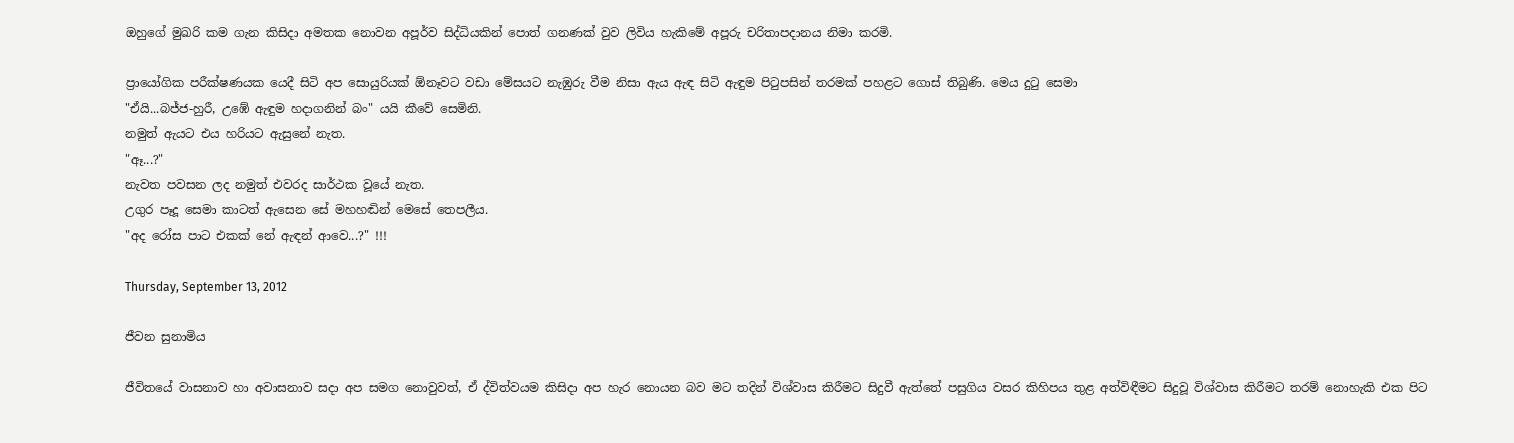ඔහුගේ මුඛරි කම ගැන කිසිදා අමතක නොවන අපූර්ව සිද්ධියකින් පොත් ගනණක් වුව ලිවිය හැකිමේ අපූරු චරිතාපදානය නිමා කරමි.

ප්‍රායෝගික පරීක්ෂණයක යෙදී සිටි අප සොයුරියක් ඕනෑවට වඩා මේසයට නැඹුරු වීම නිසා ඇය ඇඳ සිටි ඇඳුම පිටුපසින් තරමක් පහළට ගොස් තිබුණි. මෙය දුටු සෙමා
"ඒයි...බජ්ජ-හුරී, උඹේ ඇඳුම හදාගනින් බං" යයි කීවේ සෙමිනි.
නමුත් ඇයට එය හරියට ඇසුනේ නැත.
"ඈ...?"
නැවත පවසන ලද නමුත් එවරද සාර්ථක වූයේ නැත.
උගුර පෑදූ සෙමා කාටත් ඇසෙන සේ මහහඬින් මෙසේ තෙපලීය.
"අද රෝස පාට එකක් නේ ඇඳන් ආවෙ...?" !!!

Thursday, September 13, 2012

ජීවන සුනාමිය

ජීවිතයේ වාසනාව හා අවාසනාව සදා අප සමග නොවුවත්, ඒ ද්විත්වයම කිසිදා අප හැර නොයන බව මට තදින් විශ්වාස කිරීමට සිදුවී ඇත්තේ පසුගිය වසර කිහිපය තුළ අත්විඳීමට සිදුවූ විශ්වාස කිරීමට තරම් නොහැකි එක පිට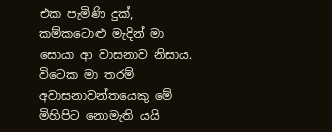එක පැමිණි දුක්, කම්කටොළු මැදින් මා සොයා ආ වාසනාව නිසාය. විටෙක මා තරම් අවාසනාවන්තයෙකු මේ මිහිපිට නොමැති යයි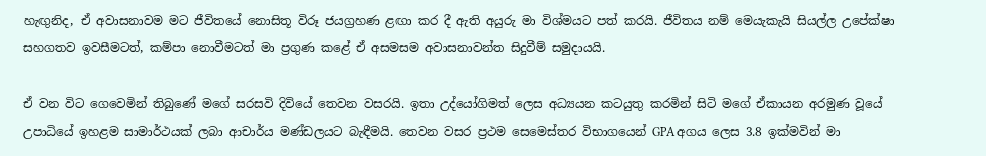හැඟුනිද, ඒ අවාසනාවම මට ජීවිතයේ නොසිතූ විරූ ජයග්‍රහණ ළඟා කර දී ඇති අයුරු මා විශ්මයට පත් කරයි. ජීවිතය නම් මෙයැකැයි සියල්ල උපේක්ෂා සහගතව ඉවසීමටත්, කම්පා නොවීමටත් මා ප්‍රගුණ කළේ ඒ අසමසම අවාසනාවන්ත සිදුවීම් සමුදායයි.

ඒ වන විට ගෙවෙමින් තිබුණේ මගේ සරසවි දිවියේ තෙවන වසරයි. ඉතා උද්යෝගිමත් ලෙස අධ්‍යයන කටයුතු කරමින් සිටි මගේ ඒකායන අරමුණ වූයේ උපාධියේ ඉහළම සාමාර්ථයක් ලබා ආචාර්ය මණ්ඩලයට බැඳීමයි. තෙවන වසර ප්‍රථම සෙමෙස්තර විභාගයෙන් GPA අගය ලෙස 3.8 ඉක්මවින් මා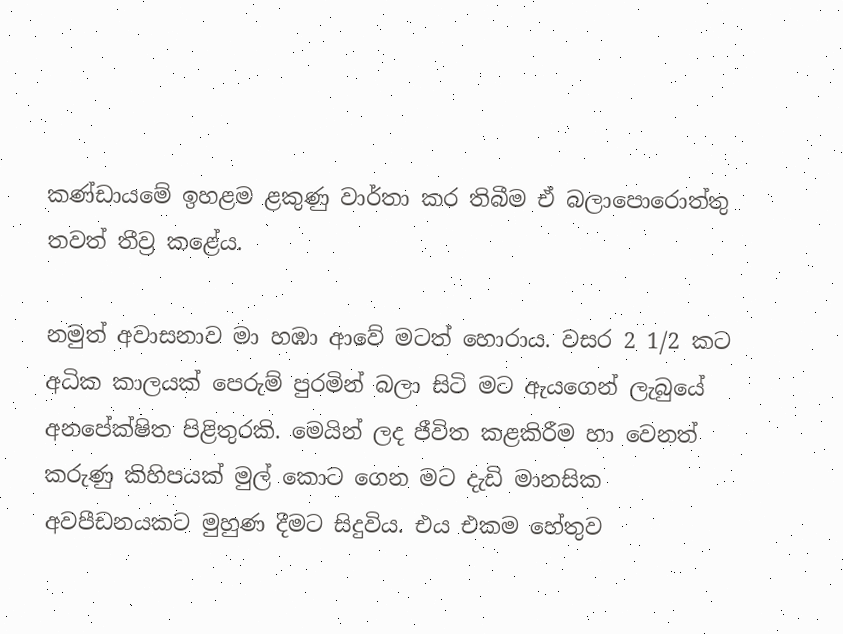කණ්ඩායමේ ඉහළම ළකුණු වාර්තා කර තිබීම ඒ බලාපොරොත්තු තවත් තීව්‍ර කළේය.

නමුත් අවාසනාව මා හඹා ආවේ මටත් හොරාය. වසර 2 1/2 කට අධික කාලයක් පෙරුම් පුරමින් බලා සිටි මට ඇයගෙන් ලැබුයේ අනපේක්ෂිත පිළිතුරකි. මෙයින් ලද ජීවිත කළකිරීම හා වෙනත් කරුණු කිහිපයක් මුල් කොට ගෙන මට දැඩි මානසික අවපීඩනයකට මුහුණ දීමට සිදුවිය. එය එකම හේතුව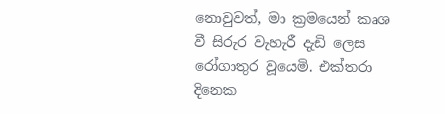නොවුවත්, මා ක්‍රමයෙන් කෘශ වී සිරුර වැහැරී දැඩි ලෙස රෝගාතුර වූයෙමි. එක්තරා දිනෙක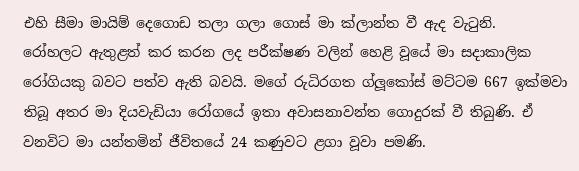එහි සීමා මායිම් දෙගොඩ තලා ගලා ගොස් මා ක්ලාන්ත වී ඇද වැටුනි.
රෝහලට ඇතුළත් කර කරන ලද පරීක්ෂණ වලින් හෙළි වූයේ මා සදාකාලික රෝගියකු බවට පත්ව ඇති බවයි. මගේ රුධිරගත ග්ලූකෝස් මට්ටම 667 ඉක්මවා තිබූ අතර මා දියවැඩියා රෝගයේ ඉතා අවාසනාවන්ත ගොදුරක් වී තිබුණි. ඒ වනවිට මා යන්තමින් ජීවිතයේ 24 කණුවට ළගා වූවා පමණි.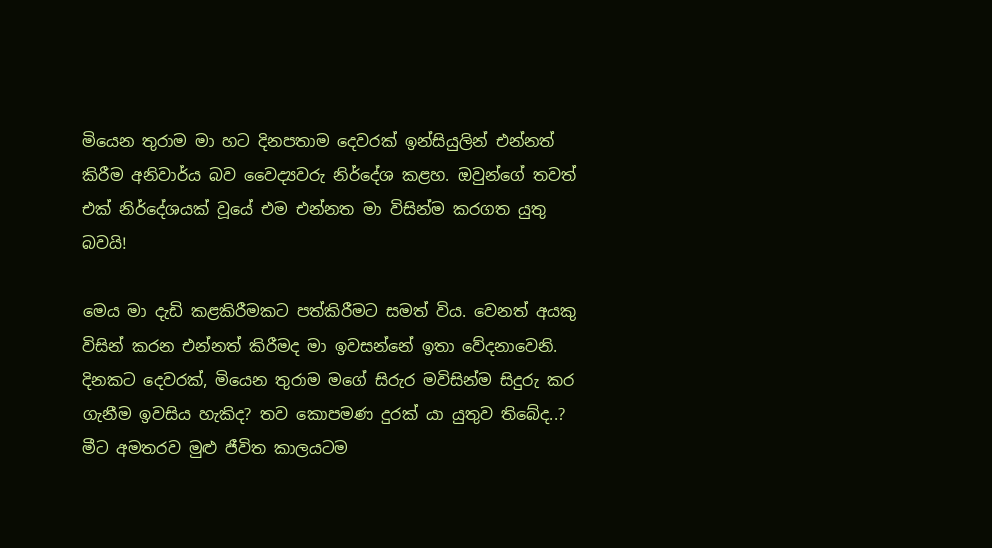මියෙන තුරාම මා හට දිනපතාම දෙවරක් ඉන්සියුලින් එන්නත් කිරීම අනිවාර්ය බව වෛද්‍යවරු නිර්දේශ කළහ. ඔවුන්ගේ තවත් එක් නිර්දේශයක් වූයේ එම එන්නත මා විසින්ම කරගත යුතු බවයි!

මෙය මා දැඩි කළකිරීමකට පත්කිරීමට සමත් විය. වෙනත් අයකු විසින් කරන එන්නත් කිරීමද මා ඉවසන්නේ ඉතා වේදනාවෙනි. දිනකට දෙවරක්, මියෙන තුරාම මගේ සිරුර මවිසින්ම සිදුරු කර ගැනීම ඉවසිය හැකිද? තව කොපමණ දුරක් යා යුතුව තිබේද..?
මීට අමතරව මුළු ජීවිත කාලයටම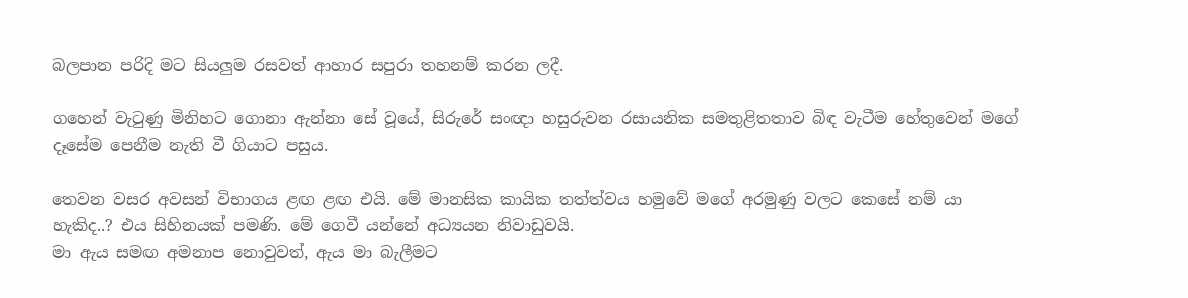බලපාන පරිදි මට සියලුම රසවත් ආහාර සපුරා තහනම් කරන ලදී.

ගහෙන් වැටුණු මිනිහට ගොනා ඇන්නා සේ වූයේ, සිරුරේ සංඥා හසුරුවන රසායනික සමතුළිතතාව බිඳ වැටීම හේතුවෙන් මගේ දෑසේම පෙනීම නැති වී ගියාට පසුය.

තෙවන වසර අවසන් විභාගය ළඟ ළඟ එයි. මේ මානසික කායික තත්ත්වය හමුවේ මගේ අරමුණු වලට කෙසේ නම් යා හැකිද..? එය සිහිනයක් පමණි. මේ ගෙවී යන්නේ අධ්‍යයන නිවාඩුවයි.
මා ඇය සමඟ අමනාප නොවුවත්, ඇය මා බැලීමට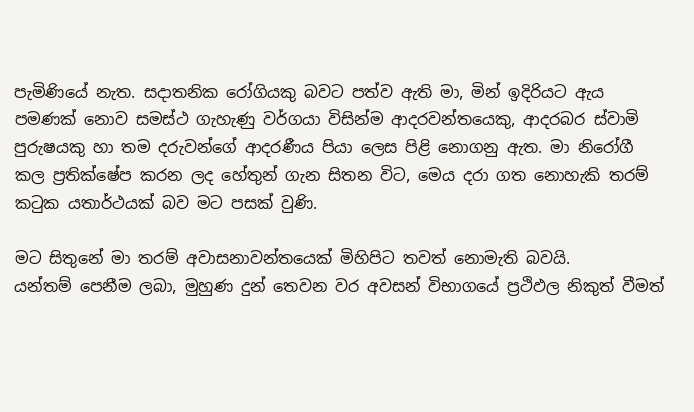පැමිණියේ නැත. සදාතනික රෝගියකු බවට පත්ව ඇති මා, මින් ඉදිරියට ඇය පමණක් නොව සමස්ථ ගැහැණු වර්ගයා විසින්ම ආදරවන්තයෙකු, ආදරබර ස්වාමි පුරුෂයකු හා තම දරුවන්ගේ ආදරණීය පියා ලෙස පිළි නොගනු ඇත. මා නිරෝගී කල ප්‍රතික්ෂේප කරන ලද හේතුන් ගැන සිතන විට, මෙය දරා ගත නොහැකි තරම් කටුක යතාර්ථයක් බව මට පසක් වුණි.

මට සිතුනේ මා තරම් අවාසනාවන්තයෙක් මිහිපිට තවත් නොමැති බවයි.
යන්තම් පෙනීම ලබා, මුහුණ දුන් තෙවන වර අවසන් විභාගයේ ප්‍රථිඵල නිකුත් වීමත්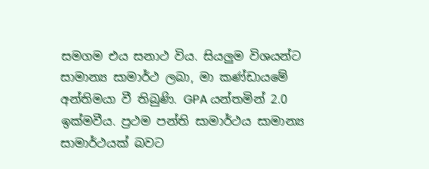සමගම එය සනාථ විය. සියලුම විශයන්ට සාමාන්‍ය සාමාර්ථ ලබා, මා කණ්ඩායමේ අන්තිමයා වී තිබුණි. GPA යන්තමින් 2.0 ඉක්මවීය. ප්‍රථම පන්ති සාමාර්ථය සාමාන්‍ය සාමාර්ථයක් බවට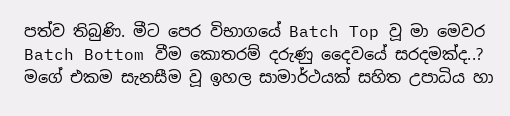පත්ව තිබුණි. මීට පෙර විභාගයේ Batch Top වූ මා මෙවර Batch Bottom වීම කොතරම් දරුණු දෛවයේ සරදමක්ද..? මගේ එකම සැනසීම වූ ඉහල සාමාර්ථයක් සහිත උපාධිය හා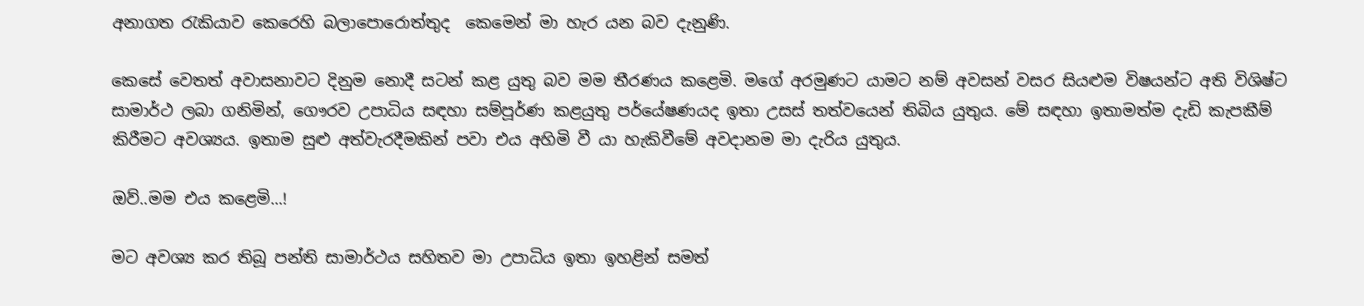අනාගත රැකියාව කෙරෙහි බලාපොරොත්තුද  කෙමෙන් මා හැර යන බව දැනුණි.

කෙසේ වෙතත් අවාසනාවට දිනුම නොදී සටන් කළ යුතු බව මම තීරණය කළෙමි. මගේ අරමුණට යාමට නම් අවසන් වසර සියළුම විෂයන්ට අති විශිෂ්ට සාමාර්ථ ලබා ගනිමින්, ගෞරව උපාධිය සඳහා සම්පූර්ණ කළයුතු පර්යේෂණයද ඉතා උසස් තත්වයෙන් තිබිය යුතුය. මේ සඳහා ඉතාමත්ම දැඩි කැපකීම් කිරීමට අවශ්‍යය. ඉතාම සුළු අත්වැරදීමකින් පවා එය අහිමි වී යා හැකිවීමේ අවදානම මා දැරිය යුතුය.

ඔව්..මම එය කළෙමි...!

මට අවශ්‍ය කර තිබූ පන්ති සාමාර්ථය සහිතව මා උපාධිය ඉතා ඉහළින් සමත්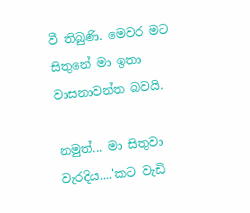වී තිබුණි. මෙවර මට සිතුනේ මා ඉතා වාසනාවන්ත බවයි.

නමුත්... මා සිතුවා වැරදිය....'කට වැඩි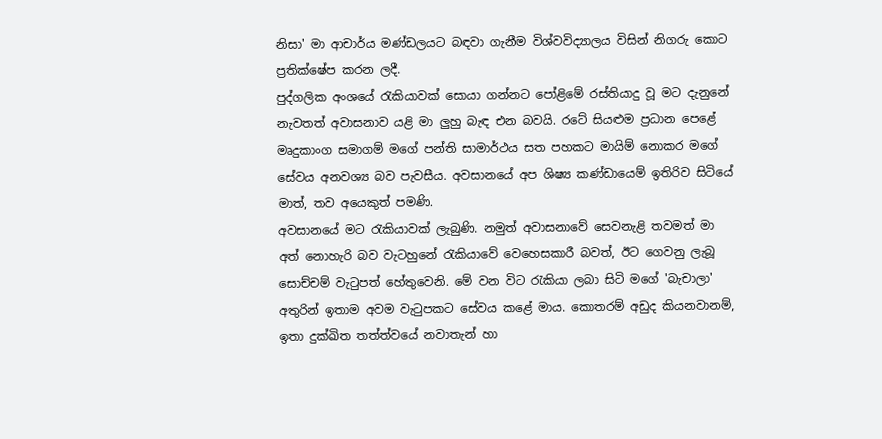නිසා' මා ආචාර්ය මණ්ඩලයට බඳවා ගැනීම විශ්වවිද්‍යාලය විසින් නිගරු කොට ප්‍රතික්ෂේප කරන ලදී.
පුද්ගලික අංශයේ රැකියාවක් සොයා ගන්නට පෝළිමේ රස්තියාදු වූ මට දැනුනේ නැවතත් අවාසනාව යළි මා ලුහු බැඳ එන බවයි. රටේ සියළුම ප්‍රධාන පෙළේ මෘදුකාංග සමාගම් මගේ පන්ති සාමාර්ථය සත පහකට මායිම් නොකර මගේ සේවය අනවශ්‍ය බව පැවසීය. අවසානයේ අප ශිෂ්‍ය කණ්ඩායෙම් ඉතිරිව සිටියේ මාත්, තව අයෙකුත් පමණි.
අවසානයේ මට රැකියාවක් ලැබුණි. නමුත් අවාසනාවේ සෙවනැළි තවමත් මා අත් නොහැරි බව වැටහුනේ රැකියාවේ වෙහෙසකාරී බවත්, ඊට ගෙවනු ලැබූ සොච්චම් වැටුපත් හේතුවෙනි. මේ වන විට රැකියා ලබා සිටි මගේ 'බැචාලා' අතුරින් ඉතාම අවම වැටුපකට සේවය කළේ මාය. කොතරම් අඩුද කියනවානම්, ඉතා දුක්ඛිත තත්ත්වයේ නවාතැන් හා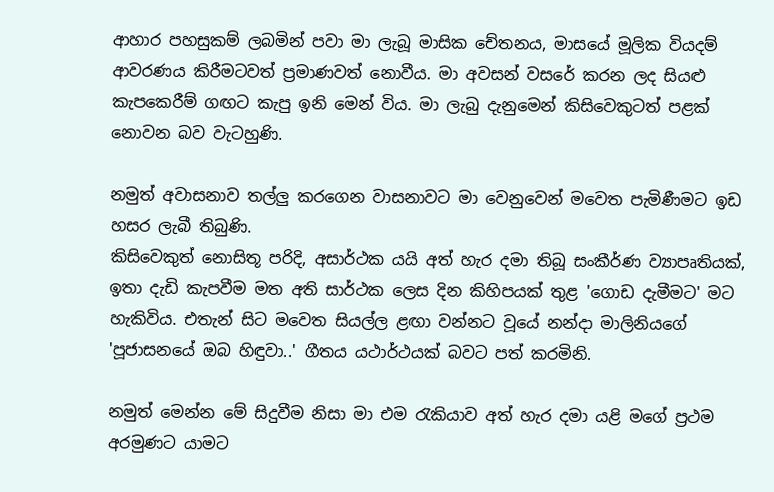ආහාර පහසුකම් ලබමින් පවා මා ලැබූ මාසික චේතනය, මාසයේ මූලික වියදම් ආවරණය කිරීමටවත් ප්‍රමාණවත් නොවීය. මා අවසන් වසරේ කරන ලද සියළු කැපකෙරීම් ගඟට කැපු ඉනි මෙන් විය. මා ලැබු දැනුමෙන් කිසිවෙකුටත් පළක් නොවන බව වැටහුණි.

නමුත් අවාසනාව තල්ලු කරගෙන වාසනාවට මා වෙනුවෙන් මවෙත පැමිණීමට ඉඩ හසර ලැබී තිබුණි.
කිසිවෙකුත් නොසිතූ පරිදි, අසාර්ථක යයි අත් හැර දමා තිබූ සංකීර්ණ ව්‍යාපෘතියක්, ඉතා දැඩි කැපවීම මත අති සාර්ථක ලෙස දින කිහිපයක් තුළ 'ගොඩ දැමීමට' මට හැකිවිය. එතැන් සිට මවෙත සියල්ල ළඟා වන්නට වූයේ නන්දා මාලිනියගේ 'පූජාසනයේ ඔබ හිඳුවා..' ගීතය යථාර්ථයක් බවට පත් කරමිනි.

නමුත් මෙන්න මේ සිදුවීම නිසා මා එම රැකියාව අත් හැර දමා යළි මගේ ප්‍රථම අරමුණට යාමට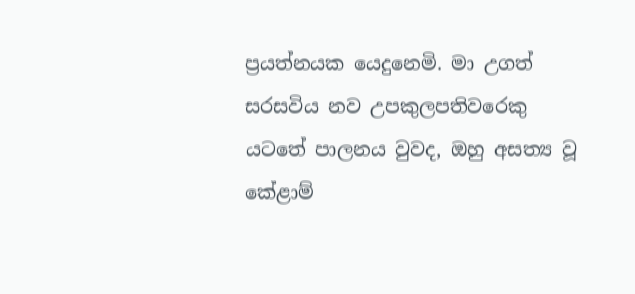ප්‍රයත්නයක යෙදුනෙමි. මා උගත් සරසවිය නව උපකුලපතිවරෙකු යටතේ පාලනය වුවද, ඔහු අසත්‍ය වූ කේළාම්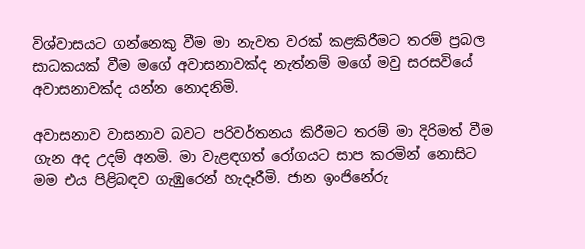විශ්වාසයට ගන්නෙකු වීම මා නැවත වරක් කළකිරීමට තරම් ප්‍රබල සාධකයක් වීම මගේ අවාසනාවක්ද නැත්නම් මගේ මවු සරසවියේ අවාසනාවක්ද යන්න නොදනිමි.

අවාසනාව වාසනාව බවට පරිවර්තනය කිරීමට තරම් මා දිරිමත් වීම ගැන අද උදම් අනමි. මා වැළඳගත් රෝගයට සාප කරමින් නොසිට මම එය පිළිබඳව ගැඹුරෙන් හැදෑරීමි. ජාන ඉංජිනේරු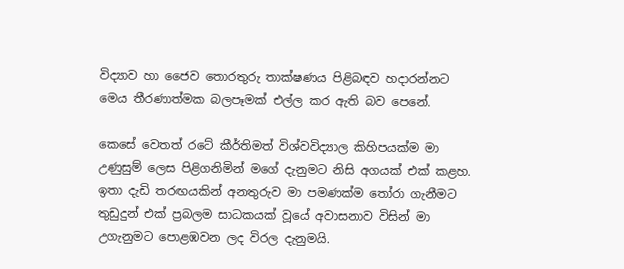විද්‍යාව හා ජෛව තොරතුරු තාක්ෂණය පිළිබඳව හදාරන්නට මෙය තීරණාත්මක බලපෑමක් එල්ල කර ඇති බව පෙනේ.

කෙසේ වෙතත් රටේ කීර්තිමත් විශ්වවිද්‍යාල කිහිපයක්ම මා උණුසුම් ලෙස පිළිගනිමින් මගේ දැනුමට නිසි අගයක් එක් කළහ. ඉතා දැඩි තරඟයකින් අනතුරුව මා පමණක්ම තෝරා ගැනීමට තුඩුදුන් එක් ප්‍රබලම සාධකයක් වූයේ අවාසනාව විසින් මා උගැනුමට පොළඹවන ලද විරල දැනුමයි.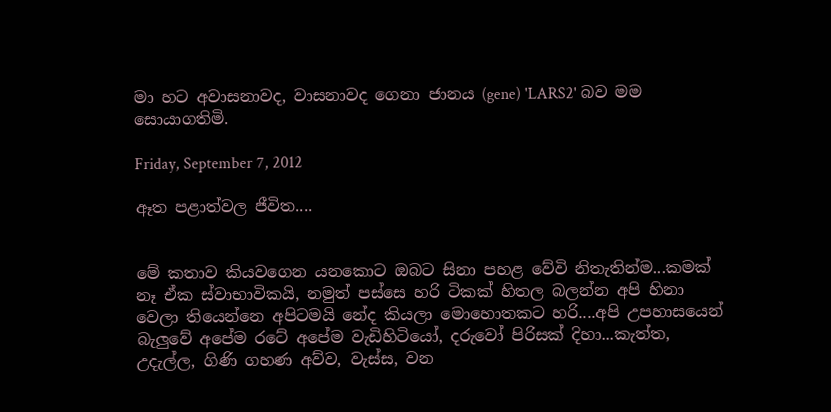මා හට අවාසනාවද, වාසනාවද ගෙනා ජානය (gene) 'LARS2' බව මම සොයාගතිමි.

Friday, September 7, 2012

ඈත පළාත්වල ජීවිත....


මේ කතාව කියවගෙන යනකොට ඔබට සිනා පහළ වේවි නිතැතින්ම...කමක් නෑ ඒක ස්වාභාවිකයි, නමුත් පස්සෙ හරි ටිකක් හිතල බලන්න අපි හිනා වෙලා තියෙන්නෙ අපිටමයි නේද කියලා මොහොතකට හරි....අපි උපහාසයෙන් බැලුවේ අපේම රටේ අපේම වැඩිහිටියෝ, දරුවෝ පිරිසක් දිහා...කැත්ත, උදැල්ල, ගිණි ගහණ අව්ව, වැස්ස, වන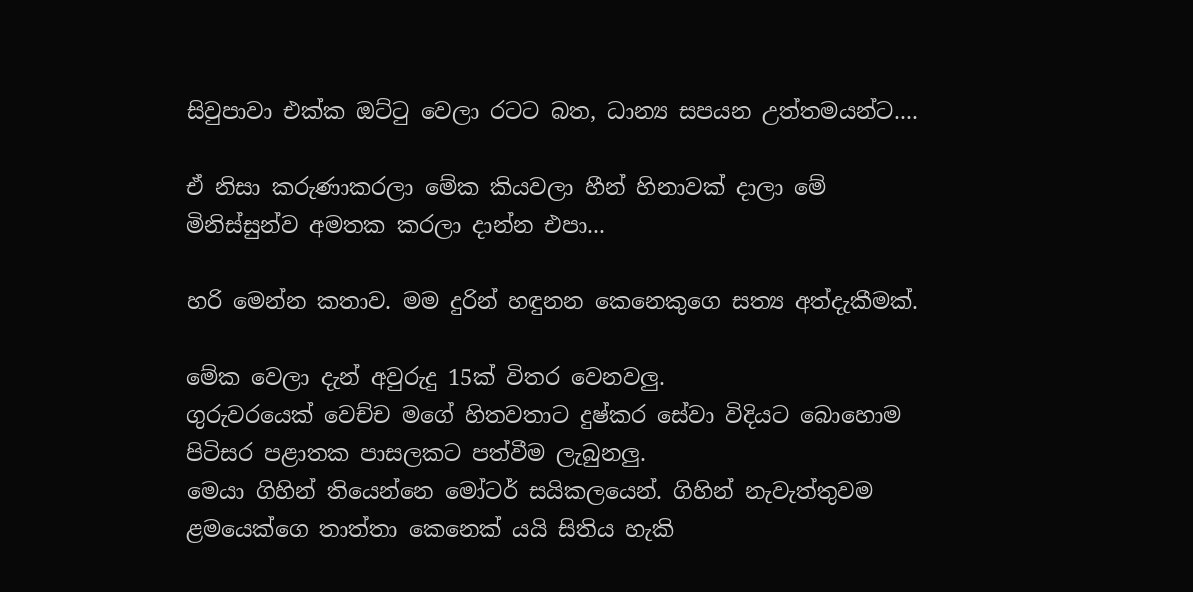සිවුපාවා එක්ක ඔට්ටු වෙලා රටට බත, ධාන්‍ය සපයන උත්තමයන්ට....

ඒ නිසා කරුණාකරලා මේක කියවලා හීන් හිනාවක් දාලා මේ මිනිස්සුන්ව අමතක කරලා දාන්න එපා...

හරි මෙන්න කතාව. මම දුරින් හඳුනන කෙනෙකුගෙ සත්‍ය අත්දැකීමක්.

මේක වෙලා දැන් අවුරුදු 15ක් විතර වෙනවලු.
ගුරුවරයෙක් වෙච්ච මගේ හිතවතාට දුෂ්කර සේවා විදියට බොහොම පිටිසර පළාතක පාසලකට පත්වීම ලැබුනලු.
මෙයා ගිහින් තියෙන්නෙ මෝටර් සයිකලයෙන්. ගිහින් නැවැත්තුවම ළමයෙක්ගෙ තාත්තා කෙනෙක් යයි සිතිය හැකි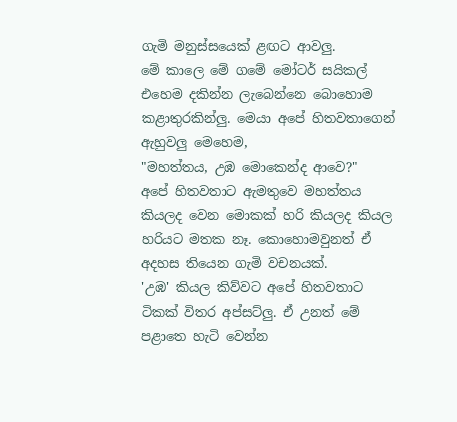ගැමි මනුස්සයෙක් ළඟට ආවලු.
මේ කාලෙ මේ ගමේ මෝටර් සයිකල් එහෙම දකින්න ලැබෙන්නෙ බොහොම කළාතුරකින්ලු. මෙයා අපේ හිතවතාගෙන් ඇහුවලු මෙහෙම,
"මහත්තය, උඹ මොකෙන්ද ආවෙ?"
අපේ හිතවතාට ඇමතුවෙ මහත්තය කියලද වෙන මොකක් හරි කියලද කියල හරියට මතක නෑ. කොහොමවුනත් ඒ අදහස තියෙන ගැමි වචනයක්.
'උඹ' කියල කිව්වට අපේ හිතවතාට ටිකක් විතර අප්සට්ලු. ඒ උනත් මේ පළාතෙ හැටි වෙන්න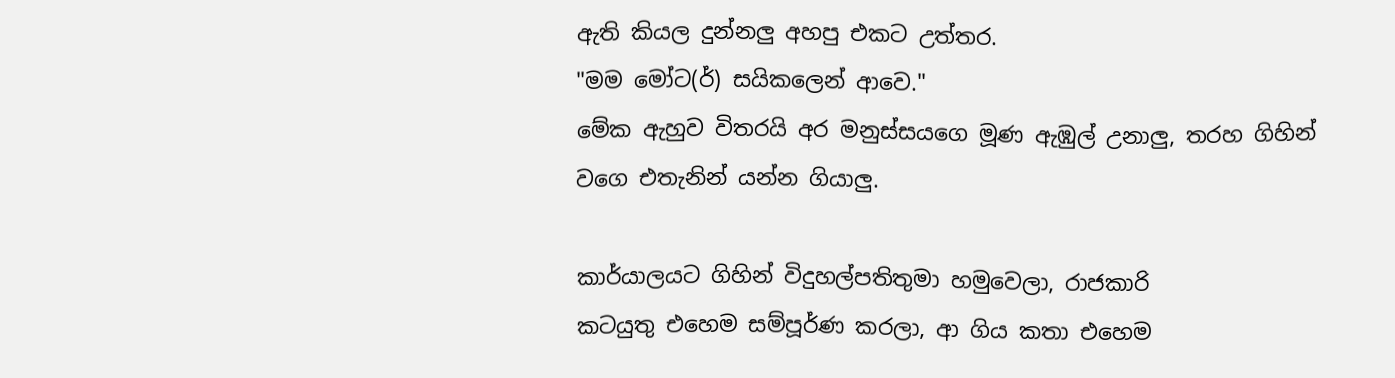ඇති කියල දුන්නලු අහපු එකට උත්තර.
"මම මෝට(ර්) සයිකලෙන් ආවෙ."
මේක ඇහුව විතරයි අර මනුස්සයගෙ මූණ ඇඹුල් උනාලු, තරහ ගිහින් වගෙ එතැනින් යන්න ගියාලු.

කාර්යාලයට ගිහින් විදුහල්පතිතුමා හමුවෙලා, රාජකාරි
කටයුතු එහෙම සම්පූර්ණ කරලා, ආ ගිය කතා එහෙම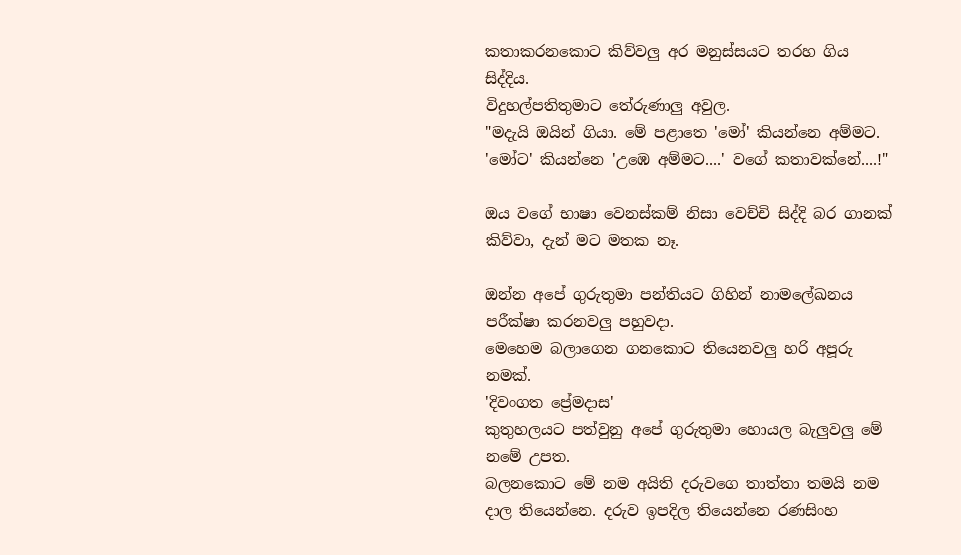කතාකරනකොට කිව්වලු අර මනුස්සයට තරහ ගිය සිද්දිය.
විදුහල්පතිතුමාට තේරුණාලු අවුල.
"මදැයි ඔයින් ගියා. මේ පළාතෙ 'මෝ' කියන්නෙ අම්මට. 'මෝට' කියන්නෙ 'උඹෙ අම්මට....' වගේ කතාවක්නේ....!"

ඔය වගේ භාෂා වෙනස්කම් නිසා වෙච්චි සිද්දි බර ගානක් කිව්වා, දැන් මට මතක නෑ.

ඔන්න අපේ ගුරුතුමා පන්තියට ගිහින් නාමලේඛනය පරීක්ෂා කරනවලු පහුවදා.
මෙහෙම බලාගෙන ගනකොට තියෙනවලු හරි අපූරු නමක්.
'දිවංගත ප්‍රේමදාස'
කුතුහලයට පත්වුනු අපේ ගුරුතුමා හොයල බැලුවලු මේ නමේ උපත.
බලනකොට මේ නම අයිති දරුවගෙ තාත්තා තමයි නම දාල තියෙන්නෙ. දරුව ඉපදිල තියෙන්නෙ රණසිංහ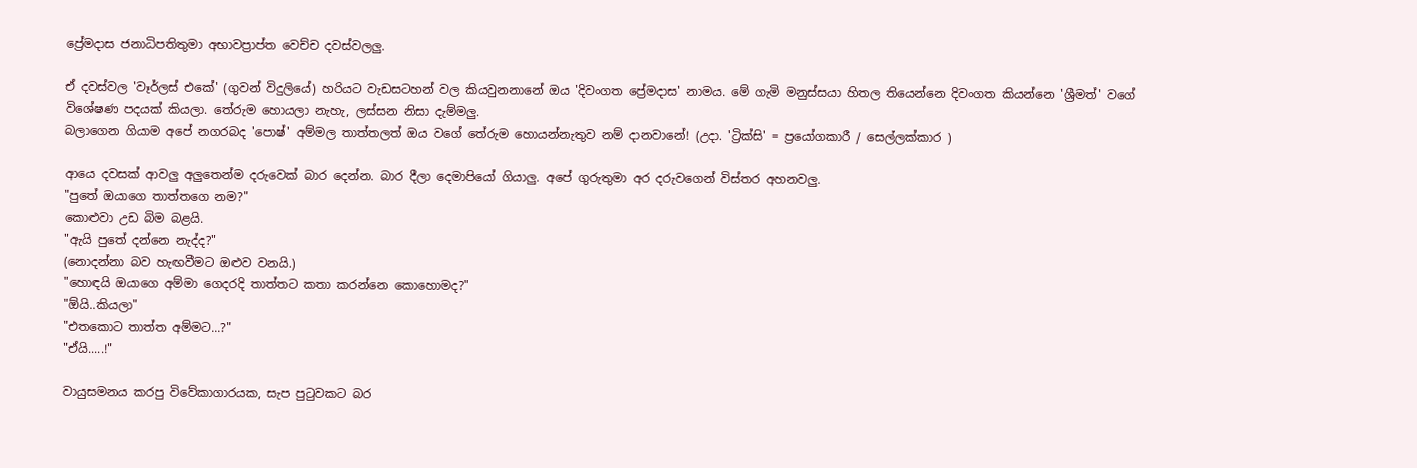ප්‍රේමදාස ජනාධිපතිතුමා අභාවප්‍රාප්ත වෙච්ච දවස්වලලු.

ඒ දවස්වල 'වෑර්ලස් එකේ' (ගුවන් විදුලියේ) හරියට වැඩසටහන් වල කියවුනනානේ ඔය 'දිවංගත ප්‍රේමදාස' නාමය. මේ ගැමි මනුස්සයා හිතල තියෙන්නෙ දිවංගත කියන්නෙ 'ශ්‍රීමත්' වගේ විශේෂණ පදයක් කියලා. තේරුම හොයලා නැහැ, ලස්සන නිසා දැම්මලු.
බලාගෙන ගියාම අපේ නගරබද 'පොෂ්' අම්මල තාත්තලත් ඔය වගේ තේරුම හොයන්නැතුව නම් දානවානේ! (උදා. 'ට්‍රික්සි' = ප්‍රයෝගකාරී / සෙල්ලක්කාර )

ආයෙ දවසක් ආවලු අලුතෙන්ම දරුවෙක් බාර දෙන්න. බාර දීලා දෙමාපියෝ ගියාලු. අපේ ගුරුතුමා අර දරුවගෙන් විස්තර අහනවලු.
"පුතේ ඔයාගෙ තාත්තගෙ නම?"
කොළුවා උඩ බිම බළයි.
"ඇයි පුතේ දන්නෙ නැද්ද?"
(නොදන්නා බව හැඟවීමට ඔළුව වනයි.)
"හොඳයි ඔයාගෙ අම්මා ගෙදරදි තාත්තට කතා කරන්නෙ කොහොමද?"
"ඕයි..කියලා"
"එතකොට තාත්ත අම්මට...?"
"ඒයි.....!"

වායුසමනය කරපු විවේකාගාරයක, සැප පුටුවකට බර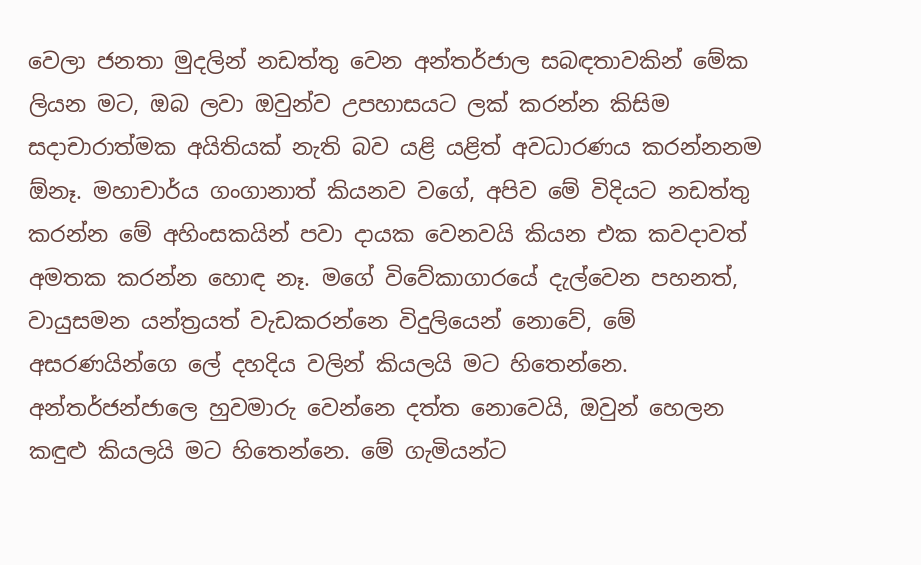වෙලා ජනතා මුදලින් නඩත්තු වෙන අන්තර්ජාල සබඳතාවකින් මේක ලියන මට, ඔබ ලවා ඔවුන්ව උපහාසයට ලක් කරන්න කිසිම සදාචාරාත්මක අයිතියක් නැති බව යළි යළිත් අවධාරණය කරන්නනම ඕනෑ. මහාචාර්ය ගංගානාත් කියනව වගේ, අපිව මේ විදියට නඩත්තු කරන්න මේ අහිංසකයින් පවා දායක වෙනවයි කියන එක කවදාවත් අමතක කරන්න හොඳ නෑ. මගේ විවේකාගාරයේ දැල්වෙන පහනත්, වායුසමන යන්ත්‍රයත් වැඩකරන්නෙ විදුලියෙන් නොවේ, මේ අසරණයින්ගෙ ලේ දහදිය වලින් කියලයි මට හිතෙන්නෙ. අන්තර්ජන්ජාලෙ හුවමාරු වෙන්නෙ දත්ත නොවෙයි, ඔවුන් හෙලන කඳුළු කියලයි මට හිතෙන්නෙ. මේ ගැමියන්ට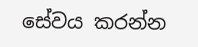සේවය කරන්න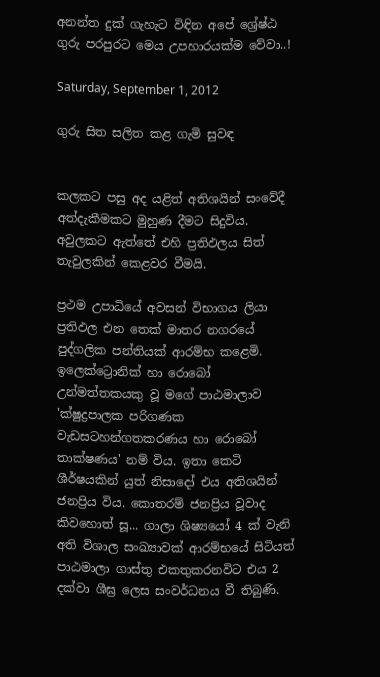අනන්ත දුක් ගැහැට විඳින අපේ ශ්‍රේෂ්ඨ ගුරු පරපුරට මෙය උපහාරයක්ම වේවා..!

Saturday, September 1, 2012

ගුරු සිත සලිත කළ ගැමි සුවඳ


කලකට පසු අද යළිත් අතිශයින් සංවේදී අත්දැකීමකට මුහුණ දීමට සිදුවිය. අවුලකට ඇත්තේ එහි ප්‍රතිඵලය සිත් තැවුලකින් කෙළවර වීමයි.

ප්‍රථම උපාධියේ අවසන් විභාගය ලියා ප්‍රතිඵල එන තෙක් මාතර නගරයේ පුද්ගලික පන්තියක් ආරම්භ කළෙමි. ඉලෙක්ට්‍රොනික් හා රොබෝ උන්මත්තකයකු වූ මගේ පාඨමාලාව 'ක්ෂුද්‍රපාලක පරිගණක වැඩසටහන්ගතකරණය හා රොබෝ තාක්ෂණය' නම් විය. ඉතා කෙටි ශීර්ෂයකින් යුත් නිසාදෝ එය අතිශයින් ජනප්‍රිය විය. කොතරම් ජනප්‍රිය වූවාද කිවහොත් සූ... ගාලා ශිෂ්‍යයෝ 4 ක් වැනි අති විශාල සංඛ්‍යාවක් ආරම්භයේ සිටියත් පාඨමාලා ගාස්තු එකතුකරනවිට එය 2 දක්වා ශීඝ්‍ර ලෙස සංවර්ධනය වී තිබුණි.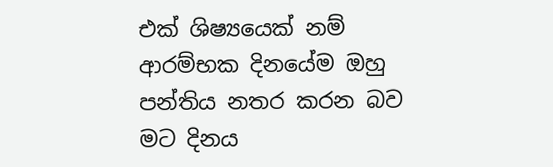එක් ශිෂ්‍යයෙක් නම් ආරම්භක දිනයේම ඔහු පන්තිය නතර කරන බව මට දිනය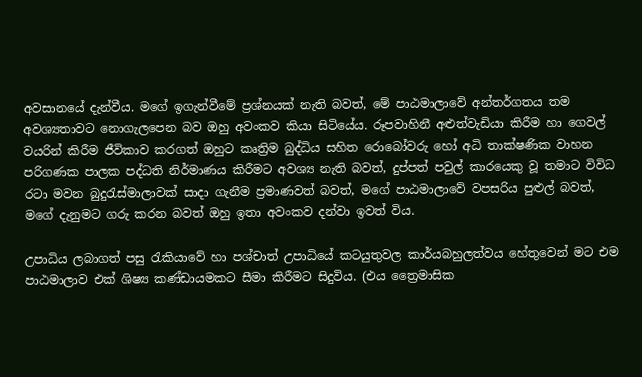අවසානයේ දැන්වීය. මගේ ඉගැන්වීමේ ප්‍රශ්නයක් නැති බවත්, මේ පාඨමාලාවේ අන්තර්ගතය තම අවශ්‍යතාවට නොගැලපෙන බව ඔහු අවංකව කියා සිටියේය. රූපවාහිනී අළුත්වැඩියා කිරීම හා ගෙවල් වයරින් කිරීම ජීවිකාව කරගත් ඔහුට කෘත්‍රිම බුද්ධිය සහිත රොබෝවරු හෝ අධි තාක්ෂණික වාහන පරිගණක පාලක පද්ධති නිර්මාණය කිරීමට අවශ්‍ය නැති බවත්, දුප්පත් පවුල් කාරයෙකු වූ තමාට විවිධ රටා මවන බුදුරැස්මාලාවක් සාදා ගැනීම ප්‍රමාණවත් බවත්, මගේ පාඨමාලාවේ වපසරිය පුළුල් බවත්, මගේ දැනුමට ගරු කරන බවත් ඔහු ඉතා අවංකව දන්වා ඉවත් විය.

උපාධිය ලබාගත් පසු රැකියාවේ හා පශ්චාත් උපාධියේ කටයුතුවල කාර්යබහුලත්වය හේතුවෙන් මට එම පාඨමාලාව එක් ශිෂ්‍ය කණ්ඩායමකට සීමා කිරීමට සිදුවිය. (එය ත්‍රෛමාසික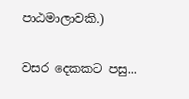පාඨමාලාවකි.)

වසර දෙකකට පසු...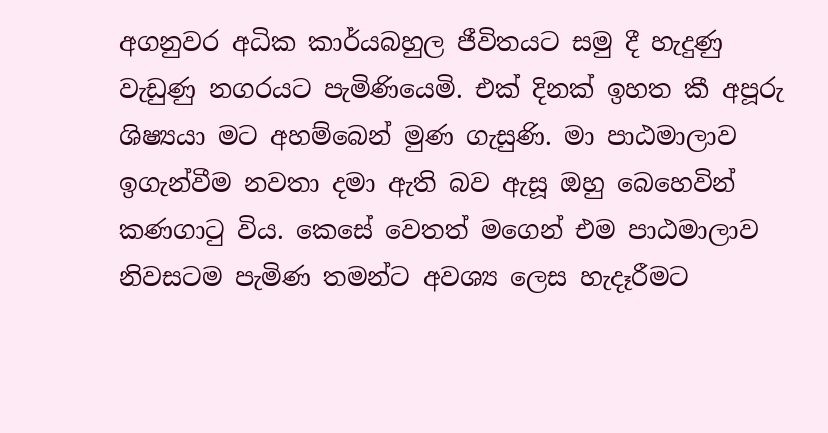අගනුවර අධික කාර්යබහුල ජීවිතයට සමු දී හැදුණු වැඩුණු නගරයට පැමිණියෙමි. එක් දිනක් ඉහත කී අපූරු ශිෂ්‍යයා මට අහම්බෙන් මුණ ගැසුණි. මා පාඨමාලාව ඉගැන්වීම නවතා දමා ඇති බව ඇසූ ඔහු බෙහෙවින් කණගාටු විය. කෙසේ වෙතත් මගෙන් එම පාඨමාලාව නිවසටම පැමිණ තමන්ට අවශ්‍ය ලෙස හැදෑරීමට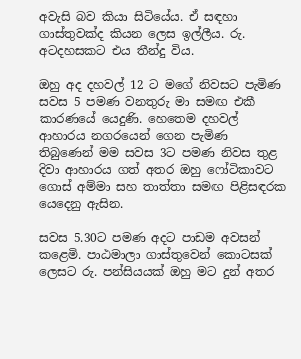අවැසි බව කියා සිටියේය. ඒ සඳහා ගාස්තුවක්ද කියන ලෙස ඉල්ලීය. රු. අටදහසකට එය තීන්දු විය.

ඔහු අද දහවල් 12 ට මගේ නිවසට පැමිණ සවස 5 පමණ වනතුරු මා සමඟ එකී කාරණයේ යෙදුණි. හෙතෙම දහවල් ආහාරය නගරයෙන් ගෙන පැමිණ තිබුණෙන් මම සවස 3ට පමණ නිවස තුළ දිවා ආහාරය ගත් අතර ඔහු ෆෝටිකාවට ගොස් අම්මා සහ තාත්තා සමඟ පිළිසඳරක යෙදෙනු ඇසින.

සවස 5.30ට පමණ අදට පාඩම අවසන් කළෙමි. පාඨමාලා ගාස්තුවෙන් කොටසක් ලෙසට රු. පන්සියයක් ඔහු මට දුන් අතර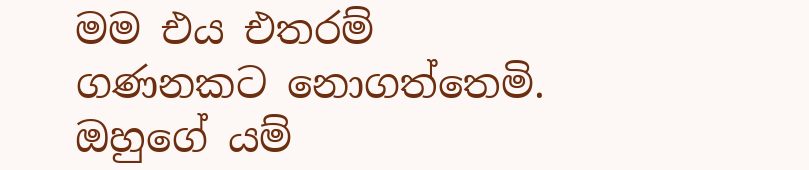මම එය එතරම් ගණනකට නොගත්තෙමි.
ඔහුගේ යම්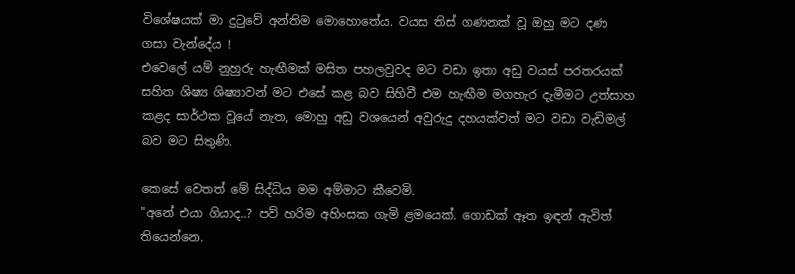විශේෂයක් මා දුටුවේ අන්තිම මොහොතේය. වයස තිස් ගණනක් වූ ඔහු මට දණ ගසා වැන්දේය !
එවෙලේ යම් නුහුරු හැඟීමක් මසිත පහලවුවද මට වඩා ඉතා අඩු වයස් පරතරයක් සහිත ශිෂ්‍ය ශිෂ්‍යාවන් මට එසේ කළ බව සිහිවී එම හැඟීම මගහැර දැමීමට උත්සාහ කළද සාර්ථක වූයේ නැත, මොහු අඩු වශයෙන් අවුරුදු දහයක්වත් මට වඩා වැඩිමල් බව මට සිතුණි.

කෙසේ වෙතත් මේ සිද්ධිය මම අම්මාට කීවෙමි.
"අනේ එයා ගියාද..? පව් හරිම අහිංසක ගැමි ළමයෙක්. ගොඩක් ඈත ඉඳන් ඇවිත් තියෙන්නෙ.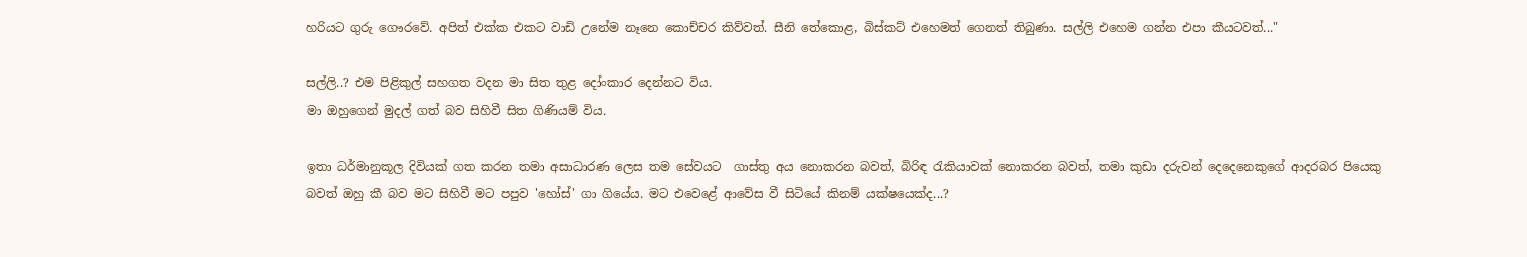හරියට ගුරු ගෞරවේ. අපිත් එක්ක එකට වාඩි උනේම නෑනෙ කොච්චර කිව්වත්. සීනි තේකොළ, බිස්කට් එහෙමත් ගෙනත් තිබුණා. සල්ලි එහෙම ගන්න එපා කීයටවත්..."

සල්ලි..? එම පිළිකුල් සහගත වදන මා සිත තුළ දෝංකාර දෙන්නට විය.
මා ඔහුගෙන් මුදල් ගත් බව සිහිවී සිත ගිණියම් විය.

ඉතා ධර්මානුකූල දිවියක් ගත කරන තමා අසාධාරණ ලෙස තම සේවයට  ගාස්තු අය නොකරන බවත්, බිරිඳ රැකියාවක් නොකරන බවත්, තමා කුඩා දරුවන් දෙදෙනෙකුගේ ආදරබර පියෙකු බවත් ඔහු කී බව මට සිහිවී මට පපුව 'හෝස්' ගා ගියේය. මට එවෙළේ ආවේස වී සිටියේ කිනම් යක්ෂයෙක්ද...?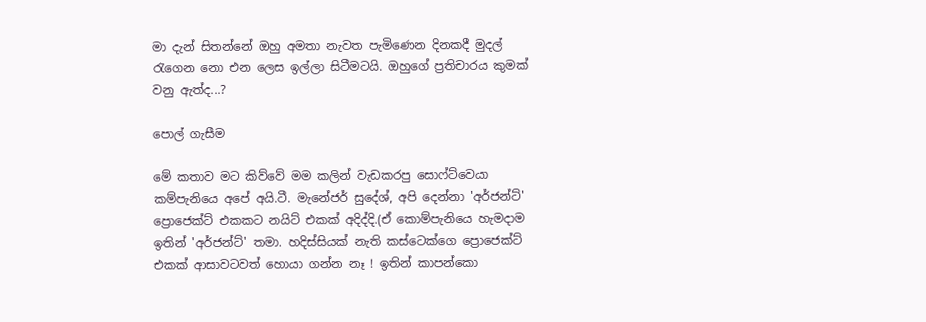මා දැන් සිතන්නේ ඔහු අමතා නැවත පැමිණෙන දිනකදී මුදල් රැගෙන නො එන ලෙස ඉල්ලා සිටීමටයි. ඔහුගේ ප්‍රතිචාරය කුමක් වනු ඇත්ද...?

පොල් ගැසීම

මේ කතාව මට කිව්වේ මම කලින් වැඩකරපු සොෆ්ට්වෙයා කම්පැනියෙ අපේ අයි.ටී. මැනේජර් සුදේශ්, අපි දෙන්නා 'අර්ජන්ට්' ප්‍රොජෙක්ට් එකකට නයිට් එකක් අදිද්දි.(ඒ කොම්පැනියෙ හැමදාම ඉතින් 'අර්ජන්ට්' තමා. හදිස්සියක් නැති කස්ටෙක්ගෙ ප්‍රොජෙක්ට් එකක් ආසාවටවත් හොයා ගන්න නෑ ! ඉතින් කාපන්කො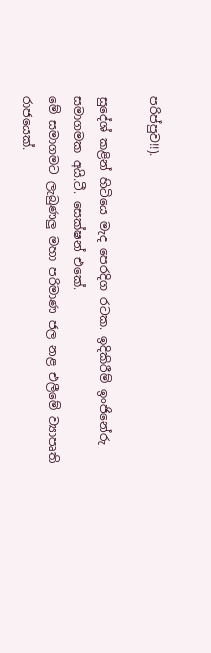පරිප්පුව!!).

සුදේශ් කළින් හිටියෙ මැද පෙරදිග රටක. ඉදිකිරීම් ඉංජිනේරු සමාගමක අයි.ටී. සෙක්ෂන් එකේ.
මේ සමාගමට ලැබුණලු මහා පරිමාණ ජල නළ එලීමේ ව්‍යාපෘති රාජයෙක්.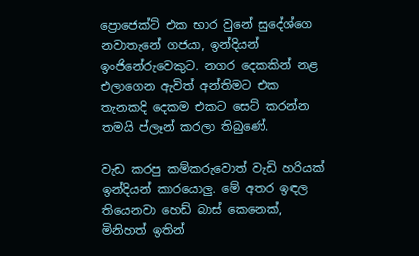ප්‍රොජෙක්ට් එක භාර වුනේ සුදේශ්ගෙ නවාතැනේ ගජයා, ඉන්දියන් ඉංජිනේරුවෙකුට. නගර දෙකකින් නළ එලාගෙන ඇවිත් අන්තිමට එක තැනකදි දෙකම එකට සෙට් කරන්න තමයි ප්ලෑන් කරලා තිබුණේ.

වැඩ කරපු කම්කරුවොත් වැඩි හරියක් ඉන්දියන් කාරයොලු. මේ අතර ඉඳල තියෙනවා හෙඩ් බාස් කෙනෙක්, මිනිහත් ඉතින්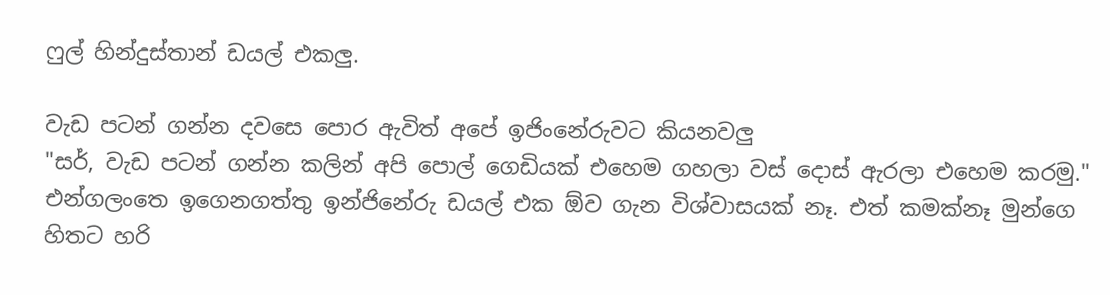ෆුල් හින්දුස්තාන් ඩයල් එකලු.

වැඩ පටන් ගන්න දවසෙ පොර ඇවිත් අපේ ඉජිංනේරුවට කියනවලු
"සර්, වැඩ පටන් ගන්න කලින් අපි පොල් ගෙඩියක් එහෙම ගහලා වස් දොස් ඇරලා එහෙම කරමු."
එන්ගලංතෙ ඉගෙනගත්තු ඉන්ජිනේරු ඩයල් එක ඕව ගැන විශ්වාසයක් නෑ. එත් කමක්නෑ මුන්ගෙ හිතට හරි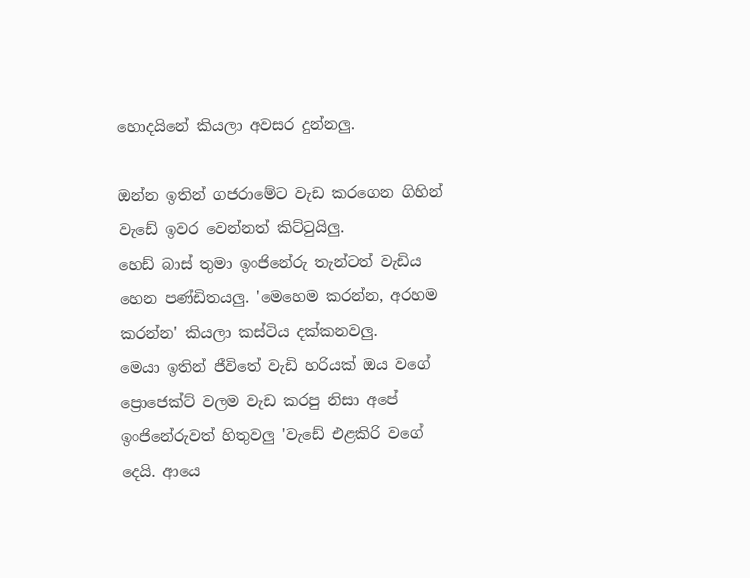හොදයිනේ කියලා අවසර දුන්නලු.

ඔන්න ඉතින් ගජරාමේට වැඩ කරගෙන ගිහින් වැඩේ ඉවර වෙන්නත් කිට්ටුයිලු.
හෙඩ් බාස් තුමා ඉංජිනේරු තැන්ටත් වැඩිය හෙන පණ්ඩිතයලු. 'මෙහෙම කරන්න, අරහම කරන්න' කියලා කස්ටිය දක්කනවලු.
මෙයා ඉතින් ජීවිතේ වැඩි හරියක් ඔය වගේ ප්‍රොජෙක්ට් වලම වැඩ කරපු නිසා අපේ ඉංජිනේරුවත් හිතුවලු 'වැඩේ එළකිරි වගේ දෙයි. ආයෙ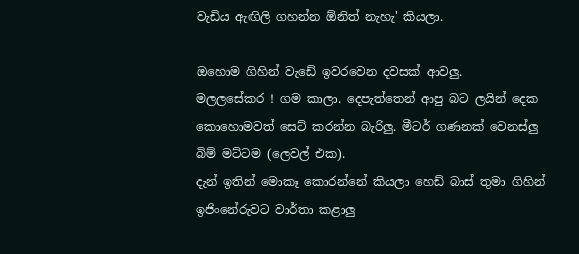වැඩිය ඇඟිලි ගහන්න ඕනිත් නැහැ' කියලා.

ඔහොම ගිහින් වැඩේ ඉවරවෙන දවසක් ආවලු.
මලලසේකර ! ගම කාලා. දෙපැත්තෙන් ආපු බට ලයින් දෙක කොහොමවත් සෙට් කරන්න බැරිලු. මීටර් ගණනක් වෙනස්ලු බිම් මට්ටම (ලෙවල් එක).
දැන් ඉතින් මොකෑ කොරන්නේ කියලා හෙඩ් බාස් තුමා ගිහින් ඉජිංනේරුවට වාර්තා කළාලු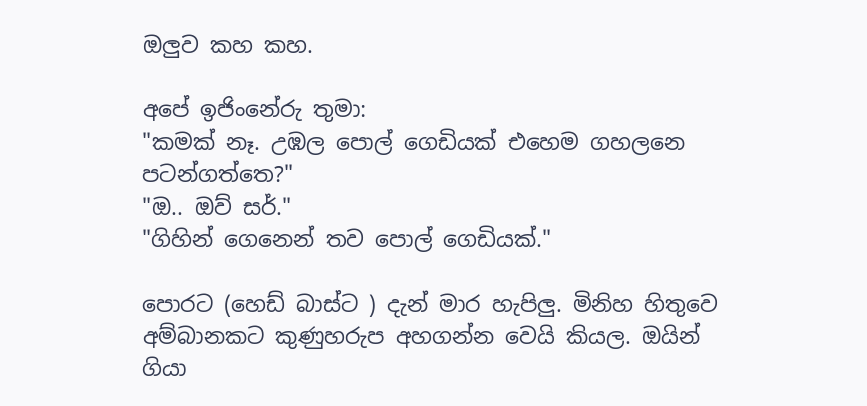ඔලුව කහ කහ.

අපේ ඉජිංනේරු තුමා:
"කමක් නෑ. උඹල පොල් ගෙඩියක් එහෙම ගහලනෙ පටන්ගත්තෙ?"
"ඔ.. ඔව් සර්."
"ගිහින් ගෙනෙන් තව පොල් ගෙඩියක්."

පොරට (හෙඩ් බාස්ට ) දැන් මාර හැපිලු. මිනිහ හිතුවෙ අම්බානකට කුණුහරුප අහගන්න වෙයි කියල. ඔයින් ගියා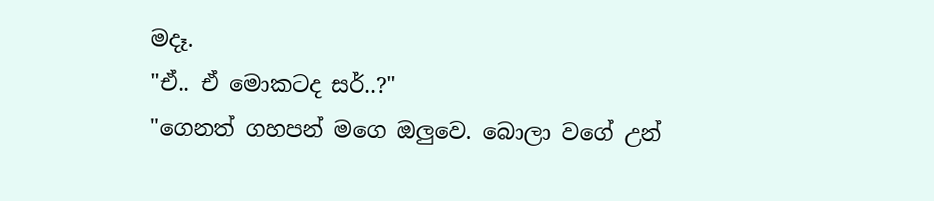මදෑ.
"ඒ.. ඒ මොකටද සර්..?"
"ගෙනත් ගහපන් මගෙ ඔලුවෙ. බොලා වගේ උන්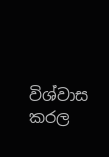විශ්වාස කරල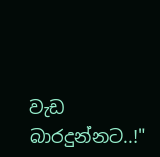වැඩ බාරදුන්නට..!"